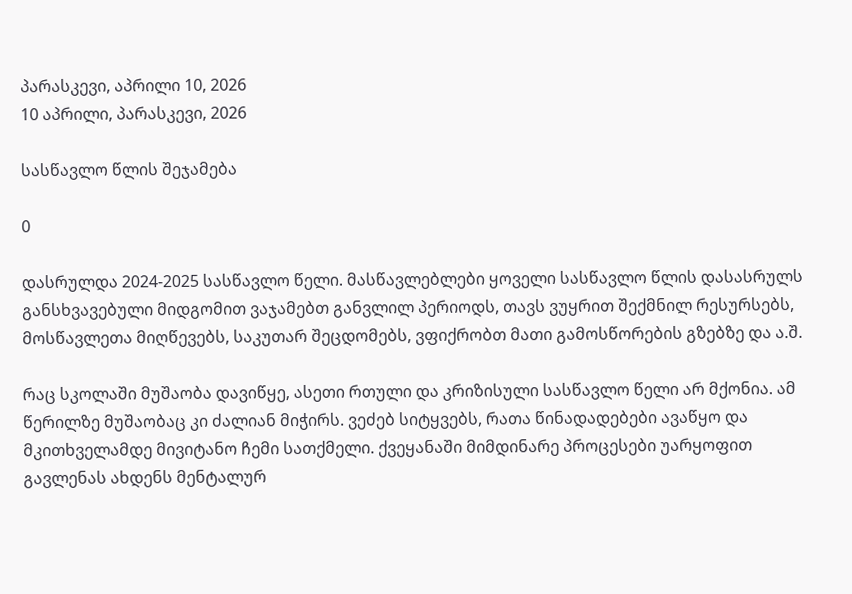პარასკევი, აპრილი 10, 2026
10 აპრილი, პარასკევი, 2026

სასწავლო წლის შეჯამება

0

დასრულდა 2024-2025 სასწავლო წელი. მასწავლებლები ყოველი სასწავლო წლის დასასრულს განსხვავებული მიდგომით ვაჯამებთ განვლილ პერიოდს, თავს ვუყრით შექმნილ რესურსებს, მოსწავლეთა მიღწევებს, საკუთარ შეცდომებს, ვფიქრობთ მათი გამოსწორების გზებზე და ა.შ.

რაც სკოლაში მუშაობა დავიწყე, ასეთი რთული და კრიზისული სასწავლო წელი არ მქონია. ამ წერილზე მუშაობაც კი ძალიან მიჭირს. ვეძებ სიტყვებს, რათა წინადადებები ავაწყო და მკითხველამდე მივიტანო ჩემი სათქმელი. ქვეყანაში მიმდინარე პროცესები უარყოფით გავლენას ახდენს მენტალურ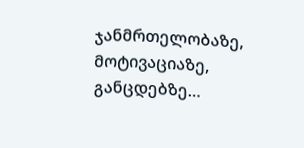ჯანმრთელობაზე, მოტივაციაზე, განცდებზე…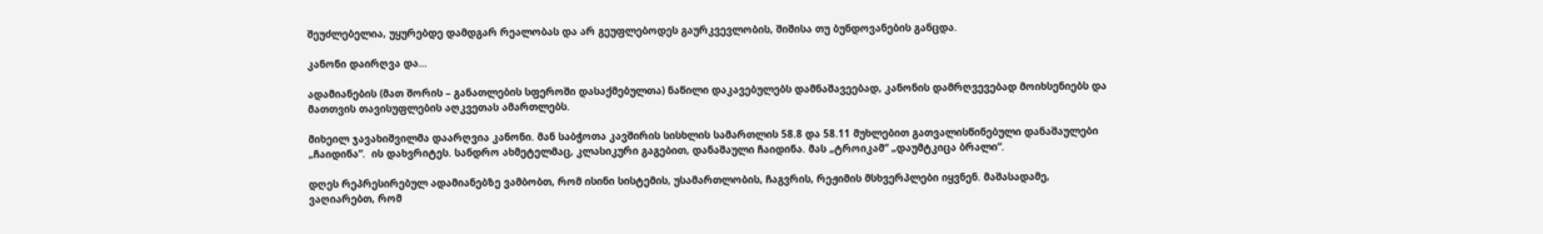შეუძლებელია, უყურებდე დამდგარ რეალობას და არ გეუფლებოდეს გაურკვევლობის, შიშისა თუ ბუნდოვანების განცდა.

კანონი დაირღვა და…

ადამიანების (მათ შორის – განათლების სფეროში დასაქმებულთა) ნაწილი დაკავებულებს დამნაშავეებად, კანონის დამრღვევებად მოიხსენიებს და მათთვის თავისუფლების აღკვეთას ამართლებს.

მიხეილ ჯავახიშვილმა დაარღვია კანონი. მან საბჭოთა კავშირის სისხლის სამართლის 58.8 და 58.11 მუხლებით გათვალისწინებული დანაშაულები „ჩაიდინა“.  ის დახვრიტეს. სანდრო ახმეტელმაც, კლასიკური გაგებით, დანაშაული ჩაიდინა. მას „ტროიკამ“ „დაუმტკიცა ბრალი“.

დღეს რეპრესირებულ ადამიანებზე ვამბობთ, რომ ისინი სისტემის, უსამართლობის, ჩაგვრის, რეჟიმის მსხვერპლები იყვნენ. მაშასადამე, ვაღიარებთ, რომ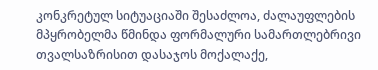კონკრეტულ სიტუაციაში შესაძლოა, ძალაუფლების მპყრობელმა წმინდა ფორმალური სამართლებრივი თვალსაზრისით დასაჯოს მოქალაქე,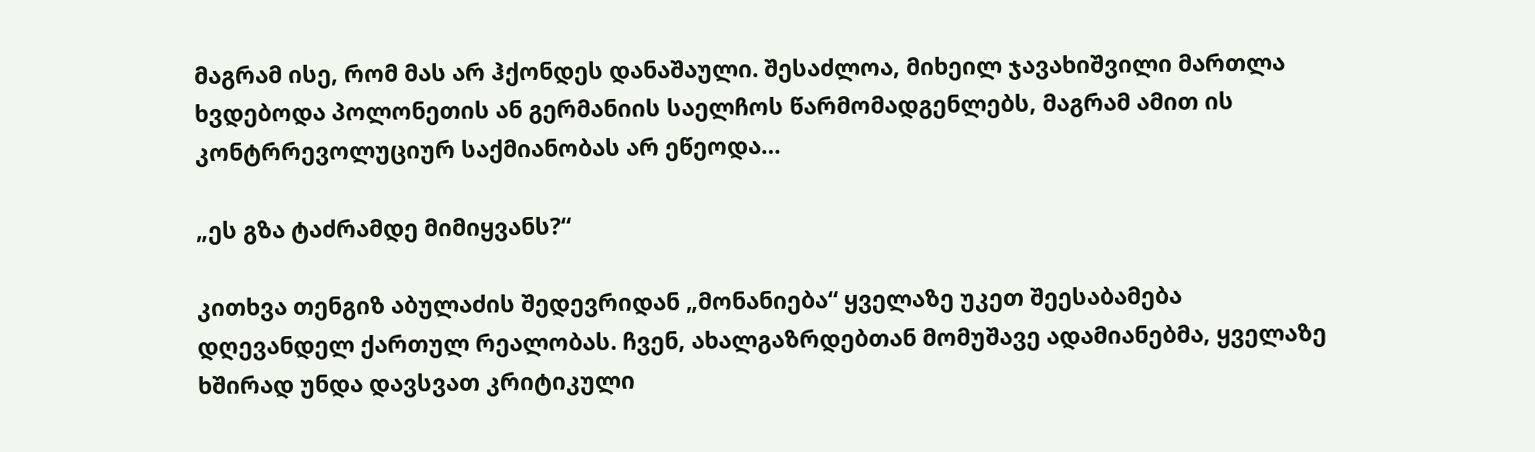მაგრამ ისე, რომ მას არ ჰქონდეს დანაშაული. შესაძლოა, მიხეილ ჯავახიშვილი მართლა ხვდებოდა პოლონეთის ან გერმანიის საელჩოს წარმომადგენლებს, მაგრამ ამით ის კონტრრევოლუციურ საქმიანობას არ ეწეოდა…

„ეს გზა ტაძრამდე მიმიყვანს?“

კითხვა თენგიზ აბულაძის შედევრიდან „მონანიება“ ყველაზე უკეთ შეესაბამება დღევანდელ ქართულ რეალობას. ჩვენ, ახალგაზრდებთან მომუშავე ადამიანებმა, ყველაზე ხშირად უნდა დავსვათ კრიტიკული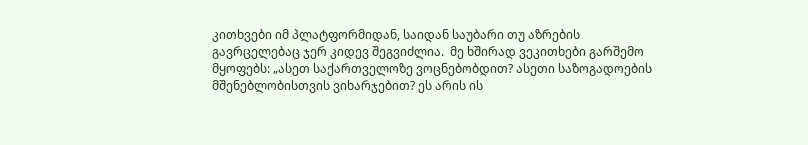კითხვები იმ პლატფორმიდან, საიდან საუბარი თუ აზრების გავრცელებაც ჯერ კიდევ შეგვიძლია.  მე ხშირად ვეკითხები გარშემო მყოფებს: „ასეთ საქართველოზე ვოცნებობდით? ასეთი საზოგადოების მშენებლობისთვის ვიხარჯებით? ეს არის ის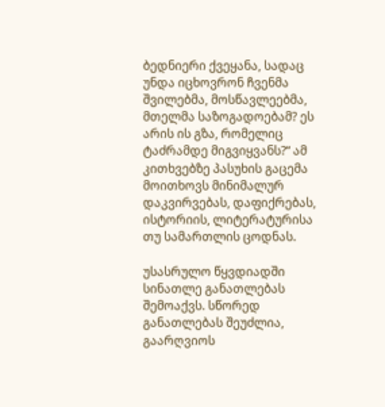ბედნიერი ქვეყანა, სადაც უნდა იცხოვრონ ჩვენმა შვილებმა, მოსწავლეებმა, მთელმა საზოგადოებამ? ეს არის ის გზა, რომელიც ტაძრამდე მიგვიყვანს?“ ამ კითხვებზე პასუხის გაცემა მოითხოვს მინიმალურ დაკვირვებას, დაფიქრებას, ისტორიის, ლიტერატურისა თუ სამართლის ცოდნას.

უსასრულო წყვდიადში სინათლე განათლებას შემოაქვს. სწორედ განათლებას შეუძლია, გაარღვიოს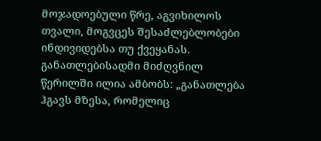მოჯადოებული წრე, აგვიხილოს თვალი, მოგვცეს შესაძლებლობები ინდივიდებსა თუ ქვეყანას. განათლებისადმი მიძღვნილ წერილში ილია ამბობს: „განათლება ჰგავს მზესა, რომელიც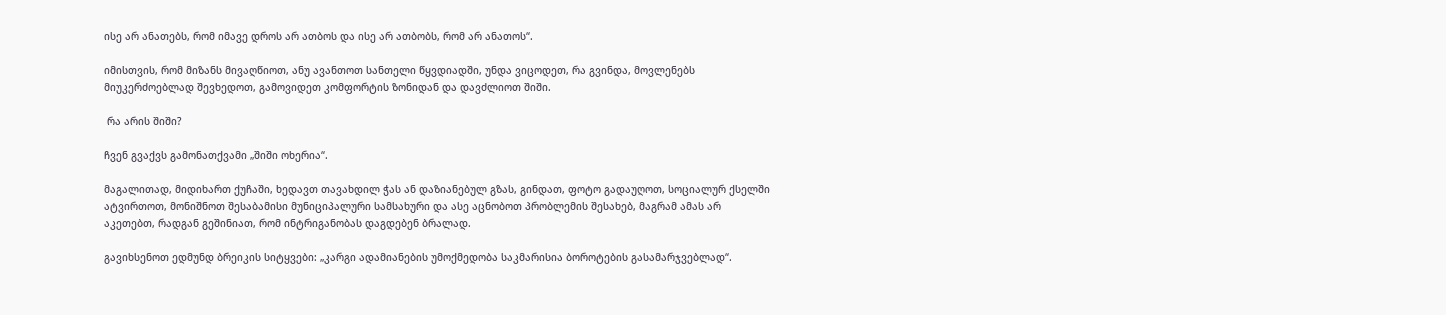ისე არ ანათებს, რომ იმავე დროს არ ათბოს და ისე არ ათბობს, რომ არ ანათოს“.

იმისთვის, რომ მიზანს მივაღწიოთ, ანუ ავანთოთ სანთელი წყვდიადში, უნდა ვიცოდეთ, რა გვინდა, მოვლენებს მიუკერძოებლად შევხედოთ, გამოვიდეთ კომფორტის ზონიდან და დავძლიოთ შიში.

 რა არის შიში?

ჩვენ გვაქვს გამონათქვამი „შიში ოხერია“.

მაგალითად, მიდიხართ ქუჩაში, ხედავთ თავახდილ ჭას ან დაზიანებულ გზას, გინდათ, ფოტო გადაუღოთ, სოციალურ ქსელში ატვირთოთ, მონიშნოთ შესაბამისი მუნიციპალური სამსახური და ასე აცნობოთ პრობლემის შესახებ, მაგრამ ამას არ აკეთებთ, რადგან გეშინიათ, რომ ინტრიგანობას დაგდებენ ბრალად.

გავიხსენოთ ედმუნდ ბრეიკის სიტყვები: „კარგი ადამიანების უმოქმედობა საკმარისია ბოროტების გასამარჯვებლად“.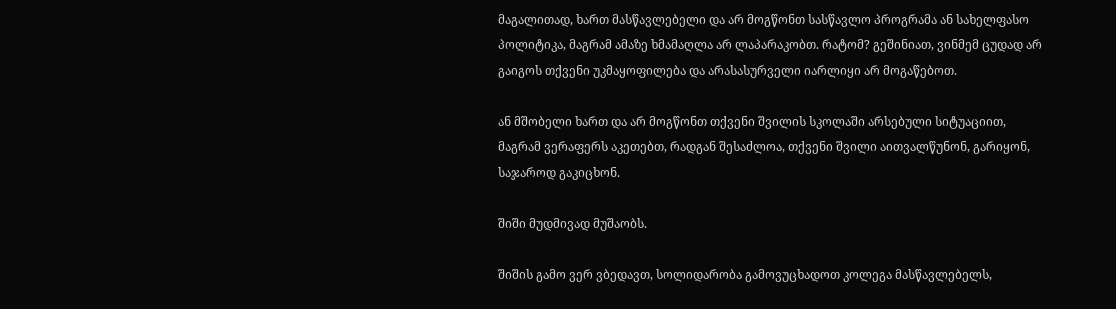მაგალითად, ხართ მასწავლებელი და არ მოგწონთ სასწავლო პროგრამა ან სახელფასო პოლიტიკა, მაგრამ ამაზე ხმამაღლა არ ლაპარაკობთ. რატომ? გეშინიათ, ვინმემ ცუდად არ გაიგოს თქვენი უკმაყოფილება და არასასურველი იარლიყი არ მოგაწებოთ.

ან მშობელი ხართ და არ მოგწონთ თქვენი შვილის სკოლაში არსებული სიტუაციით, მაგრამ ვერაფერს აკეთებთ, რადგან შესაძლოა, თქვენი შვილი აითვალწუნონ, გარიყონ, საჯაროდ გაკიცხონ.

შიში მუდმივად მუშაობს.

შიშის გამო ვერ ვბედავთ, სოლიდარობა გამოვუცხადოთ კოლეგა მასწავლებელს,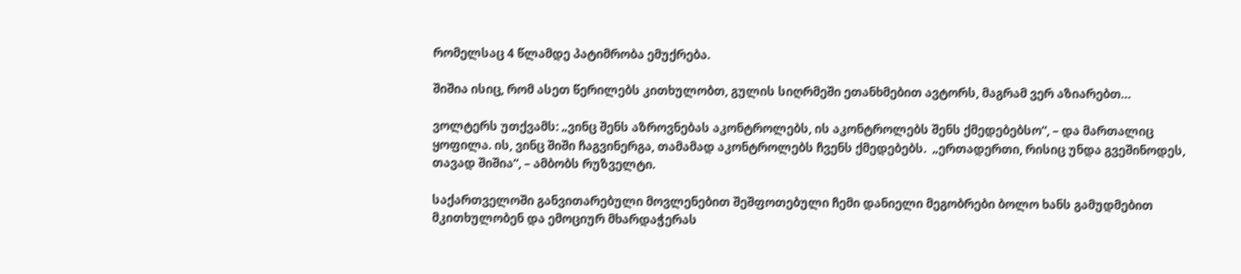რომელსაც 4 წლამდე პატიმრობა ემუქრება.

შიშია ისიც, რომ ასეთ წერილებს კითხულობთ, გულის სიღრმეში ეთანხმებით ავტორს, მაგრამ ვერ აზიარებთ…

ვოლტერს უთქვამს: „ვინც შენს აზროვნებას აკონტროლებს, ის აკონტროლებს შენს ქმედებებსო“, – და მართალიც ყოფილა. ის, ვინც შიში ჩაგვინერგა, თამამად აკონტროლებს ჩვენს ქმედებებს.  „ერთადერთი, რისიც უნდა გვეშინოდეს, თავად შიშია“, – ამბობს რუზველტი.

საქართველოში განვითარებული მოვლენებით შეშფოთებული ჩემი დანიელი მეგობრები ბოლო ხანს გამუდმებით მკითხულობენ და ემოციურ მხარდაჭერას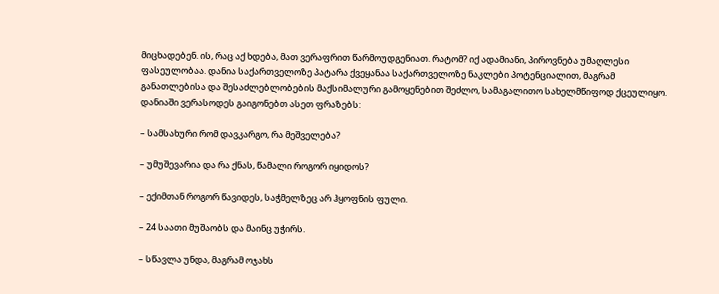მიცხადებენ. ის, რაც აქ ხდება, მათ ვერაფრით წარმოუდგენიათ. რატომ? იქ ადამიანი, პიროვნება უმაღლესი ფასეულობაა. დანია საქართველოზე პატარა ქვეყანაა საქართველოზე ნაკლები პოტენციალით, მაგრამ განათლებისა და შესაძლებლობების მაქსიმალური გამოყენებით შეძლო, სამაგალითო სახელმწიფოდ ქცეულიყო. დანიაში ვერასოდეს გაიგონებთ ასეთ ფრაზებს:

– სამსახური რომ დავკარგო, რა მეშველება?

– უმუშევარია და რა ქნას, წამალი როგორ იყიდოს?

– ექიმთან როგორ წავიდეს, საჭმელზეც არ ჰყოფნის ფული.

– 24 საათი მუშაობს და მაინც უჭირს.

– სწავლა უნდა, მაგრამ ოჯახს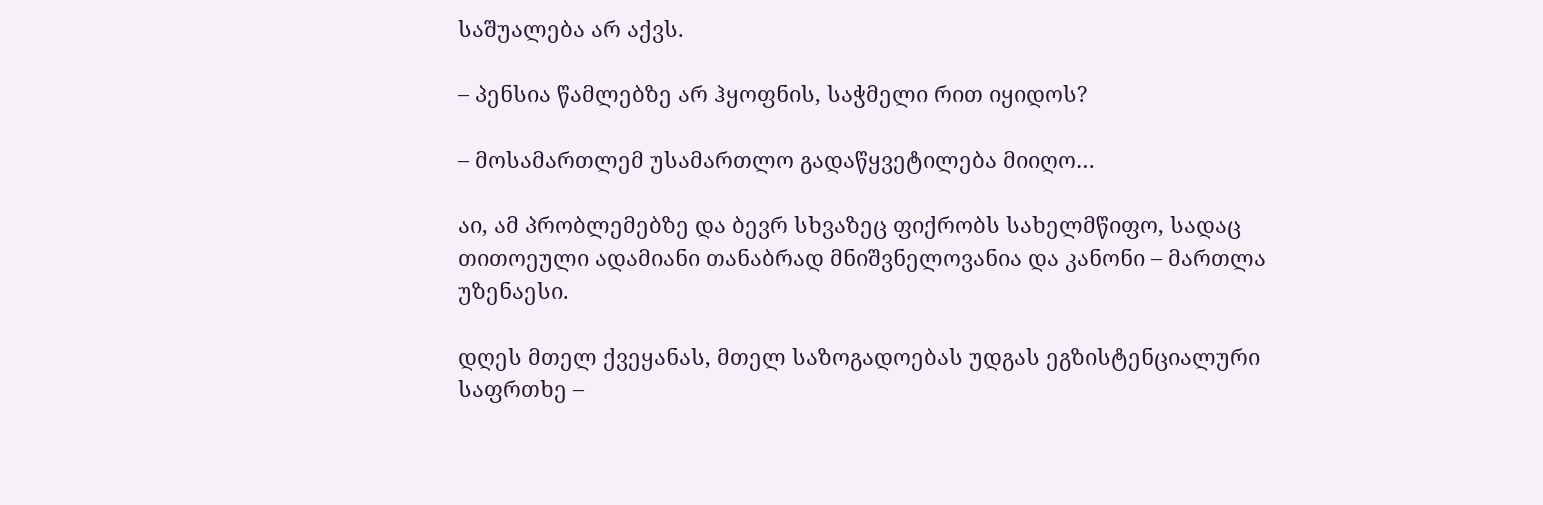საშუალება არ აქვს.

– პენსია წამლებზე არ ჰყოფნის, საჭმელი რით იყიდოს?

– მოსამართლემ უსამართლო გადაწყვეტილება მიიღო…

აი, ამ პრობლემებზე და ბევრ სხვაზეც ფიქრობს სახელმწიფო, სადაც თითოეული ადამიანი თანაბრად მნიშვნელოვანია და კანონი – მართლა უზენაესი.

დღეს მთელ ქვეყანას, მთელ საზოგადოებას უდგას ეგზისტენციალური საფრთხე –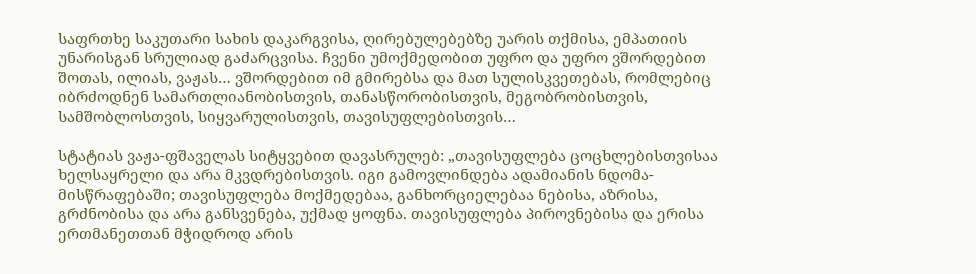საფრთხე საკუთარი სახის დაკარგვისა, ღირებულებებზე უარის თქმისა, ემპათიის უნარისგან სრულიად გაძარცვისა. ჩვენი უმოქმედობით უფრო და უფრო ვშორდებით შოთას, ილიას, ვაჟას… ვშორდებით იმ გმირებსა და მათ სულისკვეთებას, რომლებიც იბრძოდნენ სამართლიანობისთვის, თანასწორობისთვის, მეგობრობისთვის, სამშობლოსთვის, სიყვარულისთვის, თავისუფლებისთვის…

სტატიას ვაჟა-ფშაველას სიტყვებით დავასრულებ: „თავისუფლება ცოცხლებისთვისაა ხელსაყრელი და არა მკვდრებისთვის. იგი გამოვლინდება ადამიანის ნდომა-მისწრაფებაში; თავისუფლება მოქმედებაა, განხორციელებაა ნებისა, აზრისა, გრძნობისა და არა განსვენება, უქმად ყოფნა. თავისუფლება პიროვნებისა და ერისა ერთმანეთთან მჭიდროდ არის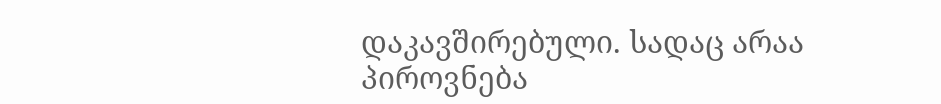დაკავშირებული. სადაც არაა პიროვნება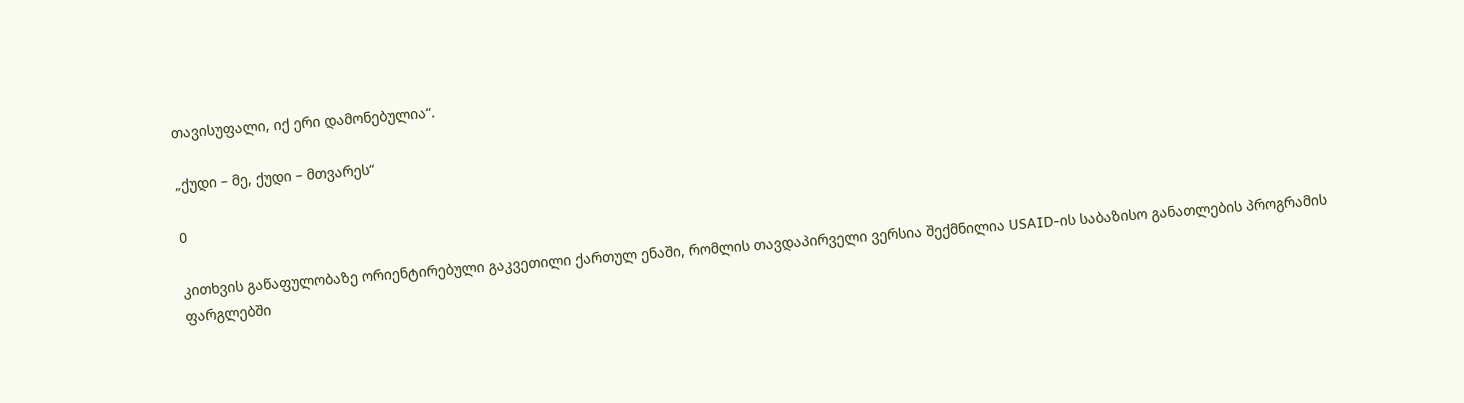თავისუფალი, იქ ერი დამონებულია“.

„ქუდი – მე, ქუდი – მთვარეს“

0

კითხვის გაწაფულობაზე ორიენტირებული გაკვეთილი ქართულ ენაში, რომლის თავდაპირველი ვერსია შექმნილია USAID-ის საბაზისო განათლების პროგრამის ფარგლებში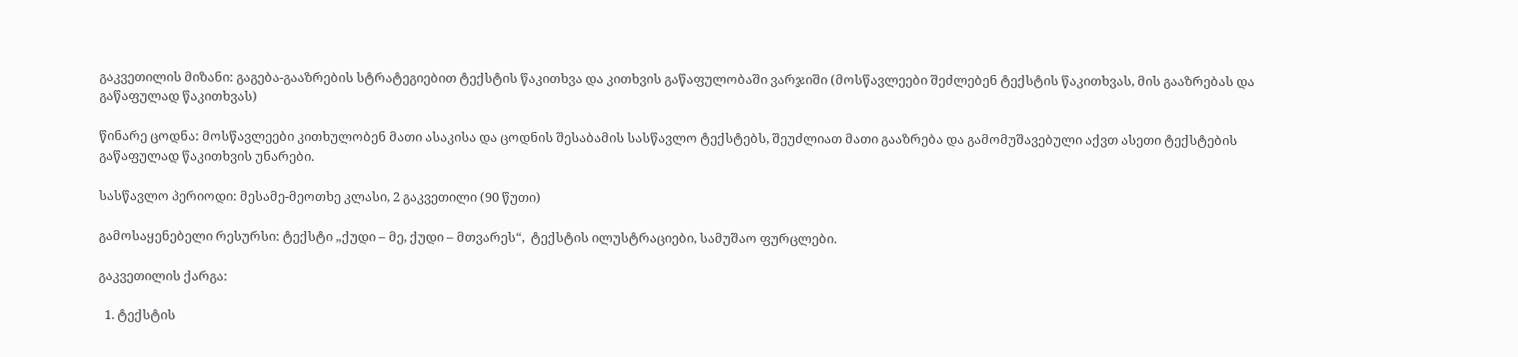გაკვეთილის მიზანი: გაგება-გააზრების სტრატეგიებით ტექსტის წაკითხვა და კითხვის გაწაფულობაში ვარჯიში (მოსწავლეები შეძლებენ ტექსტის წაკითხვას, მის გააზრებას და გაწაფულად წაკითხვას)

წინარე ცოდნა: მოსწავლეები კითხულობენ მათი ასაკისა და ცოდნის შესაბამის სასწავლო ტექსტებს, შეუძლიათ მათი გააზრება და გამომუშავებული აქვთ ასეთი ტექსტების გაწაფულად წაკითხვის უნარები.

სასწავლო პერიოდი: მესამე-მეოთხე კლასი, 2 გაკვეთილი (90 წუთი)

გამოსაყენებელი რესურსი: ტექსტი „ქუდი – მე, ქუდი – მთვარეს“,  ტექსტის ილუსტრაციები, სამუშაო ფურცლები.

გაკვეთილის ქარგა:

  1. ტექსტის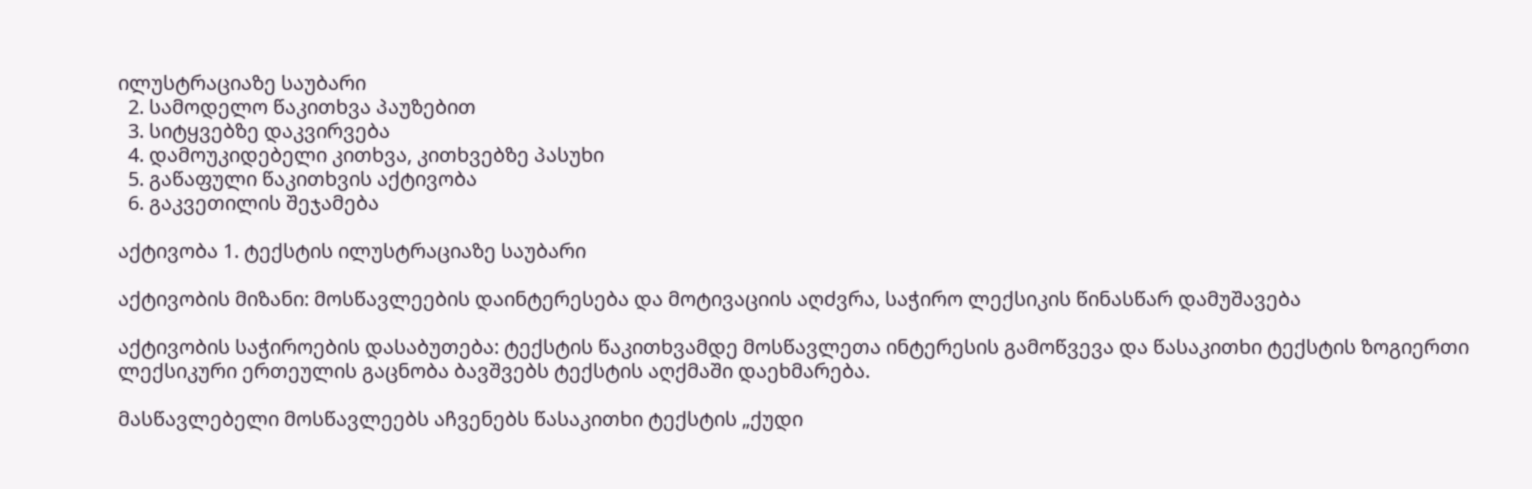ილუსტრაციაზე საუბარი
  2. სამოდელო წაკითხვა პაუზებით
  3. სიტყვებზე დაკვირვება
  4. დამოუკიდებელი კითხვა, კითხვებზე პასუხი
  5. გაწაფული წაკითხვის აქტივობა
  6. გაკვეთილის შეჯამება

აქტივობა 1. ტექსტის ილუსტრაციაზე საუბარი

აქტივობის მიზანი: მოსწავლეების დაინტერესება და მოტივაციის აღძვრა, საჭირო ლექსიკის წინასწარ დამუშავება

აქტივობის საჭიროების დასაბუთება: ტექსტის წაკითხვამდე მოსწავლეთა ინტერესის გამოწვევა და წასაკითხი ტექსტის ზოგიერთი ლექსიკური ერთეულის გაცნობა ბავშვებს ტექსტის აღქმაში დაეხმარება.

მასწავლებელი მოსწავლეებს აჩვენებს წასაკითხი ტექსტის „ქუდი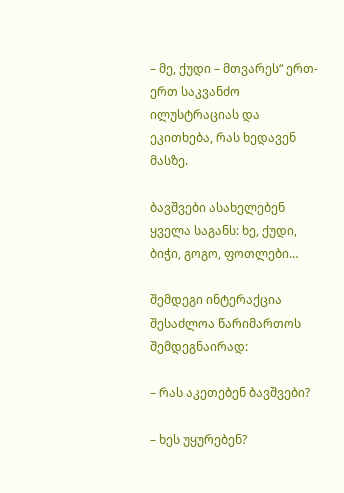– მე, ქუდი – მთვარეს“ ერთ-ერთ საკვანძო ილუსტრაციას და ეკითხება, რას ხედავენ მასზე.

ბავშვები ასახელებენ ყველა საგანს: ხე, ქუდი, ბიჭი, გოგო, ფოთლები…

შემდეგი ინტერაქცია შესაძლოა წარიმართოს შემდეგნაირად:

– რას აკეთებენ ბავშვები?

– ხეს უყურებენ?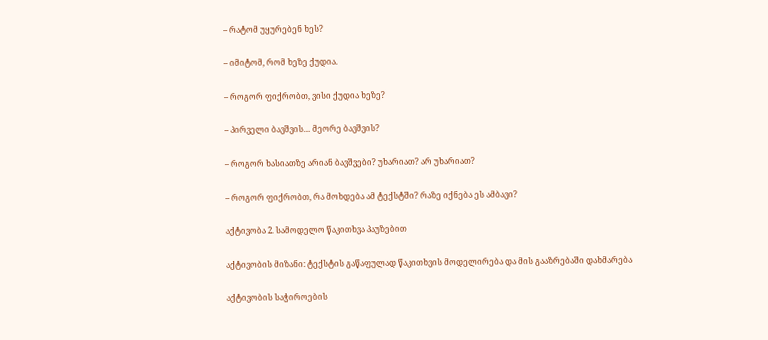– რატომ უყურებენ ხეს?

– იმიტომ, რომ ხეზე ქუდია.

– როგორ ფიქრობთ, ვისი ქუდია ხეზე?

– პირველი ბავშვის… მეორე ბავშვის?

– როგორ ხასიათზე არიან ბავშვები? უხარიათ? არ უხარიათ?

– როგორ ფიქრობთ, რა მოხდება ამ ტექსტში? რაზე იქნება ეს ამბავი?

აქტივობა 2. სამოდელო წაკითხვა პაუზებით

აქტივობის მიზანი: ტექსტის გაწაფულად წაკითხვის მოდელირება და მის გააზრებაში დახმარება

აქტივობის საჭიროების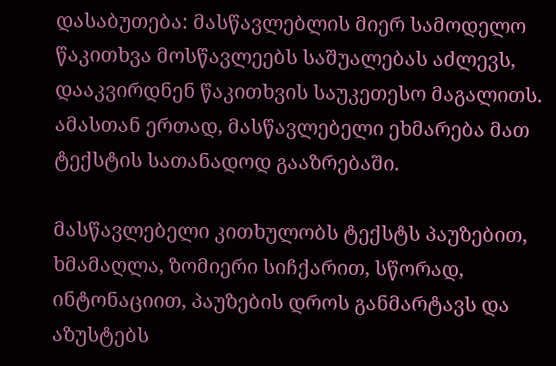დასაბუთება: მასწავლებლის მიერ სამოდელო წაკითხვა მოსწავლეებს საშუალებას აძლევს, დააკვირდნენ წაკითხვის საუკეთესო მაგალითს. ამასთან ერთად, მასწავლებელი ეხმარება მათ ტექსტის სათანადოდ გააზრებაში.

მასწავლებელი კითხულობს ტექსტს პაუზებით, ხმამაღლა, ზომიერი სიჩქარით, სწორად, ინტონაციით, პაუზების დროს განმარტავს და აზუსტებს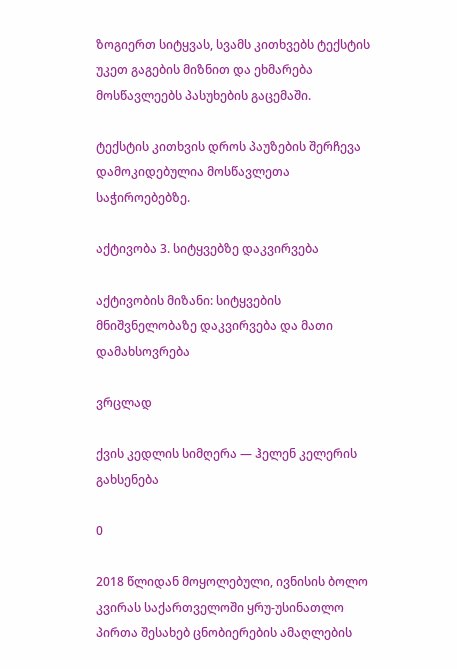ზოგიერთ სიტყვას, სვამს კითხვებს ტექსტის უკეთ გაგების მიზნით და ეხმარება მოსწავლეებს პასუხების გაცემაში.

ტექსტის კითხვის დროს პაუზების შერჩევა დამოკიდებულია მოსწავლეთა საჭიროებებზე.

აქტივობა 3. სიტყვებზე დაკვირვება

აქტივობის მიზანი: სიტყვების მნიშვნელობაზე დაკვირვება და მათი დამახსოვრება

ვრცლად

ქვის კედლის სიმღერა — ჰელენ კელერის გახსენება

0

2018 წლიდან მოყოლებული, ივნისის ბოლო კვირას საქართველოში ყრუ-უსინათლო პირთა შესახებ ცნობიერების ამაღლების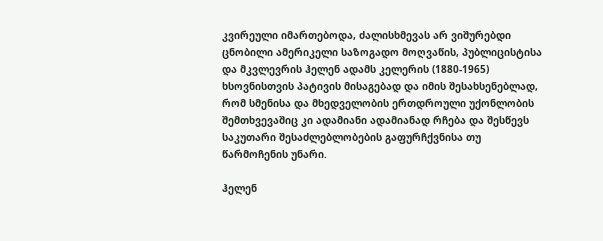კვირეული იმართებოდა, ძალისხმევას არ ვიშურებდი ცნობილი ამერიკელი საზოგადო მოღვაწის, პუბლიცისტისა და მკვლევრის ჰელენ ადამს კელერის (1880-1965) ხსოვნისთვის პატივის მისაგებად და იმის შესახსენებლად, რომ სმენისა და მხედველობის ერთდროული უქონლობის შემთხვევაშიც კი ადამიანი ადამიანად რჩება და შესწევს საკუთარი შესაძლებლობების გაფურჩქვნისა თუ წარმოჩენის უნარი.

ჰელენ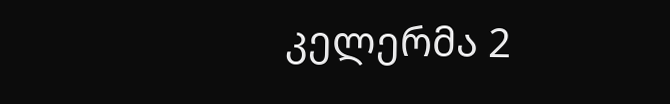კელერმა 2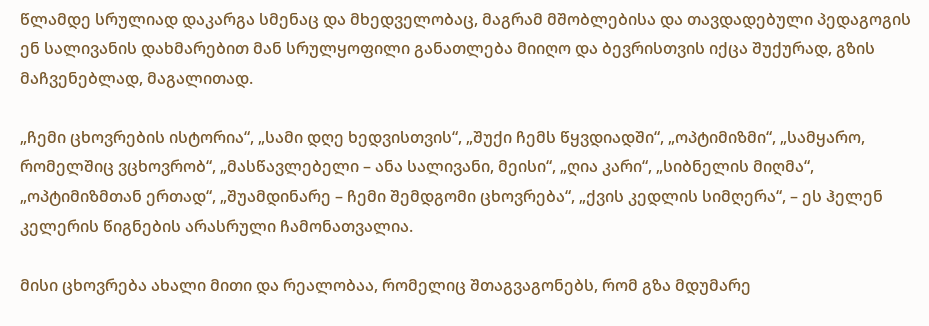წლამდე სრულიად დაკარგა სმენაც და მხედველობაც, მაგრამ მშობლებისა და თავდადებული პედაგოგის ენ სალივანის დახმარებით მან სრულყოფილი განათლება მიიღო და ბევრისთვის იქცა შუქურად, გზის მაჩვენებლად, მაგალითად.

„ჩემი ცხოვრების ისტორია“, „სამი დღე ხედვისთვის“, „შუქი ჩემს წყვდიადში“, „ოპტიმიზმი“, „სამყარო, რომელშიც ვცხოვრობ“, „მასწავლებელი – ანა სალივანი, მეისი“, „ღია კარი“, „სიბნელის მიღმა“, „ოპტიმიზმთან ერთად“, „შუამდინარე – ჩემი შემდგომი ცხოვრება“, „ქვის კედლის სიმღერა“, – ეს ჰელენ კელერის წიგნების არასრული ჩამონათვალია.

მისი ცხოვრება ახალი მითი და რეალობაა, რომელიც შთაგვაგონებს, რომ გზა მდუმარე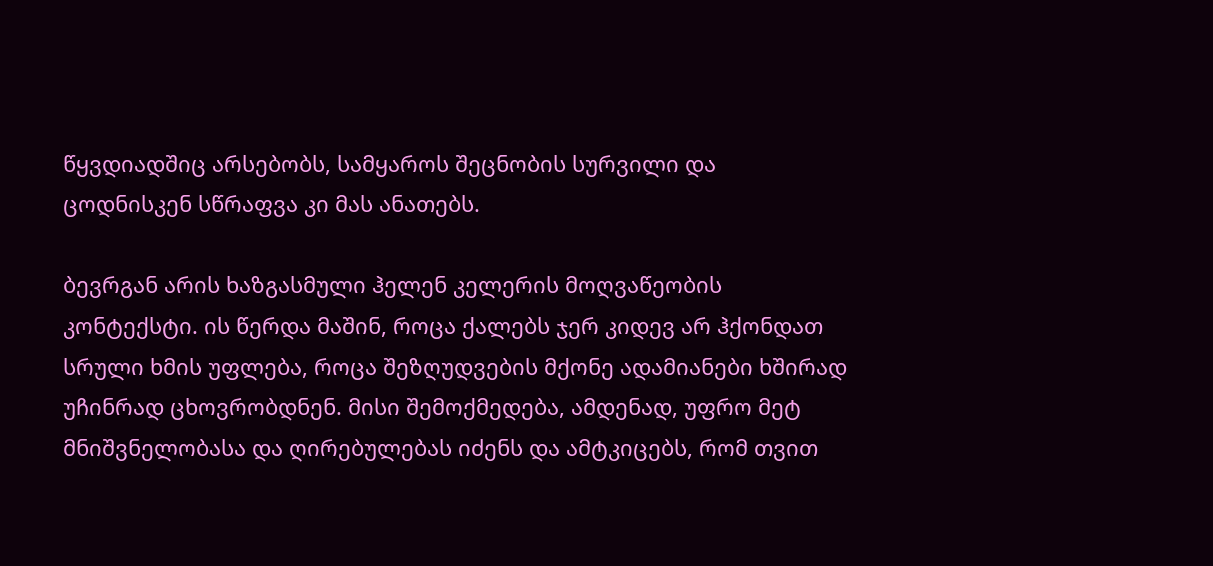წყვდიადშიც არსებობს, სამყაროს შეცნობის სურვილი და ცოდნისკენ სწრაფვა კი მას ანათებს.

ბევრგან არის ხაზგასმული ჰელენ კელერის მოღვაწეობის კონტექსტი. ის წერდა მაშინ, როცა ქალებს ჯერ კიდევ არ ჰქონდათ სრული ხმის უფლება, როცა შეზღუდვების მქონე ადამიანები ხშირად უჩინრად ცხოვრობდნენ. მისი შემოქმედება, ამდენად, უფრო მეტ მნიშვნელობასა და ღირებულებას იძენს და ამტკიცებს, რომ თვით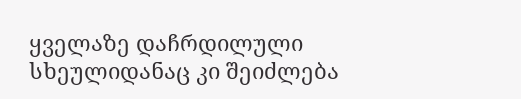ყველაზე დაჩრდილული სხეულიდანაც კი შეიძლება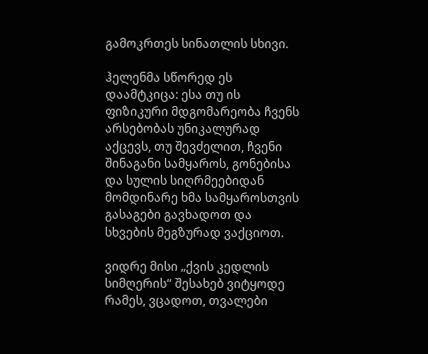გამოკრთეს სინათლის სხივი.

ჰელენმა სწორედ ეს დაამტკიცა: ესა თუ ის ფიზიკური მდგომარეობა ჩვენს არსებობას უნიკალურად აქცევს, თუ შევძელით, ჩვენი შინაგანი სამყაროს, გონებისა და სულის სიღრმეებიდან მომდინარე ხმა სამყაროსთვის გასაგები გავხადოთ და სხვების მეგზურად ვაქციოთ.

ვიდრე მისი „ქვის კედლის სიმღერის“ შესახებ ვიტყოდე რამეს, ვცადოთ, თვალები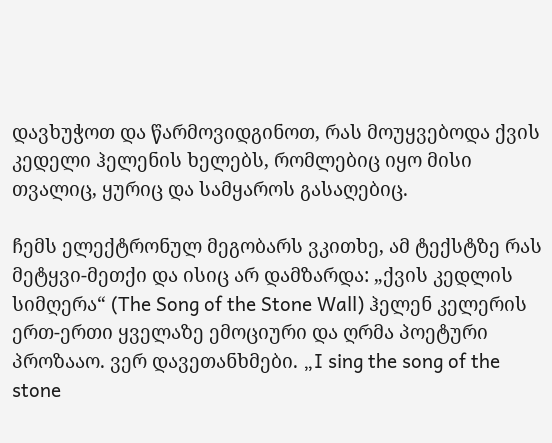დავხუჭოთ და წარმოვიდგინოთ, რას მოუყვებოდა ქვის კედელი ჰელენის ხელებს, რომლებიც იყო მისი თვალიც, ყურიც და სამყაროს გასაღებიც.

ჩემს ელექტრონულ მეგობარს ვკითხე, ამ ტექსტზე რას მეტყვი-მეთქი და ისიც არ დამზარდა: „ქვის კედლის სიმღერა“ (The Song of the Stone Wall) ჰელენ კელერის ერთ-ერთი ყველაზე ემოციური და ღრმა პოეტური პროზააო. ვერ დავეთანხმები. „I sing the song of the stone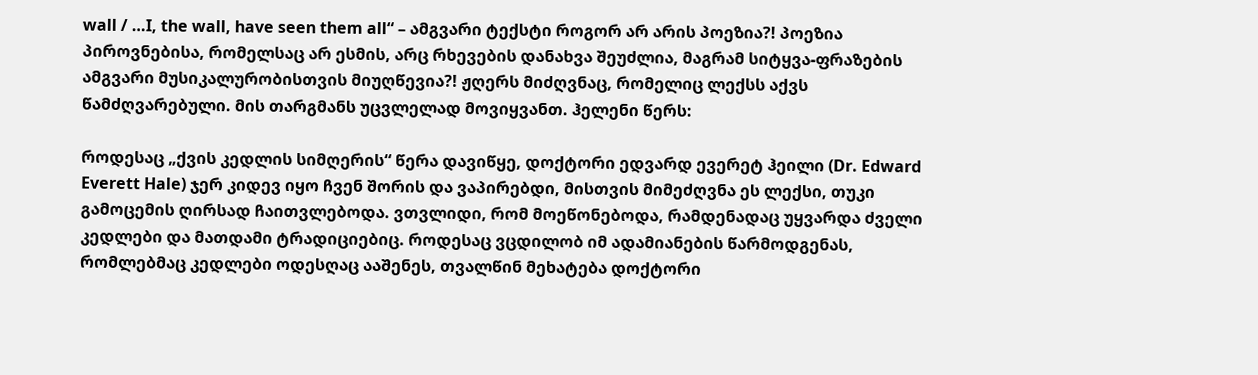wall / …I, the wall, have seen them all“ – ამგვარი ტექსტი როგორ არ არის პოეზია?! პოეზია პიროვნებისა, რომელსაც არ ესმის, არც რხევების დანახვა შეუძლია, მაგრამ სიტყვა-ფრაზების ამგვარი მუსიკალურობისთვის მიუღწევია?! ჟღერს მიძღვნაც, რომელიც ლექსს აქვს წამძღვარებული. მის თარგმანს უცვლელად მოვიყვანთ. ჰელენი წერს:

როდესაც „ქვის კედლის სიმღერის“ წერა დავიწყე, დოქტორი ედვარდ ევერეტ ჰეილი (Dr. Edward Everett Hale) ჯერ კიდევ იყო ჩვენ შორის და ვაპირებდი, მისთვის მიმეძღვნა ეს ლექსი, თუკი გამოცემის ღირსად ჩაითვლებოდა. ვთვლიდი, რომ მოეწონებოდა, რამდენადაც უყვარდა ძველი კედლები და მათდამი ტრადიციებიც. როდესაც ვცდილობ იმ ადამიანების წარმოდგენას, რომლებმაც კედლები ოდესღაც ააშენეს, თვალწინ მეხატება დოქტორი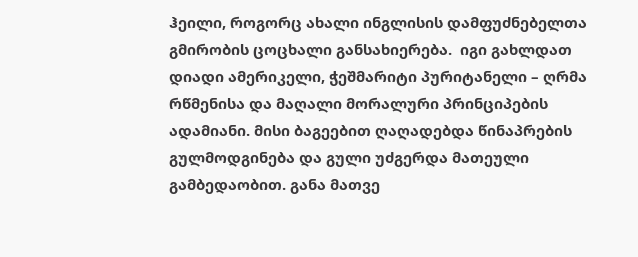ჰეილი, როგორც ახალი ინგლისის დამფუძნებელთა გმირობის ცოცხალი განსახიერება.  იგი გახლდათ დიადი ამერიკელი, ჭეშმარიტი პურიტანელი – ღრმა რწმენისა და მაღალი მორალური პრინციპების ადამიანი. მისი ბაგეებით ღაღადებდა წინაპრების გულმოდგინება და გული უძგერდა მათეული გამბედაობით. განა მათვე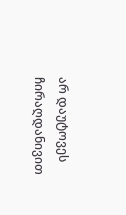არ დაუტოვეს ჩირაღდანივით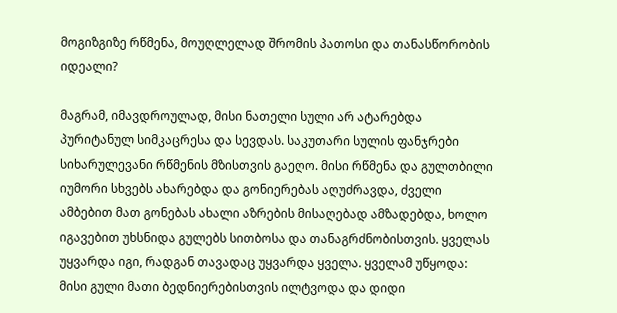მოგიზგიზე რწმენა, მოუღლელად შრომის პათოსი და თანასწორობის იდეალი?

მაგრამ, იმავდროულად, მისი ნათელი სული არ ატარებდა პურიტანულ სიმკაცრესა და სევდას. საკუთარი სულის ფანჯრები სიხარულევანი რწმენის მზისთვის გაეღო. მისი რწმენა და გულთბილი იუმორი სხვებს ახარებდა და გონიერებას აღუძრავდა, ძველი ამბებით მათ გონებას ახალი აზრების მისაღებად ამზადებდა, ხოლო იგავებით უხსნიდა გულებს სითბოსა და თანაგრძნობისთვის. ყველას უყვარდა იგი, რადგან თავადაც უყვარდა ყველა. ყველამ უწყოდა: მისი გული მათი ბედნიერებისთვის ილტვოდა და დიდი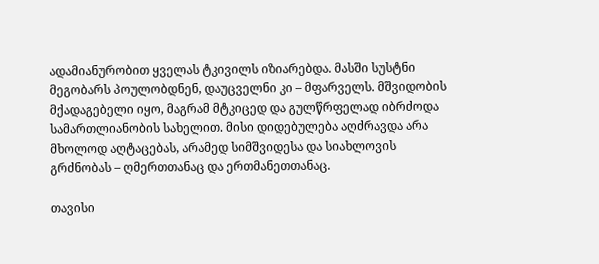ადამიანურობით ყველას ტკივილს იზიარებდა. მასში სუსტნი მეგობარს პოულობდნენ, დაუცველნი კი – მფარველს. მშვიდობის მქადაგებელი იყო, მაგრამ მტკიცედ და გულწრფელად იბრძოდა სამართლიანობის სახელით. მისი დიდებულება აღძრავდა არა მხოლოდ აღტაცებას, არამედ სიმშვიდესა და სიახლოვის გრძნობას – ღმერთთანაც და ერთმანეთთანაც.

თავისი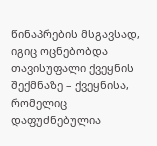წინაპრების მსგავსად, იგიც ოცნებობდა თავისუფალი ქვეყნის შექმნაზე – ქვეყნისა, რომელიც დაფუძნებულია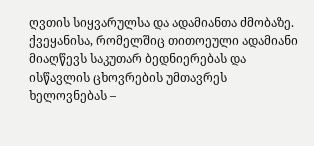ღვთის სიყვარულსა და ადამიანთა ძმობაზე. ქვეყანისა, რომელშიც თითოეული ადამიანი მიაღწევს საკუთარ ბედნიერებას და ისწავლის ცხოვრების უმთავრეს ხელოვნებას –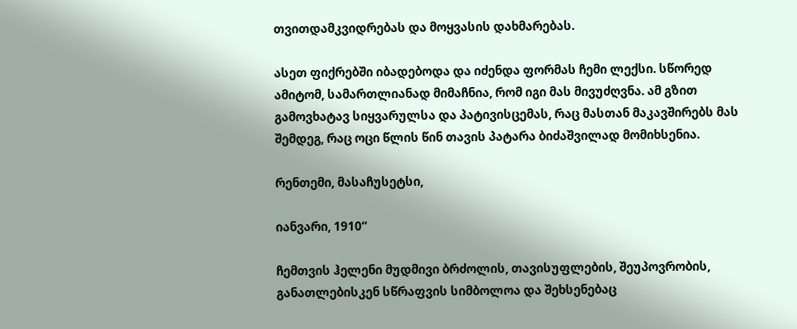თვითდამკვიდრებას და მოყვასის დახმარებას.

ასეთ ფიქრებში იბადებოდა და იძენდა ფორმას ჩემი ლექსი. სწორედ ამიტომ, სამართლიანად მიმაჩნია, რომ იგი მას მივუძღვნა. ამ გზით გამოვხატავ სიყვარულსა და პატივისცემას, რაც მასთან მაკავშირებს მას შემდეგ, რაც ოცი წლის წინ თავის პატარა ბიძაშვილად მომიხსენია.

რენთემი, მასაჩუსეტსი,

იანვარი, 1910“

ჩემთვის ჰელენი მუდმივი ბრძოლის, თავისუფლების, შეუპოვრობის, განათლებისკენ სწრაფვის სიმბოლოა და შეხსენებაც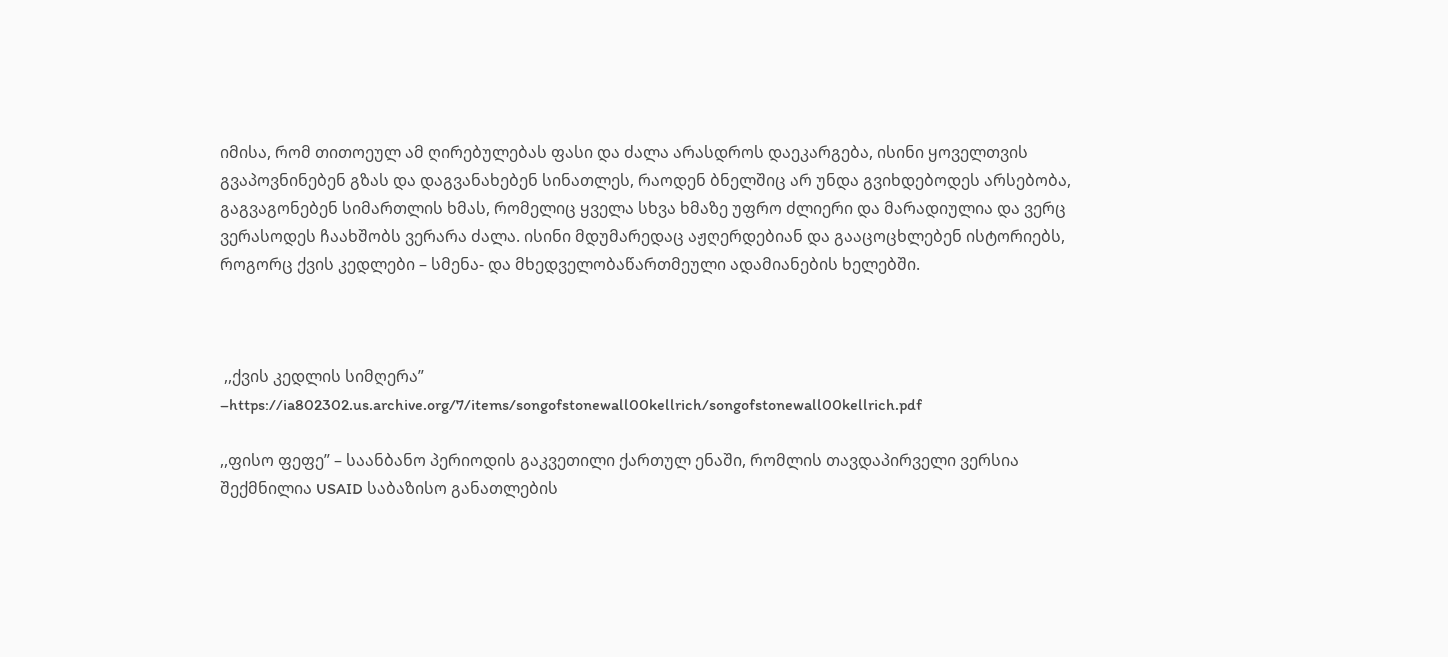იმისა, რომ თითოეულ ამ ღირებულებას ფასი და ძალა არასდროს დაეკარგება, ისინი ყოველთვის გვაპოვნინებენ გზას და დაგვანახებენ სინათლეს, რაოდენ ბნელშიც არ უნდა გვიხდებოდეს არსებობა, გაგვაგონებენ სიმართლის ხმას, რომელიც ყველა სხვა ხმაზე უფრო ძლიერი და მარადიულია და ვერც ვერასოდეს ჩაახშობს ვერარა ძალა. ისინი მდუმარედაც აჟღერდებიან და გააცოცხლებენ ისტორიებს, როგორც ქვის კედლები – სმენა- და მხედველობაწართმეული ადამიანების ხელებში.



 ,,ქვის კედლის სიმღერა” –https://ia802302.us.archive.org/7/items/songofstonewall00kellrich/songofstonewall00kellrich.pdf

,,ფისო ფეფე” – საანბანო პერიოდის გაკვეთილი ქართულ ენაში, რომლის თავდაპირველი ვერსია შექმნილია USAID საბაზისო განათლების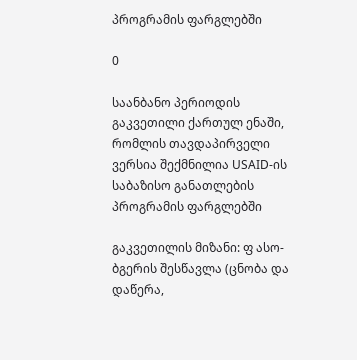პროგრამის ფარგლებში

0

საანბანო პერიოდის გაკვეთილი ქართულ ენაში, რომლის თავდაპირველი ვერსია შექმნილია USAID-ის საბაზისო განათლების პროგრამის ფარგლებში

გაკვეთილის მიზანი: ფ ასო-ბგერის შესწავლა (ცნობა და დაწერა,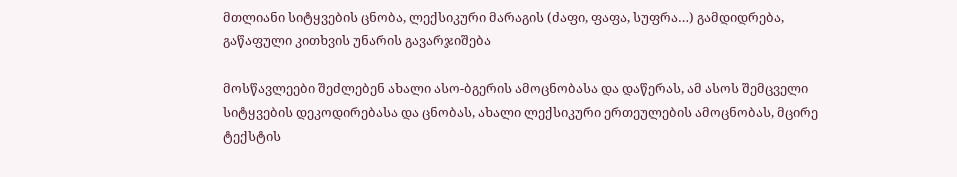მთლიანი სიტყვების ცნობა, ლექსიკური მარაგის (ძაფი, ფაფა, სუფრა…) გამდიდრება, გაწაფული კითხვის უნარის გავარჯიშება

მოსწავლეები შეძლებენ ახალი ასო-ბგერის ამოცნობასა და დაწერას, ამ ასოს შემცველი სიტყვების დეკოდირებასა და ცნობას, ახალი ლექსიკური ერთეულების ამოცნობას, მცირე ტექსტის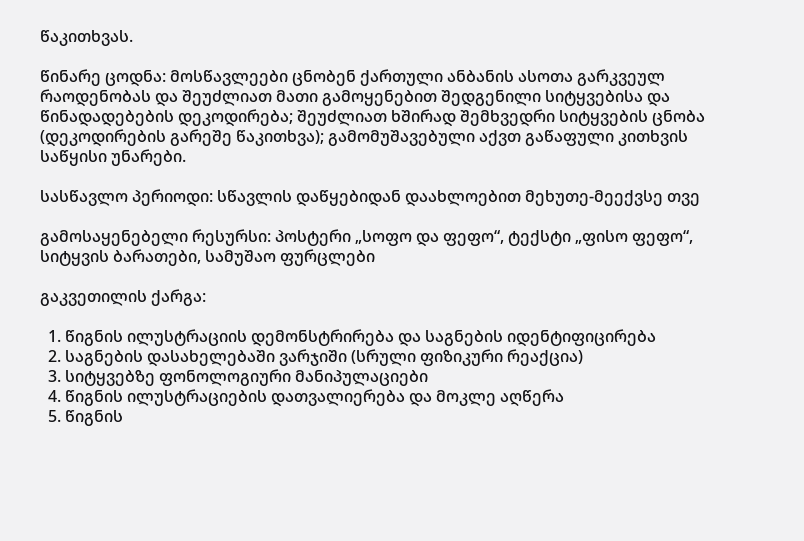წაკითხვას.

წინარე ცოდნა: მოსწავლეები ცნობენ ქართული ანბანის ასოთა გარკვეულ რაოდენობას და შეუძლიათ მათი გამოყენებით შედგენილი სიტყვებისა და წინადადებების დეკოდირება; შეუძლიათ ხშირად შემხვედრი სიტყვების ცნობა (დეკოდირების გარეშე წაკითხვა); გამომუშავებული აქვთ გაწაფული კითხვის საწყისი უნარები.

სასწავლო პერიოდი: სწავლის დაწყებიდან დაახლოებით მეხუთე-მეექვსე თვე

გამოსაყენებელი რესურსი: პოსტერი „სოფო და ფეფო“, ტექსტი „ფისო ფეფო“, სიტყვის ბარათები, სამუშაო ფურცლები

გაკვეთილის ქარგა:

  1. წიგნის ილუსტრაციის დემონსტრირება და საგნების იდენტიფიცირება
  2. საგნების დასახელებაში ვარჯიში (სრული ფიზიკური რეაქცია)
  3. სიტყვებზე ფონოლოგიური მანიპულაციები
  4. წიგნის ილუსტრაციების დათვალიერება და მოკლე აღწერა
  5. წიგნის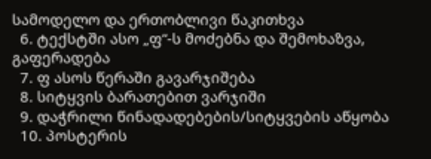სამოდელო და ერთობლივი წაკითხვა
  6. ტექსტში ასო „ფ“-ს მოძებნა და შემოხაზვა, გაფერადება
  7. ფ ასოს წერაში გავარჯიშება
  8. სიტყვის ბარათებით ვარჯიში
  9. დაჭრილი წინადადებების/სიტყვების აწყობა
  10. პოსტერის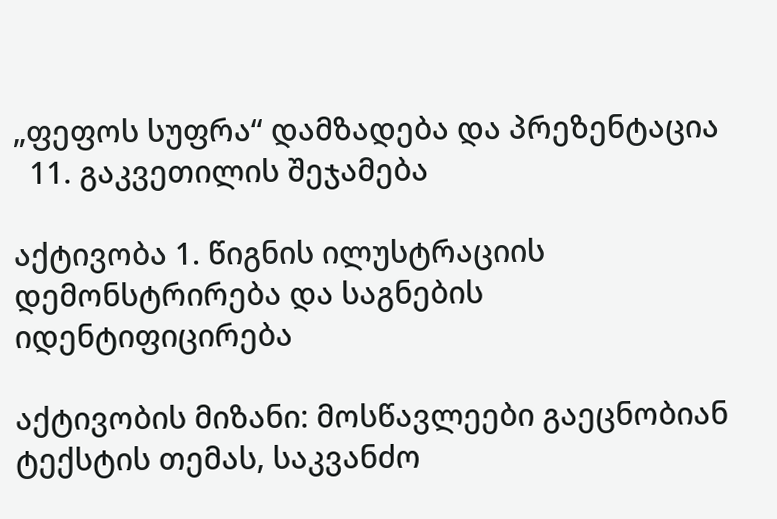„ფეფოს სუფრა“ დამზადება და პრეზენტაცია
  11. გაკვეთილის შეჯამება

აქტივობა 1. წიგნის ილუსტრაციის დემონსტრირება და საგნების იდენტიფიცირება

აქტივობის მიზანი: მოსწავლეები გაეცნობიან ტექსტის თემას, საკვანძო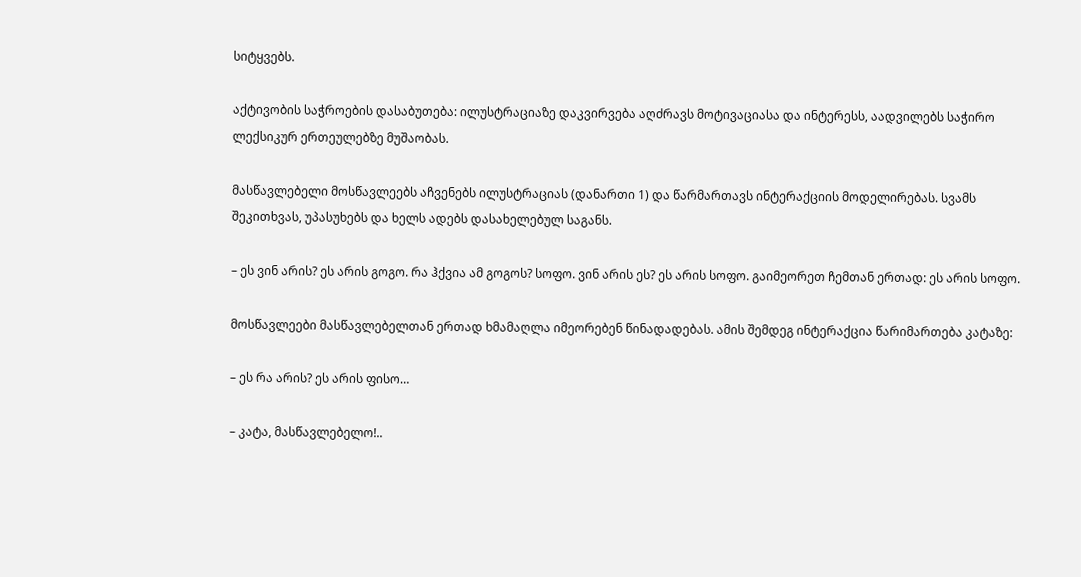სიტყვებს.

აქტივობის საჭროების დასაბუთება: ილუსტრაციაზე დაკვირვება აღძრავს მოტივაციასა და ინტერესს, აადვილებს საჭირო ლექსიკურ ერთეულებზე მუშაობას.

მასწავლებელი მოსწავლეებს აჩვენებს ილუსტრაციას (დანართი 1) და წარმართავს ინტერაქციის მოდელირებას. სვამს შეკითხვას, უპასუხებს და ხელს ადებს დასახელებულ საგანს.

– ეს ვინ არის? ეს არის გოგო. რა ჰქვია ამ გოგოს? სოფო. ვინ არის ეს? ეს არის სოფო. გაიმეორეთ ჩემთან ერთად: ეს არის სოფო.

მოსწავლეები მასწავლებელთან ერთად ხმამაღლა იმეორებენ წინადადებას. ამის შემდეგ ინტერაქცია წარიმართება კატაზე:

– ეს რა არის? ეს არის ფისო…

– კატა, მასწავლებელო!..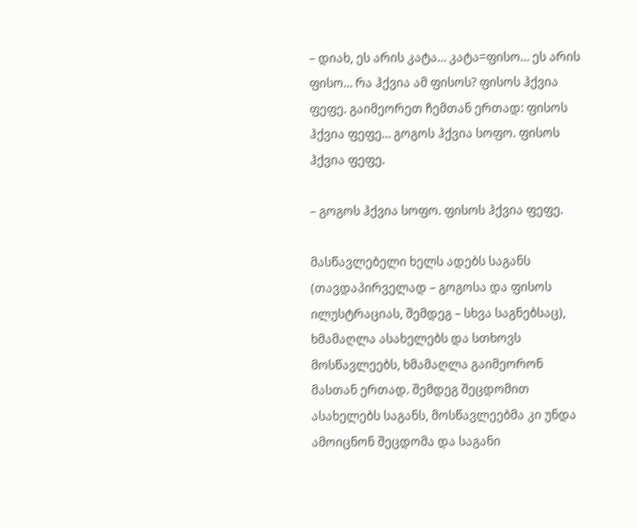– დიახ, ეს არის კატა… კატა=ფისო… ეს არის ფისო… რა ჰქვია ამ ფისოს? ფისოს ჰქვია ფეფე. გაიმეორეთ ჩემთან ერთად: ფისოს ჰქვია ფეფე… გოგოს ჰქვია სოფო. ფისოს ჰქვია ფეფე.

– გოგოს ჰქვია სოფო. ფისოს ჰქვია ფეფე.

მასწავლებელი ხელს ადებს საგანს (თავდაპირველად – გოგოსა და ფისოს ილუსტრაციას, შემდეგ – სხვა საგნებსაც), ხმამაღლა ასახელებს და სთხოვს მოსწავლეებს, ხმამაღლა გაიმეორონ მასთან ერთად. შემდეგ შეცდომით ასახელებს საგანს, მოსწავლეებმა კი უნდა ამოიცნონ შეცდომა და საგანი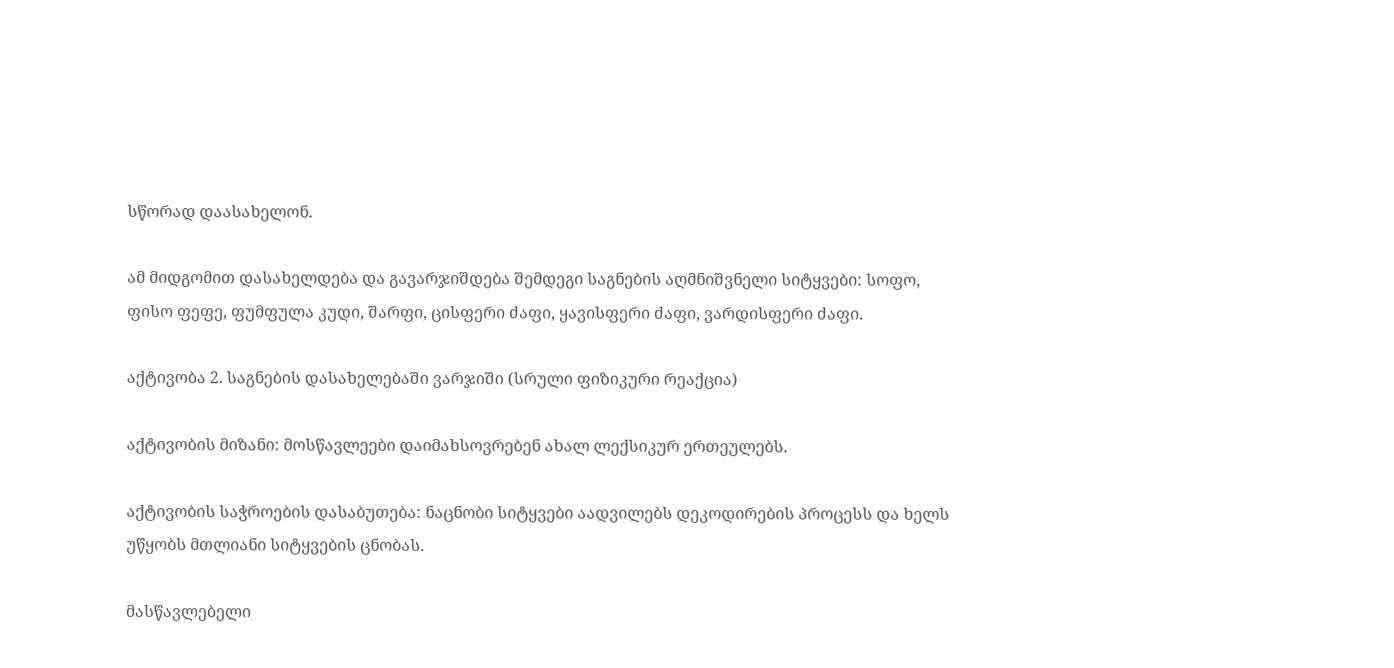სწორად დაასახელონ.

ამ მიდგომით დასახელდება და გავარჯიშდება შემდეგი საგნების აღმნიშვნელი სიტყვები: სოფო, ფისო ფეფე, ფუმფულა კუდი, შარფი, ცისფერი ძაფი, ყავისფერი ძაფი, ვარდისფერი ძაფი.

აქტივობა 2. საგნების დასახელებაში ვარჯიში (სრული ფიზიკური რეაქცია)

აქტივობის მიზანი: მოსწავლეები დაიმახსოვრებენ ახალ ლექსიკურ ერთეულებს.

აქტივობის საჭროების დასაბუთება: ნაცნობი სიტყვები აადვილებს დეკოდირების პროცესს და ხელს უწყობს მთლიანი სიტყვების ცნობას.

მასწავლებელი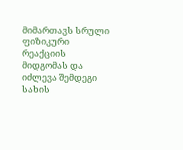მიმართავს სრული ფიზიკური რეაქციის მიდგომას და იძლევა შემდეგი სახის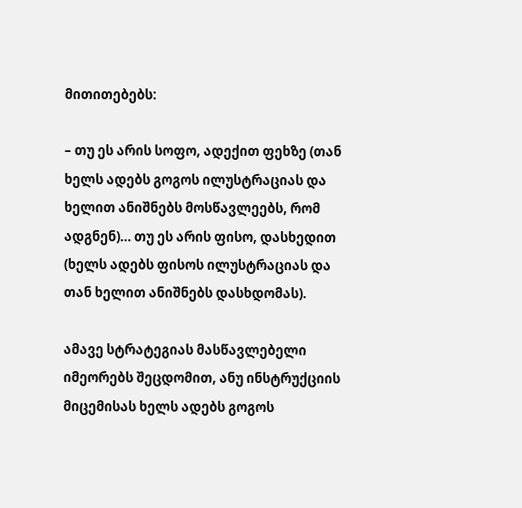მითითებებს:

– თუ ეს არის სოფო, ადექით ფეხზე (თან ხელს ადებს გოგოს ილუსტრაციას და ხელით ანიშნებს მოსწავლეებს, რომ ადგნენ)… თუ ეს არის ფისო, დასხედით (ხელს ადებს ფისოს ილუსტრაციას და თან ხელით ანიშნებს დასხდომას).

ამავე სტრატეგიას მასწავლებელი იმეორებს შეცდომით, ანუ ინსტრუქციის მიცემისას ხელს ადებს გოგოს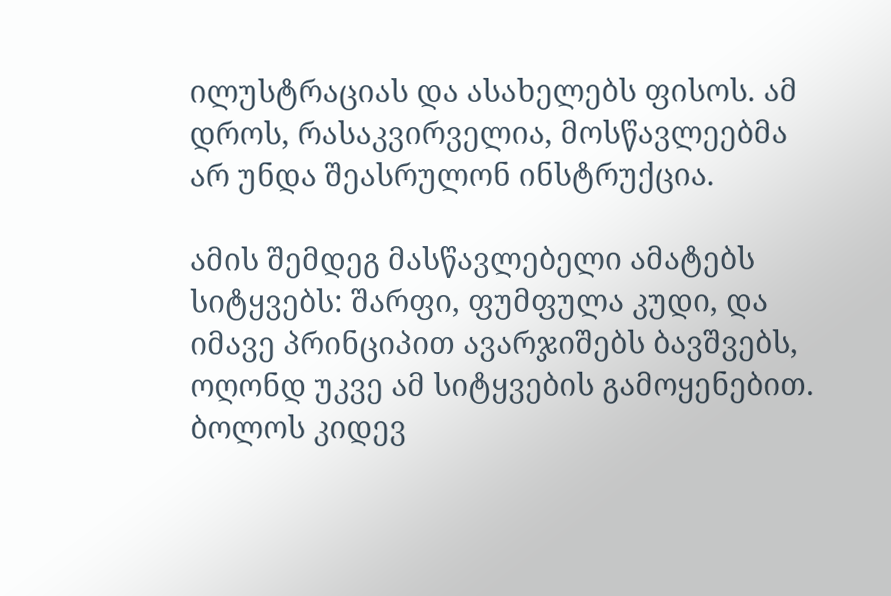ილუსტრაციას და ასახელებს ფისოს. ამ დროს, რასაკვირველია, მოსწავლეებმა არ უნდა შეასრულონ ინსტრუქცია.

ამის შემდეგ მასწავლებელი ამატებს სიტყვებს: შარფი, ფუმფულა კუდი, და იმავე პრინციპით ავარჯიშებს ბავშვებს, ოღონდ უკვე ამ სიტყვების გამოყენებით. ბოლოს კიდევ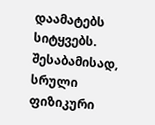დაამატებს სიტყვებს. შესაბამისად, სრული ფიზიკური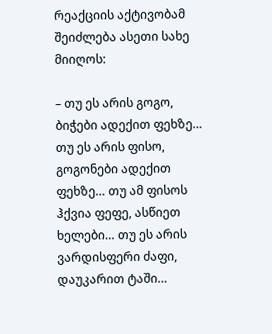რეაქციის აქტივობამ შეიძლება ასეთი სახე მიიღოს:

– თუ ეს არის გოგო, ბიჭები ადექით ფეხზე… თუ ეს არის ფისო, გოგონები ადექით ფეხზე… თუ ამ ფისოს ჰქვია ფეფე, ასწიეთ ხელები… თუ ეს არის ვარდისფერი ძაფი, დაუკარით ტაში…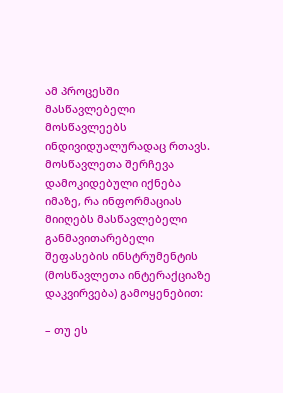ამ პროცესში მასწავლებელი მოსწავლეებს ინდივიდუალურადაც რთავს. მოსწავლეთა შერჩევა დამოკიდებული იქნება იმაზე, რა ინფორმაციას მიიღებს მასწავლებელი განმავითარებელი შეფასების ინსტრუმენტის (მოსწავლეთა ინტერაქციაზე დაკვირვება) გამოყენებით:

– თუ ეს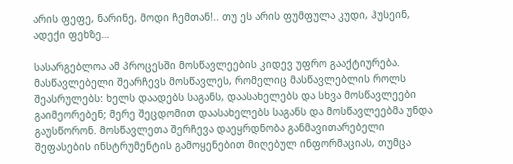არის ფეფე, ნარინე, მოდი ჩემთან!.. თუ ეს არის ფუმფულა კუდი, ჰუსეინ, ადექი ფეხზე…

სასარგებლოა ამ პროცესში მოსწავლეების კიდევ უფრო გააქტიურება. მასწავლებელი შეარჩევს მოსწავლეს, რომელიც მასწავლებლის როლს შეასრულებს: ხელს დაადებს საგანს, დაასახელებს და სხვა მოსწავლეები გაიმეორებენ; მერე შეცდომით დაასახელებს საგანს და მოსწავლეებმა უნდა გაუსწორონ. მოსწავლეთა შერჩევა დაეყრდნობა განმავითარებელი შეფასების ინსტრუმენტის გამოყენებით მიღებულ ინფორმაციას, თუმცა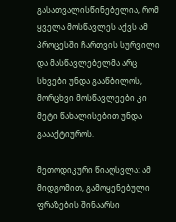გასათვალისწინებელია, რომ ყველა მოსწავლეს აქვს ამ პროცესში ჩართვის სურვილი და მასწავლებელმა არც სხვები უნდა გააწბილოს, მორცხვი მოსწავლეები კი მეტი წახალისებით უნდა გაააქტიუროს.

მეთოდიკური წიაღსვლა: ამ მიდგომით, გამოყენებული ფრაზების შინაარსი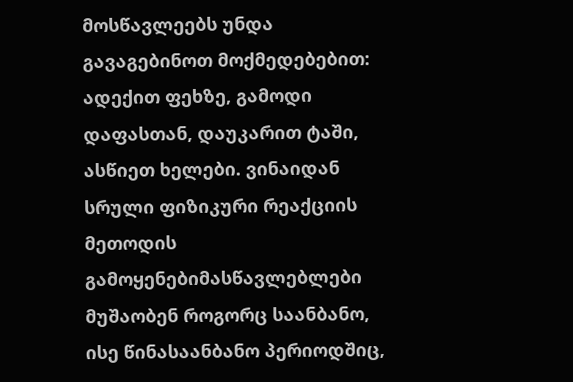მოსწავლეებს უნდა გავაგებინოთ მოქმედებებით: ადექით ფეხზე, გამოდი დაფასთან, დაუკარით ტაში, ასწიეთ ხელები. ვინაიდან სრული ფიზიკური რეაქციის მეთოდის გამოყენებიმასწავლებლები მუშაობენ როგორც საანბანო, ისე წინასაანბანო პერიოდშიც,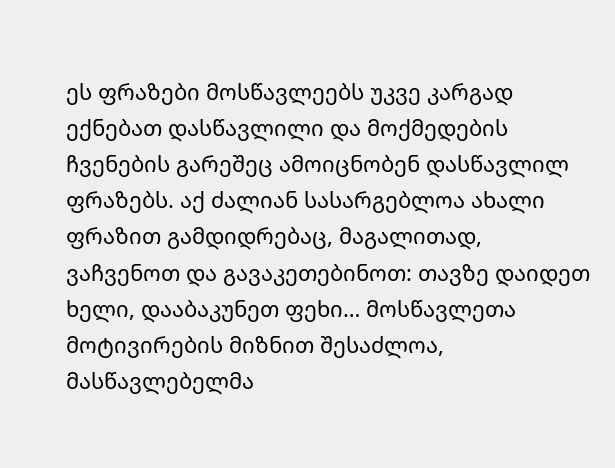ეს ფრაზები მოსწავლეებს უკვე კარგად ექნებათ დასწავლილი და მოქმედების ჩვენების გარეშეც ამოიცნობენ დასწავლილ ფრაზებს. აქ ძალიან სასარგებლოა ახალი ფრაზით გამდიდრებაც, მაგალითად, ვაჩვენოთ და გავაკეთებინოთ: თავზე დაიდეთ ხელი, დააბაკუნეთ ფეხი… მოსწავლეთა მოტივირების მიზნით შესაძლოა, მასწავლებელმა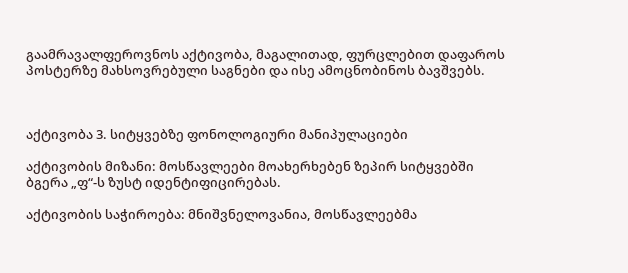გაამრავალფეროვნოს აქტივობა, მაგალითად, ფურცლებით დაფაროს პოსტერზე მახსოვრებული საგნები და ისე ამოცნობინოს ბავშვებს.



აქტივობა 3. სიტყვებზე ფონოლოგიური მანიპულაციები

აქტივობის მიზანი: მოსწავლეები მოახერხებენ ზეპირ სიტყვებში ბგერა „ფ“-ს ზუსტ იდენტიფიცირებას.

აქტივობის საჭიროება: მნიშვნელოვანია, მოსწავლეებმა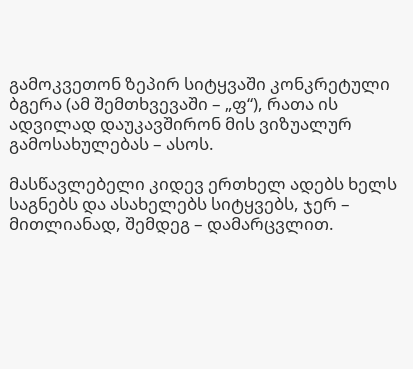გამოკვეთონ ზეპირ სიტყვაში კონკრეტული ბგერა (ამ შემთხვევაში – „ფ“), რათა ის ადვილად დაუკავშირონ მის ვიზუალურ გამოსახულებას – ასოს.

მასწავლებელი კიდევ ერთხელ ადებს ხელს საგნებს და ასახელებს სიტყვებს, ჯერ – მითლიანად, შემდეგ – დამარცვლით.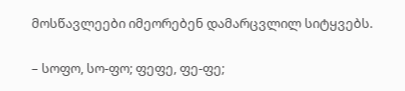მოსწავლეები იმეორებენ დამარცვლილ სიტყვებს.

– სოფო, სო-ფო; ფეფე, ფე-ფე;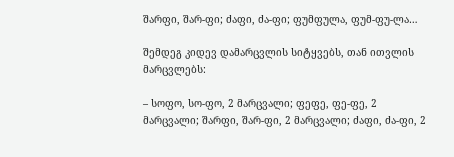შარფი, შარ-ფი; ძაფი, ძა-ფი; ფუმფულა, ფუმ-ფუ-ლა…

შემდეგ კიდევ დამარცვლის სიტყვებს, თან ითვლის მარცვლებს:

– სოფო, სო-ფო, 2 მარცვალი; ფეფე, ფე-ფე, 2 მარცვალი; შარფი, შარ-ფი, 2 მარცვალი; ძაფი, ძა-ფი, 2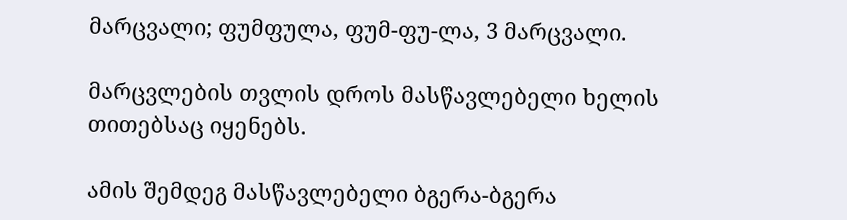მარცვალი; ფუმფულა, ფუმ-ფუ-ლა, 3 მარცვალი.

მარცვლების თვლის დროს მასწავლებელი ხელის თითებსაც იყენებს.

ამის შემდეგ მასწავლებელი ბგერა-ბგერა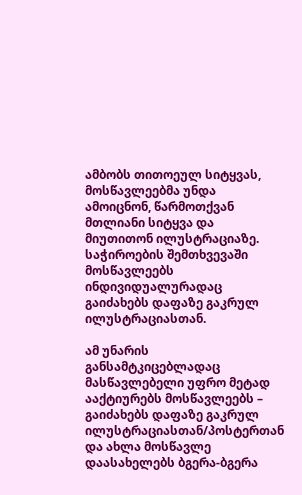ამბობს თითოეულ სიტყვას, მოსწავლეებმა უნდა ამოიცნონ, წარმოთქვან მთლიანი სიტყვა და მიუთითონ ილუსტრაციაზე. საჭიროების შემთხვევაში მოსწავლეებს ინდივიდუალურადაც გაიძახებს დაფაზე გაკრულ ილუსტრაციასთან.

ამ უნარის განსამტკიცებლადაც მასწავლებელი უფრო მეტად ააქტიურებს მოსწავლეებს – გაიძახებს დაფაზე გაკრულ ილუსტრაციასთან/პოსტერთან და ახლა მოსწავლე დაასახელებს ბგერა-ბგერა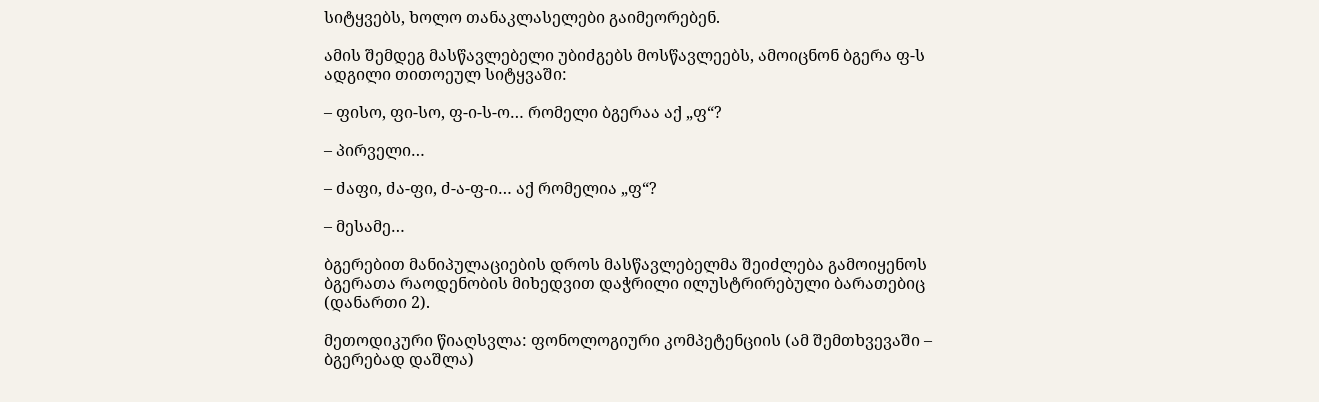სიტყვებს, ხოლო თანაკლასელები გაიმეორებენ.

ამის შემდეგ მასწავლებელი უბიძგებს მოსწავლეებს, ამოიცნონ ბგერა ფ-ს ადგილი თითოეულ სიტყვაში:

– ფისო, ფი-სო, ფ-ი-ს-ო… რომელი ბგერაა აქ „ფ“?

– პირველი…

– ძაფი, ძა-ფი, ძ-ა-ფ-ი… აქ რომელია „ფ“?

– მესამე…

ბგერებით მანიპულაციების დროს მასწავლებელმა შეიძლება გამოიყენოს ბგერათა რაოდენობის მიხედვით დაჭრილი ილუსტრირებული ბარათებიც (დანართი 2).

მეთოდიკური წიაღსვლა: ფონოლოგიური კომპეტენციის (ამ შემთხვევაში – ბგერებად დაშლა)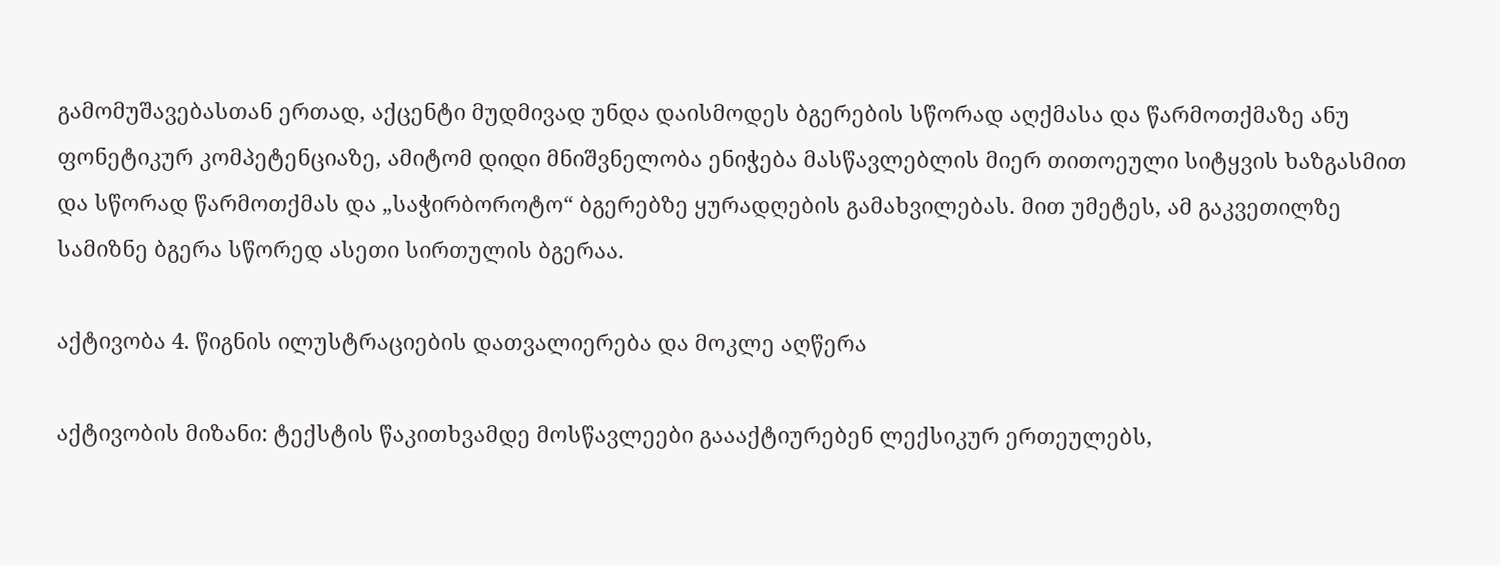გამომუშავებასთან ერთად, აქცენტი მუდმივად უნდა დაისმოდეს ბგერების სწორად აღქმასა და წარმოთქმაზე ანუ ფონეტიკურ კომპეტენციაზე, ამიტომ დიდი მნიშვნელობა ენიჭება მასწავლებლის მიერ თითოეული სიტყვის ხაზგასმით და სწორად წარმოთქმას და „საჭირბოროტო“ ბგერებზე ყურადღების გამახვილებას. მით უმეტეს, ამ გაკვეთილზე სამიზნე ბგერა სწორედ ასეთი სირთულის ბგერაა.

აქტივობა 4. წიგნის ილუსტრაციების დათვალიერება და მოკლე აღწერა

აქტივობის მიზანი: ტექსტის წაკითხვამდე მოსწავლეები გაააქტიურებენ ლექსიკურ ერთეულებს,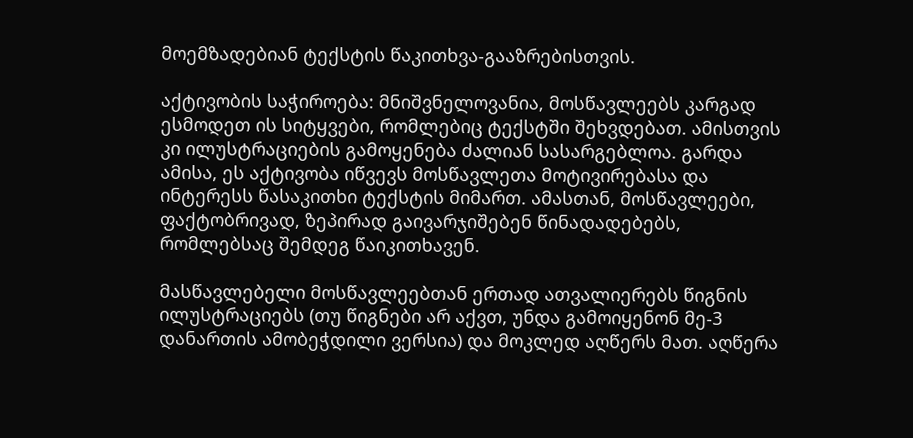მოემზადებიან ტექსტის წაკითხვა-გააზრებისთვის.

აქტივობის საჭიროება: მნიშვნელოვანია, მოსწავლეებს კარგად ესმოდეთ ის სიტყვები, რომლებიც ტექსტში შეხვდებათ. ამისთვის კი ილუსტრაციების გამოყენება ძალიან სასარგებლოა. გარდა ამისა, ეს აქტივობა იწვევს მოსწავლეთა მოტივირებასა და ინტერესს წასაკითხი ტექსტის მიმართ. ამასთან, მოსწავლეები, ფაქტობრივად, ზეპირად გაივარჯიშებენ წინადადებებს, რომლებსაც შემდეგ წაიკითხავენ.

მასწავლებელი მოსწავლეებთან ერთად ათვალიერებს წიგნის ილუსტრაციებს (თუ წიგნები არ აქვთ, უნდა გამოიყენონ მე-3 დანართის ამობეჭდილი ვერსია) და მოკლედ აღწერს მათ. აღწერა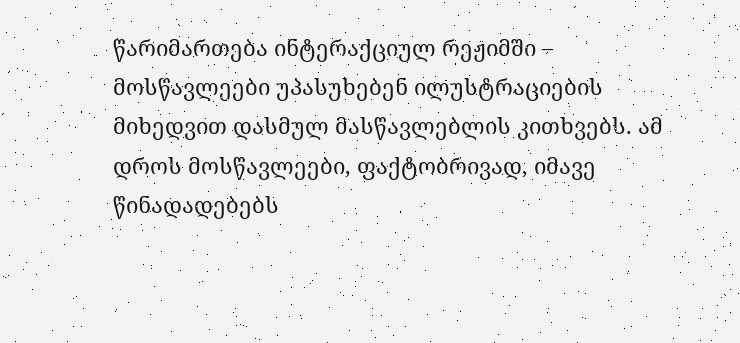წარიმართება ინტერაქციულ რეჟიმში – მოსწავლეები უპასუხებენ ილუსტრაციების მიხედვით დასმულ მასწავლებლის კითხვებს. ამ დროს მოსწავლეები, ფაქტობრივად, იმავე წინადადებებს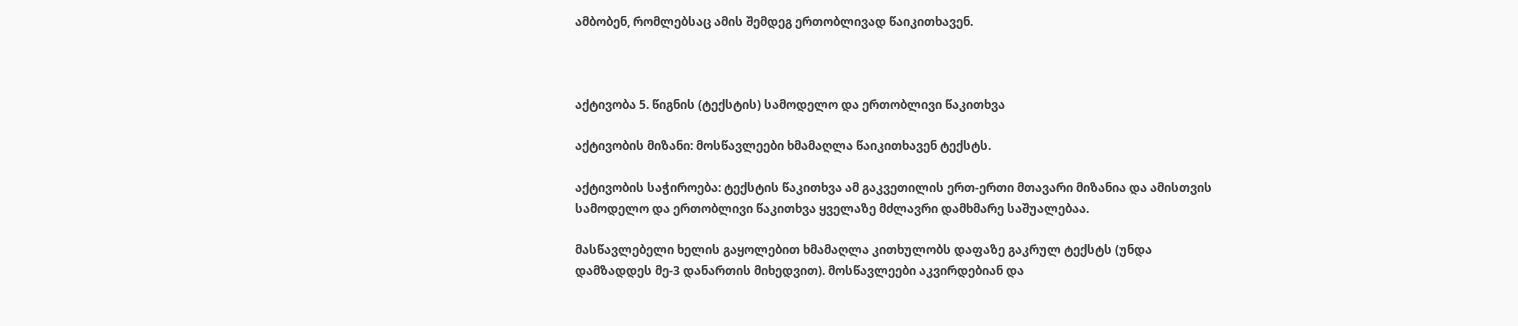ამბობენ, რომლებსაც ამის შემდეგ ერთობლივად წაიკითხავენ.



აქტივობა 5. წიგნის (ტექსტის) სამოდელო და ერთობლივი წაკითხვა

აქტივობის მიზანი: მოსწავლეები ხმამაღლა წაიკითხავენ ტექსტს.

აქტივობის საჭიროება: ტექსტის წაკითხვა ამ გაკვეთილის ერთ-ერთი მთავარი მიზანია და ამისთვის სამოდელო და ერთობლივი წაკითხვა ყველაზე მძლავრი დამხმარე საშუალებაა.

მასწავლებელი ხელის გაყოლებით ხმამაღლა კითხულობს დაფაზე გაკრულ ტექსტს (უნდა დამზადდეს მე-3 დანართის მიხედვით). მოსწავლეები აკვირდებიან და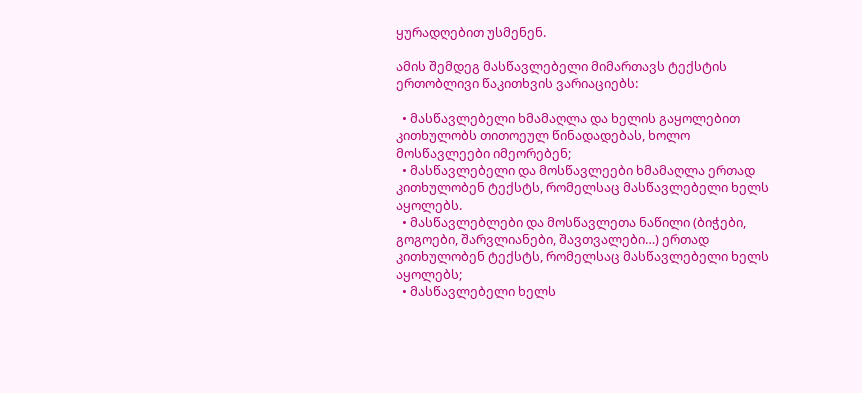ყურადღებით უსმენენ.

ამის შემდეგ მასწავლებელი მიმართავს ტექსტის ერთობლივი წაკითხვის ვარიაციებს:

  • მასწავლებელი ხმამაღლა და ხელის გაყოლებით კითხულობს თითოეულ წინადადებას, ხოლო მოსწავლეები იმეორებენ;
  • მასწავლებელი და მოსწავლეები ხმამაღლა ერთად კითხულობენ ტექსტს, რომელსაც მასწავლებელი ხელს აყოლებს.
  • მასწავლებლები და მოსწავლეთა ნაწილი (ბიჭები, გოგოები, შარვლიანები, შავთვალები…) ერთად კითხულობენ ტექსტს, რომელსაც მასწავლებელი ხელს აყოლებს;
  • მასწავლებელი ხელს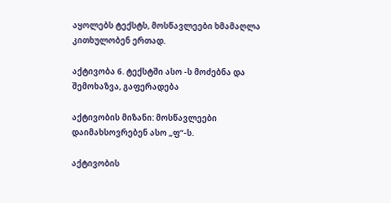აყოლებს ტექსტს, მოსწავლეები ხმამაღლა კითხულობენ ერთად.

აქტივობა 6. ტექსტში ასო -ს მოძებნა და შემოხაზვა, გაფერადება

აქტივობის მიზანი: მოსწავლეები დაიმახსოვრებენ ასო „ფ“-ს.

აქტივობის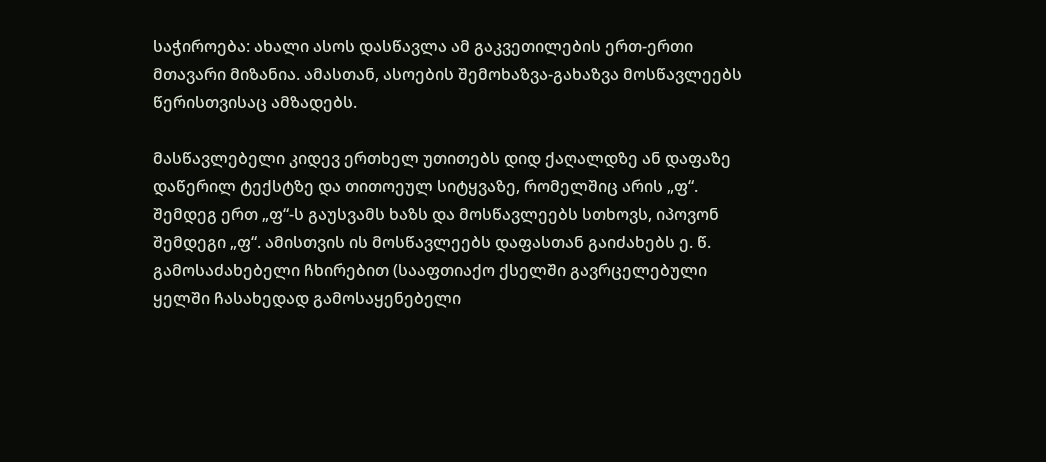საჭიროება: ახალი ასოს დასწავლა ამ გაკვეთილების ერთ-ერთი მთავარი მიზანია. ამასთან, ასოების შემოხაზვა-გახაზვა მოსწავლეებს წერისთვისაც ამზადებს.

მასწავლებელი კიდევ ერთხელ უთითებს დიდ ქაღალდზე ან დაფაზე დაწერილ ტექსტზე და თითოეულ სიტყვაზე, რომელშიც არის „ფ“. შემდეგ ერთ „ფ“-ს გაუსვამს ხაზს და მოსწავლეებს სთხოვს, იპოვონ შემდეგი „ფ“. ამისთვის ის მოსწავლეებს დაფასთან გაიძახებს ე. წ. გამოსაძახებელი ჩხირებით (სააფთიაქო ქსელში გავრცელებული ყელში ჩასახედად გამოსაყენებელი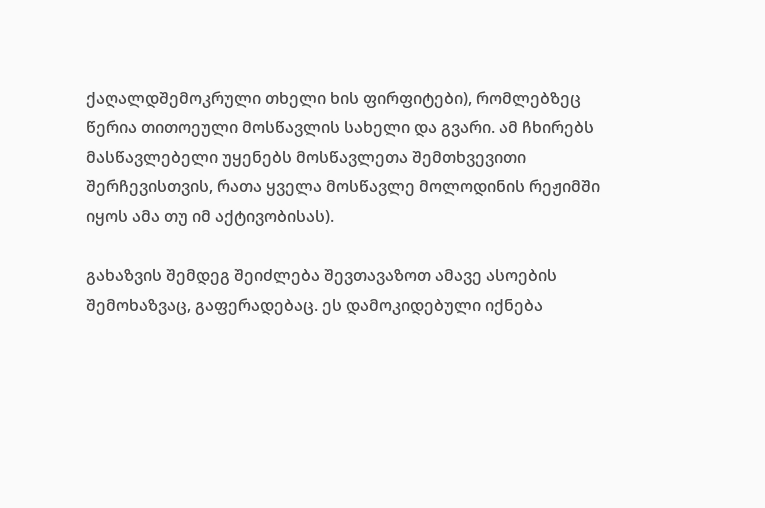ქაღალდშემოკრული თხელი ხის ფირფიტები), რომლებზეც წერია თითოეული მოსწავლის სახელი და გვარი. ამ ჩხირებს მასწავლებელი უყენებს მოსწავლეთა შემთხვევითი შერჩევისთვის, რათა ყველა მოსწავლე მოლოდინის რეჟიმში იყოს ამა თუ იმ აქტივობისას).

გახაზვის შემდეგ შეიძლება შევთავაზოთ ამავე ასოების შემოხაზვაც, გაფერადებაც. ეს დამოკიდებული იქნება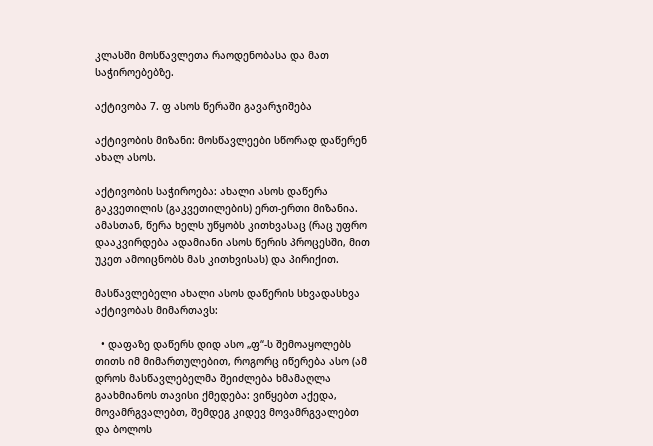კლასში მოსწავლეთა რაოდენობასა და მათ საჭიროებებზე.

აქტივობა 7. ფ ასოს წერაში გავარჯიშება

აქტივობის მიზანი: მოსწავლეები სწორად დაწერენ ახალ ასოს.

აქტივობის საჭიროება: ახალი ასოს დაწერა გაკვეთილის (გაკვეთილების) ერთ-ერთი მიზანია. ამასთან, წერა ხელს უწყობს კითხვასაც (რაც უფრო დააკვირდება ადამიანი ასოს წერის პროცესში, მით უკეთ ამოიცნობს მას კითხვისას) და პირიქით.

მასწავლებელი ახალი ასოს დაწერის სხვადასხვა აქტივობას მიმართავს:

  • დაფაზე დაწერს დიდ ასო „ფ“-ს შემოაყოლებს თითს იმ მიმართულებით, როგორც იწერება ასო (ამ დროს მასწავლებელმა შეიძლება ხმამაღლა გაახმიანოს თავისი ქმედება: ვიწყებთ აქედა, მოვამრგვალებთ, შემდეგ კიდევ მოვამრგვალებთ და ბოლოს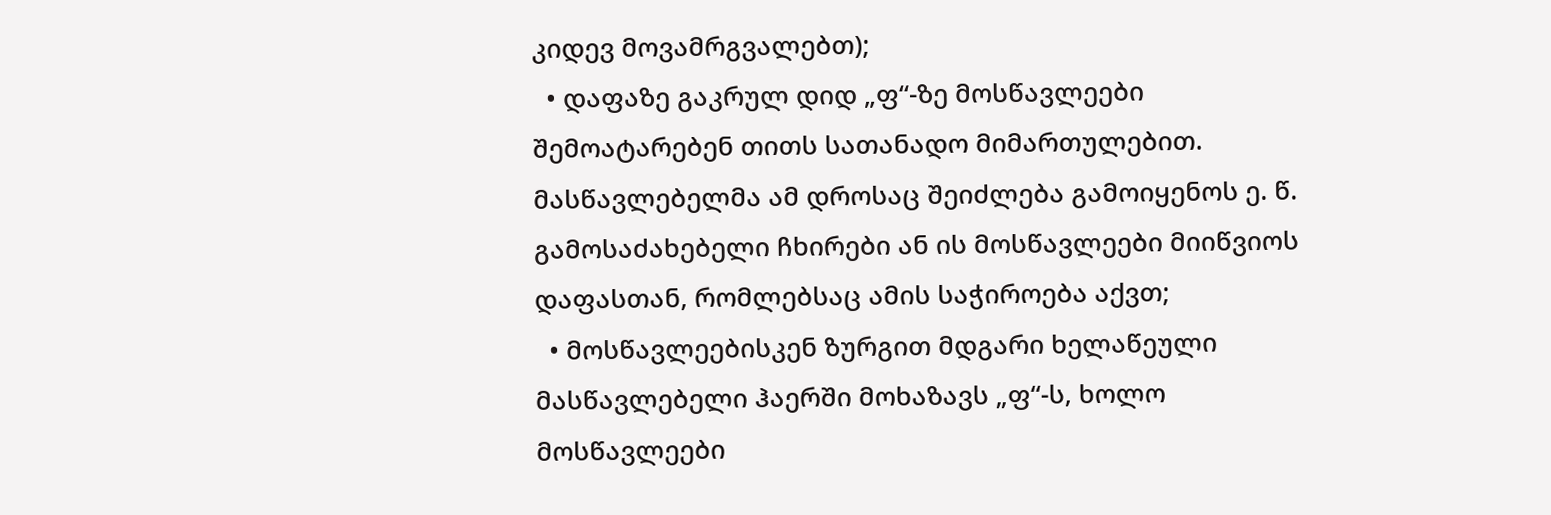კიდევ მოვამრგვალებთ);
  • დაფაზე გაკრულ დიდ „ფ“-ზე მოსწავლეები შემოატარებენ თითს სათანადო მიმართულებით. მასწავლებელმა ამ დროსაც შეიძლება გამოიყენოს ე. წ. გამოსაძახებელი ჩხირები ან ის მოსწავლეები მიიწვიოს დაფასთან, რომლებსაც ამის საჭიროება აქვთ;
  • მოსწავლეებისკენ ზურგით მდგარი ხელაწეული მასწავლებელი ჰაერში მოხაზავს „ფ“-ს, ხოლო მოსწავლეები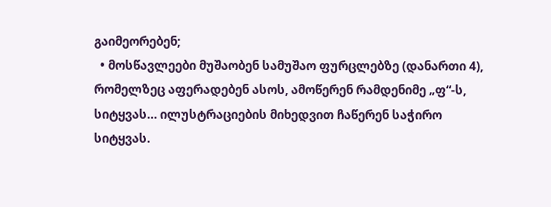გაიმეორებენ;
  • მოსწავლეები მუშაობენ სამუშაო ფურცლებზე (დანართი 4), რომელზეც აფერადებენ ასოს, ამოწერენ რამდენიმე „ფ“-ს, სიტყვას… ილუსტრაციების მიხედვით ჩაწერენ საჭირო სიტყვას.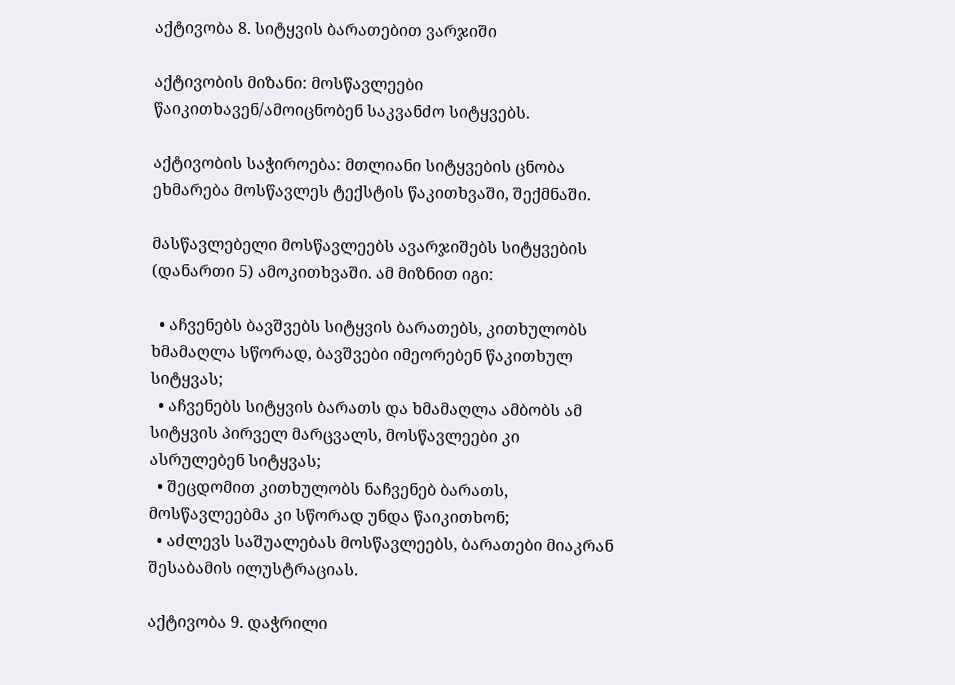აქტივობა 8. სიტყვის ბარათებით ვარჯიში

აქტივობის მიზანი: მოსწავლეები წაიკითხავენ/ამოიცნობენ საკვანძო სიტყვებს.

აქტივობის საჭიროება: მთლიანი სიტყვების ცნობა ეხმარება მოსწავლეს ტექსტის წაკითხვაში, შექმნაში.

მასწავლებელი მოსწავლეებს ავარჯიშებს სიტყვების (დანართი 5) ამოკითხვაში. ამ მიზნით იგი:

  • აჩვენებს ბავშვებს სიტყვის ბარათებს, კითხულობს ხმამაღლა სწორად, ბავშვები იმეორებენ წაკითხულ სიტყვას;
  • აჩვენებს სიტყვის ბარათს და ხმამაღლა ამბობს ამ სიტყვის პირველ მარცვალს, მოსწავლეები კი ასრულებენ სიტყვას;
  • შეცდომით კითხულობს ნაჩვენებ ბარათს, მოსწავლეებმა კი სწორად უნდა წაიკითხონ;
  • აძლევს საშუალებას მოსწავლეებს, ბარათები მიაკრან შესაბამის ილუსტრაციას.

აქტივობა 9. დაჭრილი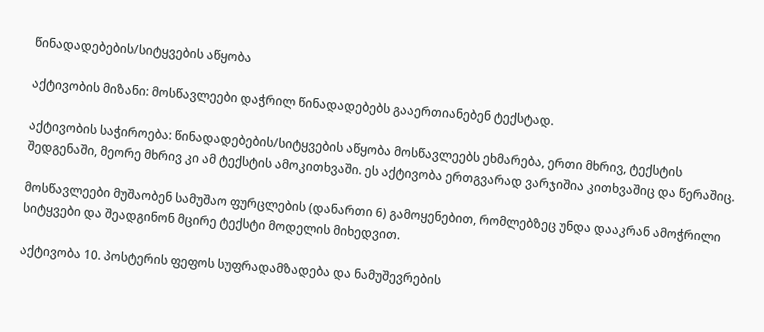წინადადებების/სიტყვების აწყობა

აქტივობის მიზანი: მოსწავლეები დაჭრილ წინადადებებს გააერთიანებენ ტექსტად.

აქტივობის საჭიროება: წინადადებების/სიტყვების აწყობა მოსწავლეებს ეხმარება, ერთი მხრივ, ტექსტის შედგენაში, მეორე მხრივ კი ამ ტექსტის ამოკითხვაში. ეს აქტივობა ერთგვარად ვარჯიშია კითხვაშიც და წერაშიც.

მოსწავლეები მუშაობენ სამუშაო ფურცლების (დანართი 6) გამოყენებით, რომლებზეც უნდა დააკრან ამოჭრილი სიტყვები და შეადგინონ მცირე ტექსტი მოდელის მიხედვით.

აქტივობა 10. პოსტერის ფეფოს სუფრადამზადება და ნამუშევრების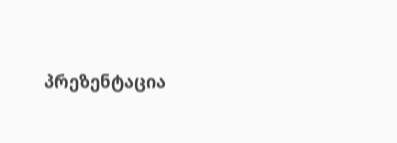პრეზენტაცია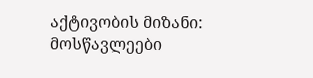აქტივობის მიზანი: მოსწავლეები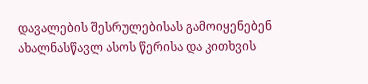დავალების შესრულებისას გამოიყენებენ ახალნასწავლ ასოს წერისა და კითხვის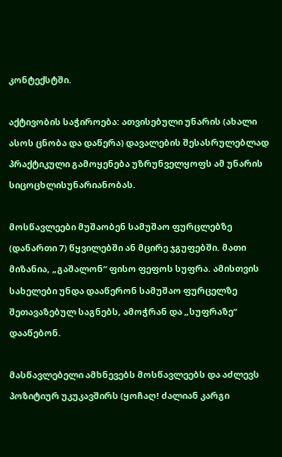კონტექსტში.

აქტივობის საჭიროება: ათვისებული უნარის (ახალი ასოს ცნობა და დაწერა) დავალების შესასრულებლად პრაქტიკული გამოყენება უზრუნველყოფს ამ უნარის სიცოცხლისუნარიანობას.

მოსწავლეები მუშაობენ სამუშაო ფურცლებზე (დანართი 7) წყვილებში ან მცირე ჯგუფებში. მათი მიზანია, „გაშალონ“ ფისო ფეფოს სუფრა. ამისთვის სახელები უნდა დააწერონ სამუშაო ფურცელზე შეთავაზებულ საგნებს, ამოჭრან და „სუფრაზე“ დააწებონ.

მასწავლებელი ამხნევებს მოსწავლეებს და აძლევს პოზიტიურ უკუკავშირს (ყოჩაღ! ძალიან კარგი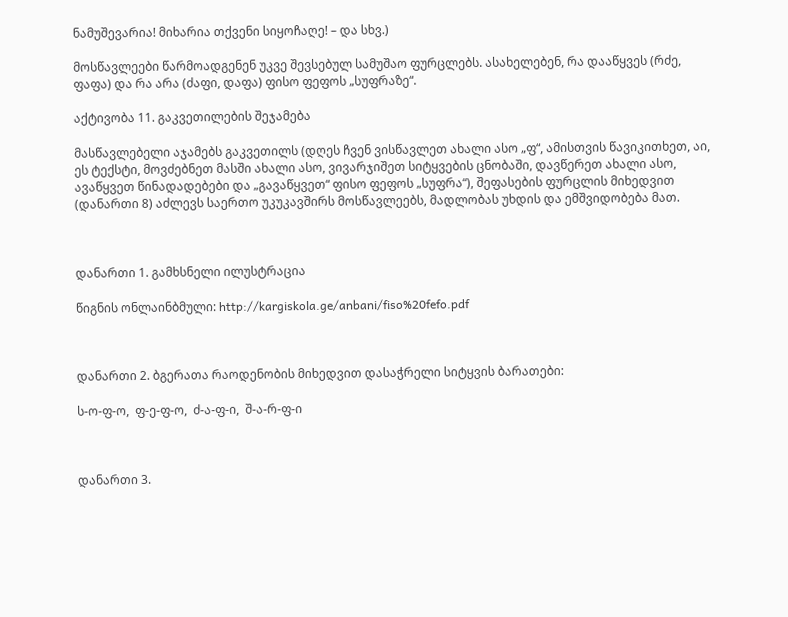ნამუშევარია! მიხარია თქვენი სიყოჩაღე! – და სხვ.)

მოსწავლეები წარმოადგენენ უკვე შევსებულ სამუშაო ფურცლებს. ასახელებენ, რა დააწყვეს (რძე, ფაფა) და რა არა (ძაფი, დაფა) ფისო ფეფოს „სუფრაზე“.

აქტივობა 11. გაკვეთილების შეჯამება

მასწავლებელი აჯამებს გაკვეთილს (დღეს ჩვენ ვისწავლეთ ახალი ასო „ფ“, ამისთვის წავიკითხეთ, აი, ეს ტექსტი, მოვძებნეთ მასში ახალი ასო, ვივარჯიშეთ სიტყვების ცნობაში, დავწერეთ ახალი ასო, ავაწყვეთ წინადადებები და „გავაწყვეთ“ ფისო ფეფოს „სუფრა“), შეფასების ფურცლის მიხედვით (დანართი 8) აძლევს საერთო უკუკავშირს მოსწავლეებს, მადლობას უხდის და ემშვიდობება მათ.



დანართი 1. გამხსნელი ილუსტრაცია

წიგნის ონლაინბმული: http://kargiskola.ge/anbani/fiso%20fefo.pdf



დანართი 2. ბგერათა რაოდენობის მიხედვით დასაჭრელი სიტყვის ბარათები:

ს-ო-ფ-ო,  ფ-ე-ფ-ო,  ძ-ა-ფ-ი,  შ-ა-რ-ფ-ი



დანართი 3.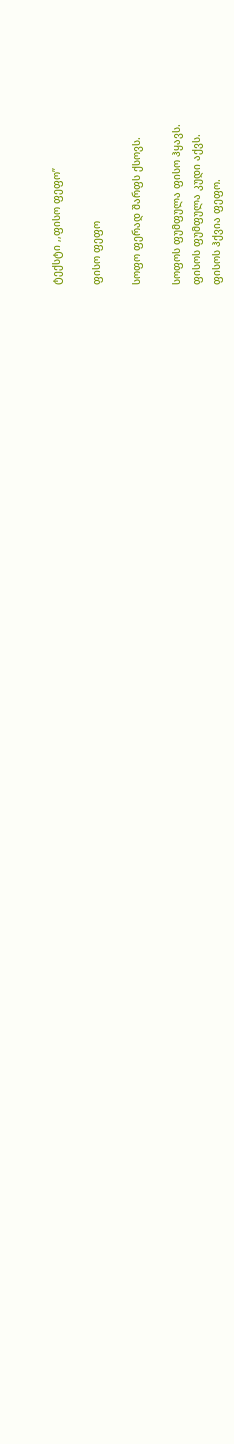ტექსტი ,,ფისო ფეფო”

ფისო ფეფო

სოფო ფერად შარფს ქსოვს.

სოფოს ფუმფულა ფისო ჰყავს.
ფისოს ფუმფულა კუდი აქვს.
ფისოს ჰქვია ფეფო.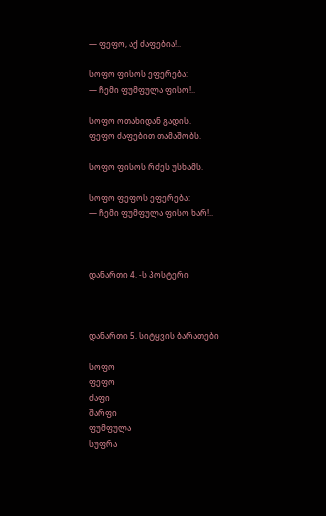— ფეფო, აქ ძაფებია!..

სოფო ფისოს ეფერება:
— ჩემი ფუმფულა ფისო!..

სოფო ოთახიდან გადის.
ფეფო ძაფებით თამაშობს.

სოფო ფისოს რძეს უსხამს.

სოფო ფეფოს ეფერება:
— ჩემი ფუმფულა ფისო ხარ!..



დანართი 4. -ს პოსტერი



დანართი 5. სიტყვის ბარათები

სოფო
ფეფო
ძაფი
შარფი
ფუმფულა
სუფრა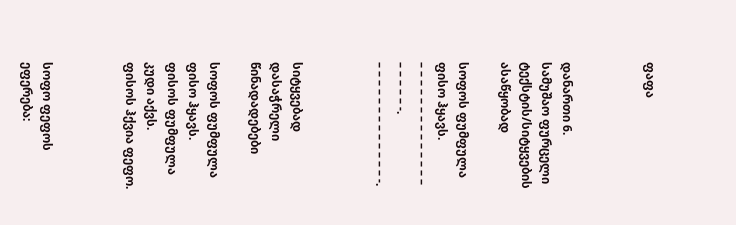ფაფა



დანართი 6. სამუშაო ფურცელი ტექსტის/სიტყვების ასაწყობად

სოფოს ფუმფულა ფისო ჰყავს.
– – – – – – – – – – – – – – – – – – – -.
– – – – – – – – – – – – – -.



სიტყვებად დასაჭრელი წინადადებები

სოფოს ფუმფულა ფისო ჰყავს.
ფისოს ფუმფულა კუდი აქვს.
ფისოს ჰქვია ფეფო.



სოფო ფეფოს ეფერება: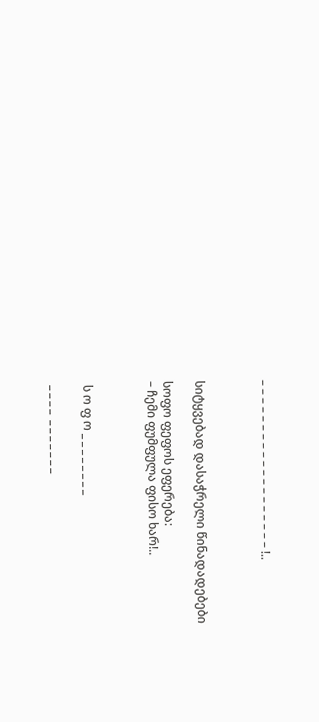– – – – – – – – – – – – – – – – – – – !..



სიტყვებად დასაჭრელი წინადადებები

სოფო ფეფოს ეფერება:
– ჩემი ფუმფულა ფისო ხარ!..



 ს ო ფ ო _ _ _ _ _ _ _ _

 _ _ _ _  _ _ _ _ _ _ _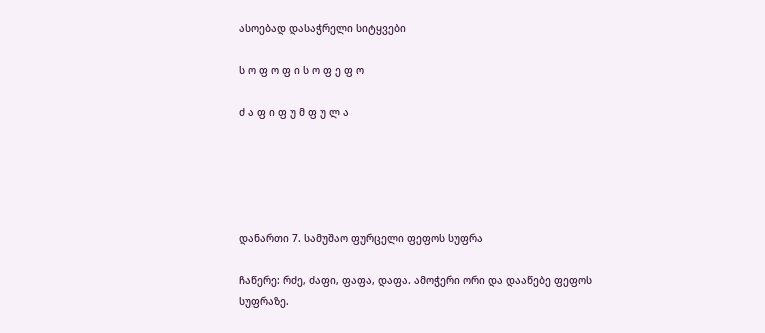ასოებად დასაჭრელი სიტყვები

ს ო ფ ო ფ ი ს ო ფ ე ფ ო

ძ ა ფ ი ფ უ მ ფ უ ლ ა





დანართი 7. სამუშაო ფურცელი ფეფოს სუფრა

ჩაწერე: რძე, ძაფი, ფაფა, დაფა. ამოჭერი ორი და დააწებე ფეფოს სუფრაზე.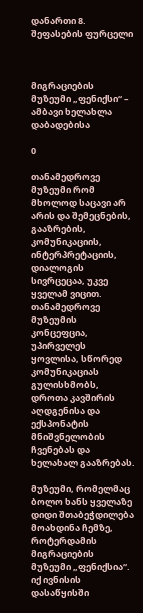დანართი 8. შეფასების ფურცელი



მიგრაციების მუზეუმი „ფენიქსი“ – ამბავი ხელახლა დაბადებისა

0

თანამედროვე მუზეუმი რომ მხოლოდ საცავი არ არის და შემეცნების, გააზრების, კომუნიკაციის, ინტერპრეტაციის, დიალოგის სივრცეცაა, უკვე ყველამ ვიცით. თანამედროვე მუზეუმის კონცეფცია, უპირველეს ყოვლისა, სწორედ კომუნიკაციას გულისხმობს, დროთა კავშირის აღდგენისა და ექსპონატის მნიშვნელობის ჩვენებას და ხელახალ გააზრებას.

მუზეუმი, რომელმაც ბოლო ხანს ყველაზე დიდი შთაბეჭდილება მოახდინა ჩემზე, როტერდამის მიგრაციების მუზეუმი „ფენიქსია“. იქ ივნისის დასაწყისში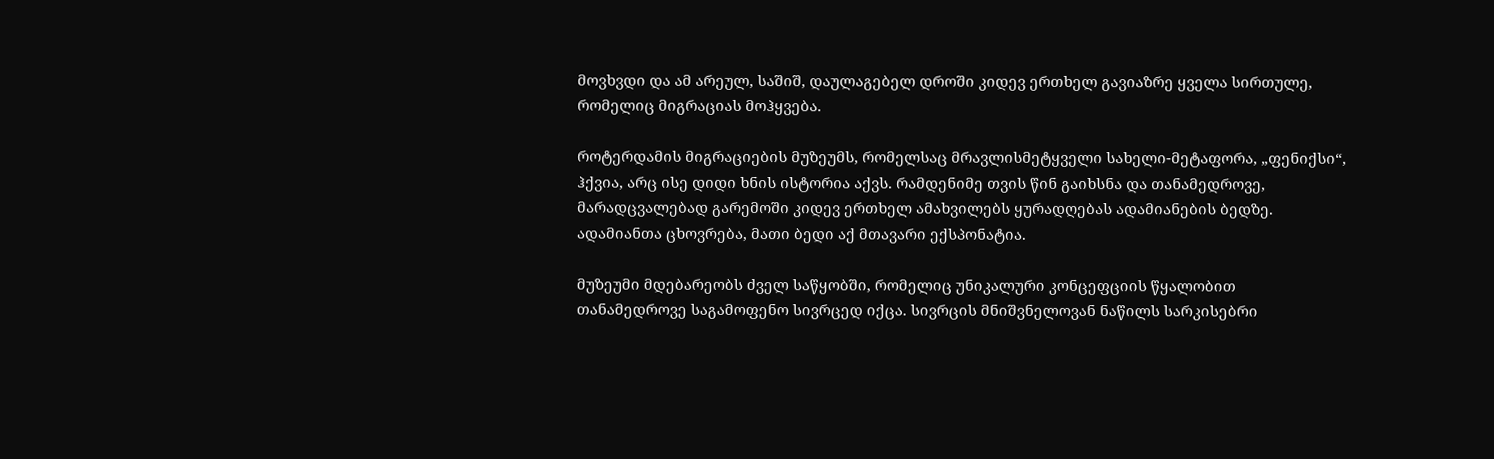მოვხვდი და ამ არეულ, საშიშ, დაულაგებელ დროში კიდევ ერთხელ გავიაზრე ყველა სირთულე, რომელიც მიგრაციას მოჰყვება.

როტერდამის მიგრაციების მუზეუმს, რომელსაც მრავლისმეტყველი სახელი-მეტაფორა, „ფენიქსი“, ჰქვია, არც ისე დიდი ხნის ისტორია აქვს. რამდენიმე თვის წინ გაიხსნა და თანამედროვე, მარადცვალებად გარემოში კიდევ ერთხელ ამახვილებს ყურადღებას ადამიანების ბედზე. ადამიანთა ცხოვრება, მათი ბედი აქ მთავარი ექსპონატია.

მუზეუმი მდებარეობს ძველ საწყობში, რომელიც უნიკალური კონცეფციის წყალობით თანამედროვე საგამოფენო სივრცედ იქცა. სივრცის მნიშვნელოვან ნაწილს სარკისებრი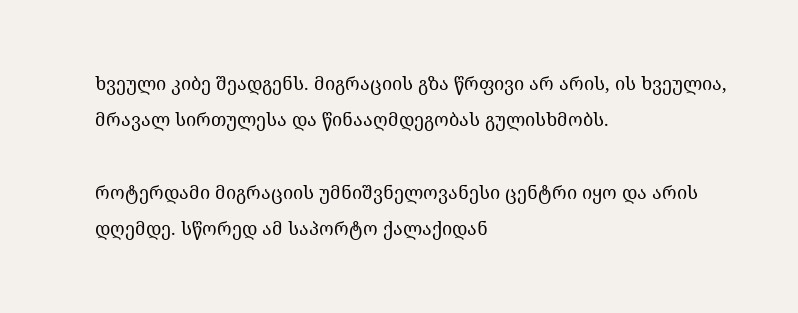ხვეული კიბე შეადგენს. მიგრაციის გზა წრფივი არ არის, ის ხვეულია, მრავალ სირთულესა და წინააღმდეგობას გულისხმობს.

როტერდამი მიგრაციის უმნიშვნელოვანესი ცენტრი იყო და არის დღემდე. სწორედ ამ საპორტო ქალაქიდან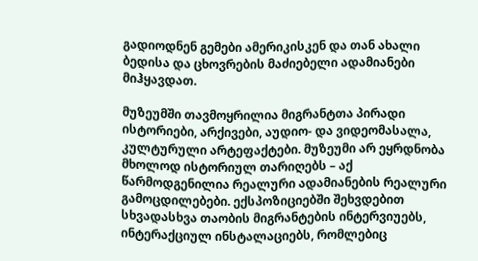გადიოდნენ გემები ამერიკისკენ და თან ახალი ბედისა და ცხოვრების მაძიებელი ადამიანები მიჰყავდათ.

მუზეუმში თავმოყრილია მიგრანტთა პირადი ისტორიები, არქივები, აუდიო- და ვიდეომასალა, კულტურული არტეფაქტები. მუზეუმი არ ეყრდნობა მხოლოდ ისტორიულ თარიღებს – აქ წარმოდგენილია რეალური ადამიანების რეალური გამოცდილებები. ექსპოზიციებში შეხვდებით სხვადასხვა თაობის მიგრანტების ინტერვიუებს, ინტერაქციულ ინსტალაციებს, რომლებიც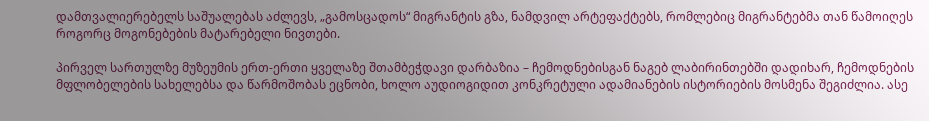დამთვალიერებელს საშუალებას აძლევს, „გამოსცადოს“ მიგრანტის გზა, ნამდვილ არტეფაქტებს, რომლებიც მიგრანტებმა თან წამოიღეს როგორც მოგონებების მატარებელი ნივთები.

პირველ სართულზე მუზეუმის ერთ-ერთი ყველაზე შთამბეჭდავი დარბაზია – ჩემოდნებისგან ნაგებ ლაბირინთებში დადიხარ, ჩემოდნების მფლობელების სახელებსა და წარმოშობას ეცნობი, ხოლო აუდიოგიდით კონკრეტული ადამიანების ისტორიების მოსმენა შეგიძლია. ასე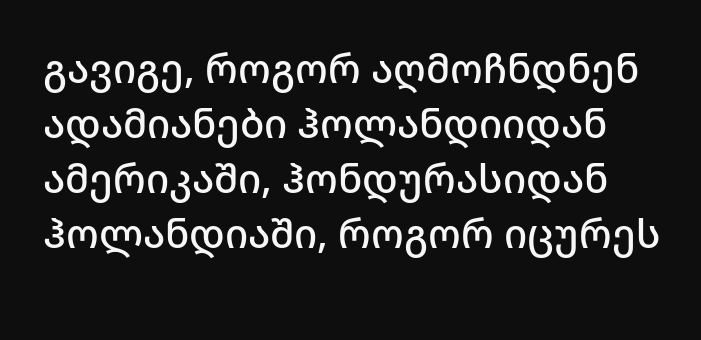გავიგე, როგორ აღმოჩნდნენ ადამიანები ჰოლანდიიდან ამერიკაში, ჰონდურასიდან ჰოლანდიაში, როგორ იცურეს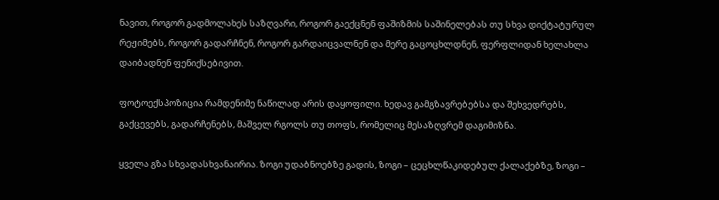ნავით, როგორ გადმოლახეს საზღვარი, როგორ გაექცნენ ფაშიზმის საშინელებას თუ სხვა დიქტატურულ რეჟიმებს, როგორ გადარჩნენ, როგორ გარდაიცვალნენ და მერე გაცოცხლდნენ, ფერფლიდან ხელახლა დაიბადნენ ფენიქსებივით.

ფოტოექსპოზიცია რამდენიმე ნაწილად არის დაყოფილი. ხედავ გამგზავრებებსა და შეხვედრებს, გაქცევებს, გადარჩენებს, მაშველ რგოლს თუ თოფს, რომელიც მესაზღვრემ დაგიმიზნა.

ყველა გზა სხვადასხვანაირია. ზოგი უდაბნოებზე გადის, ზოგი – ცეცხლწაკიდებულ ქალაქებზე, ზოგი –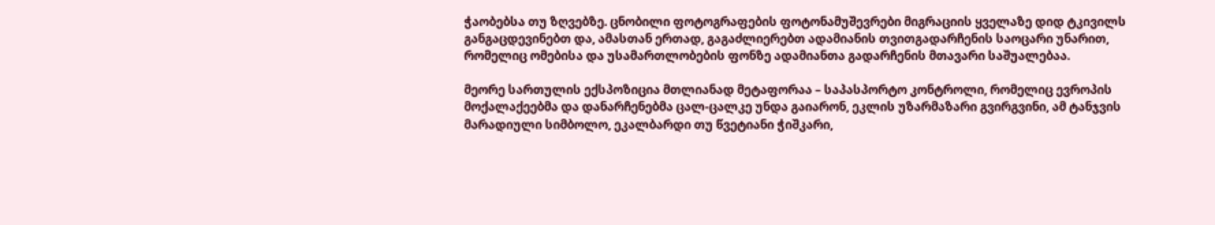ჭაობებსა თუ ზღვებზე. ცნობილი ფოტოგრაფების ფოტონამუშევრები მიგრაციის ყველაზე დიდ ტკივილს განგაცდევინებთ და, ამასთან ერთად, გაგაძლიერებთ ადამიანის თვითგადარჩენის საოცარი უნარით, რომელიც ომებისა და უსამართლობების ფონზე ადამიანთა გადარჩენის მთავარი საშუალებაა.

მეორე სართულის ექსპოზიცია მთლიანად მეტაფორაა – საპასპორტო კონტროლი, რომელიც ევროპის მოქალაქეებმა და დანარჩენებმა ცალ-ცალკე უნდა გაიარონ, ეკლის უზარმაზარი გვირგვინი, ამ ტანჯვის მარადიული სიმბოლო, ეკალბარდი თუ წვეტიანი ჭიშკარი,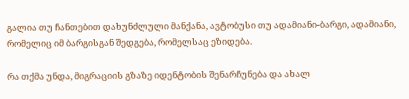გალია თუ ჩანთებით დახუნძლული მანქანა, ავტობუსი თუ ადამიანი-ბარგი, ადამიანი, რომელიც იმ ბარგისგან შედგება, რომელსაც ეზიდება.

რა თქმა უნდა, მიგრაციის გზაზე იდენტობის შენარჩუნება და ახალ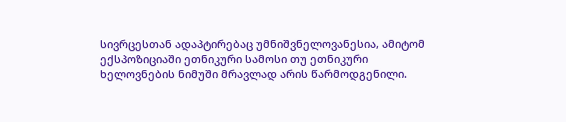სივრცესთან ადაპტირებაც უმნიშვნელოვანესია, ამიტომ ექსპოზიციაში ეთნიკური სამოსი თუ ეთნიკური ხელოვნების ნიმუში მრავლად არის წარმოდგენილი.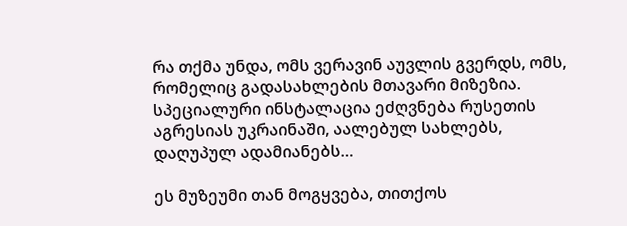რა თქმა უნდა, ომს ვერავინ აუვლის გვერდს, ომს, რომელიც გადასახლების მთავარი მიზეზია. სპეციალური ინსტალაცია ეძღვნება რუსეთის აგრესიას უკრაინაში, აალებულ სახლებს, დაღუპულ ადამიანებს…

ეს მუზეუმი თან მოგყვება, თითქოს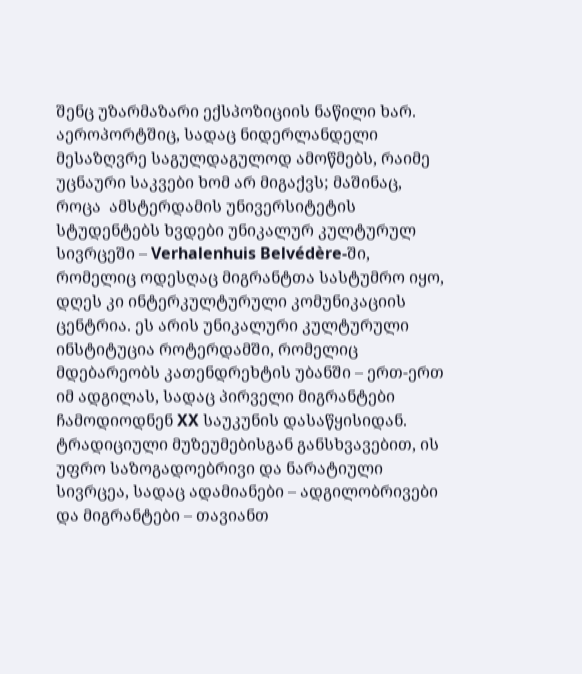შენც უზარმაზარი ექსპოზიციის ნაწილი ხარ. აეროპორტშიც, სადაც ნიდერლანდელი მესაზღვრე საგულდაგულოდ ამოწმებს, რაიმე უცნაური საკვები ხომ არ მიგაქვს; მაშინაც, როცა  ამსტერდამის უნივერსიტეტის სტუდენტებს ხვდები უნიკალურ კულტურულ სივრცეში – Verhalenhuis Belvédère-ში, რომელიც ოდესღაც მიგრანტთა სასტუმრო იყო, დღეს კი ინტერკულტურული კომუნიკაციის ცენტრია. ეს არის უნიკალური კულტურული ინსტიტუცია როტერდამში, რომელიც მდებარეობს კათენდრეხტის უბანში – ერთ-ერთ იმ ადგილას, სადაც პირველი მიგრანტები ჩამოდიოდნენ XX საუკუნის დასაწყისიდან. ტრადიციული მუზეუმებისგან განსხვავებით, ის უფრო საზოგადოებრივი და ნარატიული სივრცეა, სადაც ადამიანები – ადგილობრივები და მიგრანტები – თავიანთ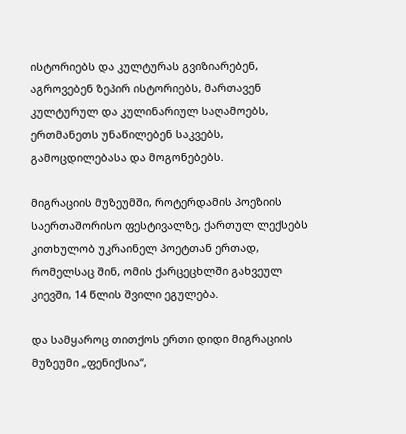ისტორიებს და კულტურას გვიზიარებენ, აგროვებენ ზეპირ ისტორიებს, მართავენ კულტურულ და კულინარიულ საღამოებს, ერთმანეთს უნაწილებენ საკვებს, გამოცდილებასა და მოგონებებს.

მიგრაციის მუზეუმში, როტერდამის პოეზიის საერთაშორისო ფესტივალზე, ქართულ ლექსებს კითხულობ უკრაინელ პოეტთან ერთად, რომელსაც შინ, ომის ქარცეცხლში გახვეულ კიევში, 14 წლის შვილი ეგულება.

და სამყაროც თითქოს ერთი დიდი მიგრაციის მუზეუმი „ფენიქსია“,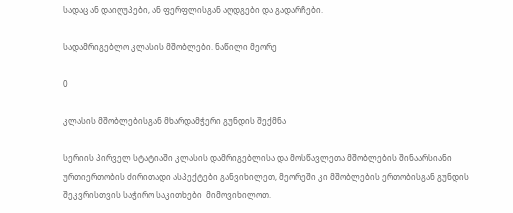სადაც ან დაიღუპები, ან ფერფლისგან აღდგები და გადარჩები.

სადამრიგებლო კლასის მშობლები. ნაწილი მეორე

0

კლასის მშობლებისგან მხარდამჭერი გუნდის შექმნა

სერიის პირველ სტატიაში კლასის დამრიგებლისა და მოსწავლეთა მშობლების შინაარსიანი ურთიერთობის ძირითადი ასპექტები განვიხილეთ, მეორეში კი მშობლების ერთობისგან გუნდის შეკვრისთვის საჭირო საკითხები  მიმოვიხილოთ.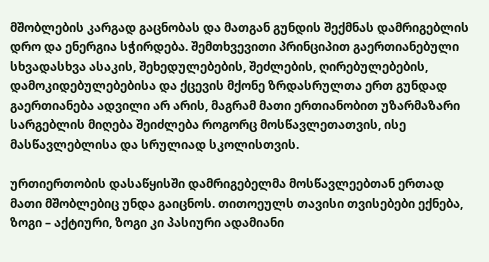მშობლების კარგად გაცნობას და მათგან გუნდის შექმნას დამრიგებლის დრო და ენერგია სჭირდება. შემთხვევითი პრინციპით გაერთიანებული სხვადასხვა ასაკის, შეხედულებების, შეძლების, ღირებულებების, დამოკიდებულებებისა და ქცევის მქონე ზრდასრულთა ერთ გუნდად გაერთიანება ადვილი არ არის, მაგრამ მათი ერთიანობით უზარმაზარი სარგებლის მიღება შეიძლება როგორც მოსწავლეთათვის, ისე მასწავლებლისა და სრულიად სკოლისთვის.

ურთიერთობის დასაწყისში დამრიგებელმა მოსწავლეებთან ერთად მათი მშობლებიც უნდა გაიცნოს. თითოეულს თავისი თვისებები ექნება, ზოგი – აქტიური, ზოგი კი პასიური ადამიანი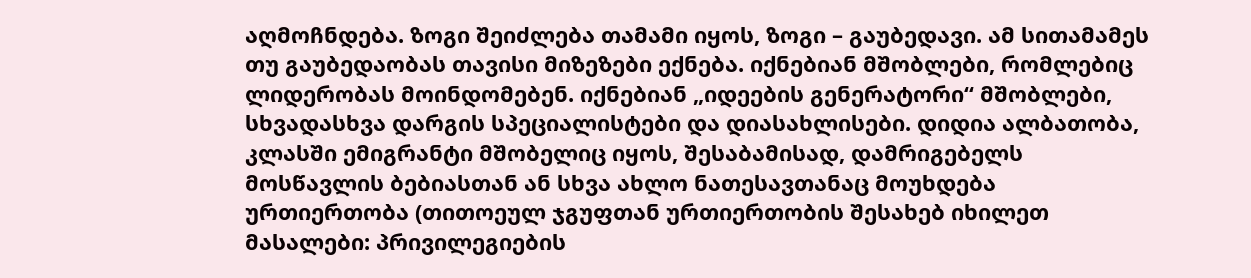აღმოჩნდება. ზოგი შეიძლება თამამი იყოს, ზოგი – გაუბედავი. ამ სითამამეს თუ გაუბედაობას თავისი მიზეზები ექნება. იქნებიან მშობლები, რომლებიც ლიდერობას მოინდომებენ. იქნებიან „იდეების გენერატორი“ მშობლები, სხვადასხვა დარგის სპეციალისტები და დიასახლისები. დიდია ალბათობა, კლასში ემიგრანტი მშობელიც იყოს, შესაბამისად, დამრიგებელს მოსწავლის ბებიასთან ან სხვა ახლო ნათესავთანაც მოუხდება ურთიერთობა (თითოეულ ჯგუფთან ურთიერთობის შესახებ იხილეთ მასალები: პრივილეგიების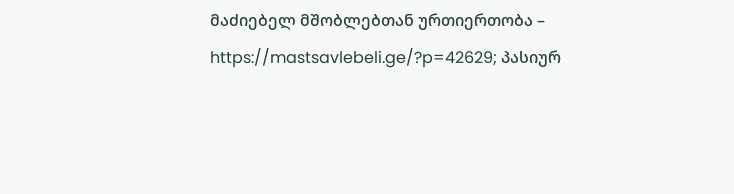მაძიებელ მშობლებთან ურთიერთობა – https://mastsavlebeli.ge/?p=42629; პასიურ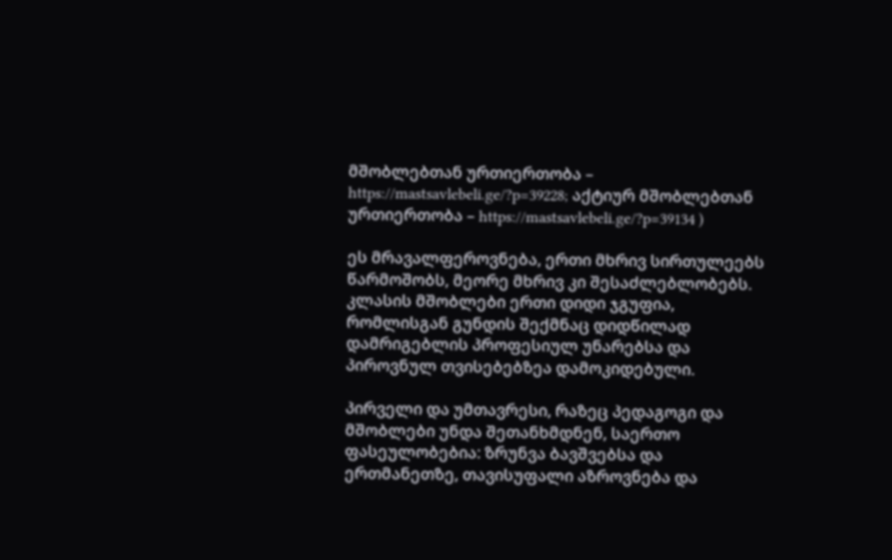მშობლებთან ურთიერთობა – https://mastsavlebeli.ge/?p=39228; აქტიურ მშობლებთან ურთიერთობა – https://mastsavlebeli.ge/?p=39134 )

ეს მრავალფეროვნება, ერთი მხრივ სირთულეებს წარმოშობს, მეორე მხრივ კი შესაძლებლობებს. კლასის მშობლები ერთი დიდი ჯგუფია, რომლისგან გუნდის შექმნაც დიდწილად დამრიგებლის პროფესიულ უნარებსა და პიროვნულ თვისებებზეა დამოკიდებული.

პირველი და უმთავრესი, რაზეც პედაგოგი და მშობლები უნდა შეთანხმდნენ, საერთო ფასეულობებია: ზრუნვა ბავშვებსა და ერთმანეთზე, თავისუფალი აზროვნება და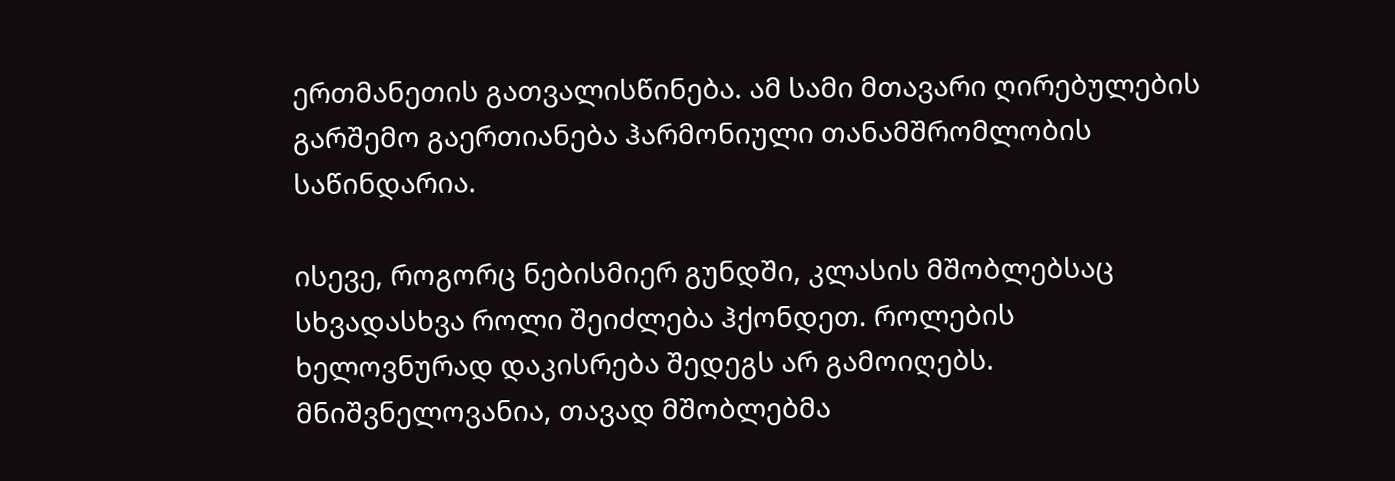ერთმანეთის გათვალისწინება. ამ სამი მთავარი ღირებულების გარშემო გაერთიანება ჰარმონიული თანამშრომლობის საწინდარია.

ისევე, როგორც ნებისმიერ გუნდში, კლასის მშობლებსაც სხვადასხვა როლი შეიძლება ჰქონდეთ. როლების ხელოვნურად დაკისრება შედეგს არ გამოიღებს. მნიშვნელოვანია, თავად მშობლებმა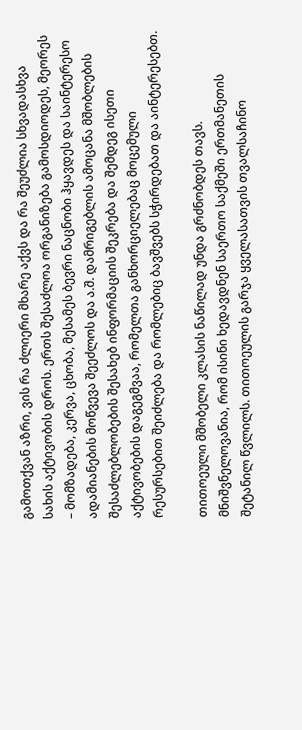გამოთქვან აზრი, ვის რა ძლიერი მხარე აქვს და რა შეუძლია სხვადასხვა სახის აქტივობის დროს. ერთს შესაძლოა ორგანიზება გამოსდიოდეს, მეორეს – მომზადება, კერვა, ცხობა, მესამეს ბევრი ნაცნობი ჰყავდეს და საინტერესო ადამიანების მოწვევა შეეძლოს და ა.შ. დამრიგებლის ამოცანა მშობლების შესაძლებლობების შესახებ ინფორმაციის შეკრება და შემდეგ ისეთი აქტივობების დაგეგმვაა, რომელთა განხორციელებაც მოცემული რესურსებით შეიძლება და რომლებიც ბავშვებს სჭირდებათ და აინტერესებთ.

თითოეული მშობელი კლასის ნაწილად უნდა გრძნობდეს თავს. მნიშვნელოვანია, რომ ისინი ხედავდნენ საერთო საქმეში ერთმანეთის შეტანილ წვლილს. თითოეულის გარჯა ყველასათვის თვალსაჩინო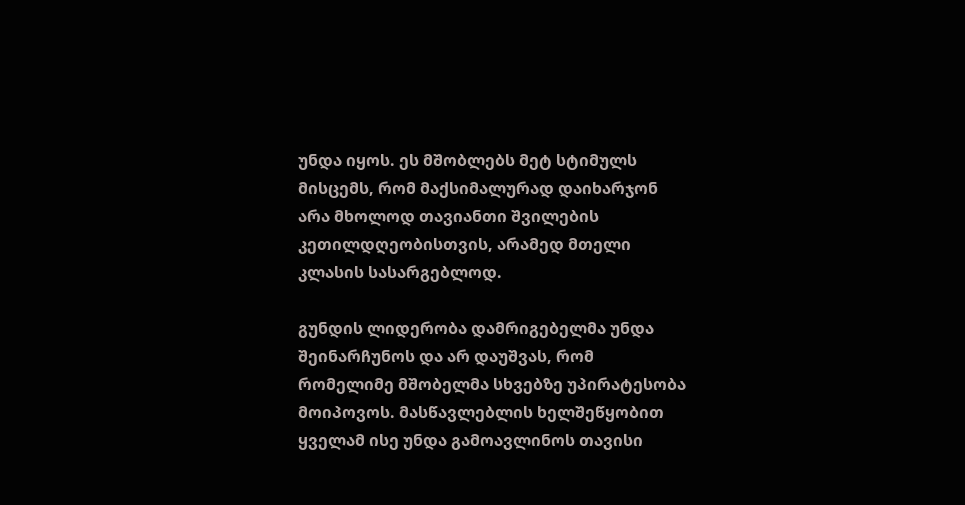უნდა იყოს. ეს მშობლებს მეტ სტიმულს მისცემს, რომ მაქსიმალურად დაიხარჯონ არა მხოლოდ თავიანთი შვილების კეთილდღეობისთვის, არამედ მთელი კლასის სასარგებლოდ.

გუნდის ლიდერობა დამრიგებელმა უნდა შეინარჩუნოს და არ დაუშვას, რომ რომელიმე მშობელმა სხვებზე უპირატესობა მოიპოვოს. მასწავლებლის ხელშეწყობით ყველამ ისე უნდა გამოავლინოს თავისი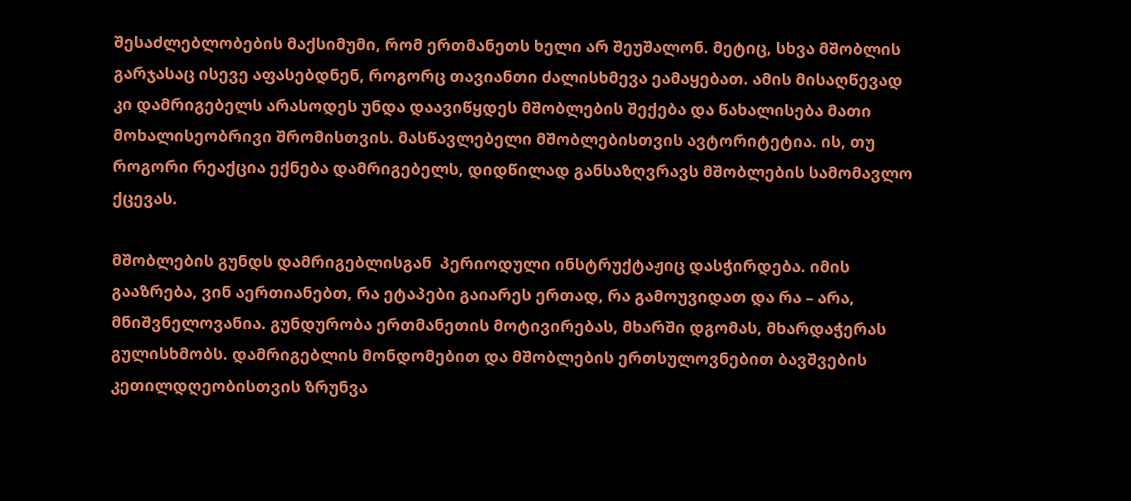შესაძლებლობების მაქსიმუმი, რომ ერთმანეთს ხელი არ შეუშალონ. მეტიც, სხვა მშობლის გარჯასაც ისევე აფასებდნენ, როგორც თავიანთი ძალისხმევა ეამაყებათ. ამის მისაღწევად კი დამრიგებელს არასოდეს უნდა დაავიწყდეს მშობლების შექება და წახალისება მათი მოხალისეობრივი შრომისთვის. მასწავლებელი მშობლებისთვის ავტორიტეტია. ის, თუ როგორი რეაქცია ექნება დამრიგებელს, დიდწილად განსაზღვრავს მშობლების სამომავლო ქცევას.

მშობლების გუნდს დამრიგებლისგან  პერიოდული ინსტრუქტაჟიც დასჭირდება. იმის გააზრება, ვინ აერთიანებთ, რა ეტაპები გაიარეს ერთად, რა გამოუვიდათ და რა – არა,  მნიშვნელოვანია. გუნდურობა ერთმანეთის მოტივირებას, მხარში დგომას, მხარდაჭერას გულისხმობს. დამრიგებლის მონდომებით და მშობლების ერთსულოვნებით ბავშვების კეთილდღეობისთვის ზრუნვა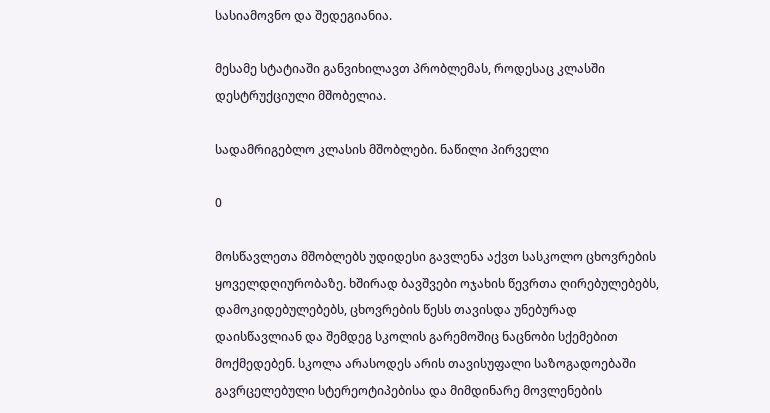სასიამოვნო და შედეგიანია.

მესამე სტატიაში განვიხილავთ პრობლემას, როდესაც კლასში დესტრუქციული მშობელია.

სადამრიგებლო კლასის მშობლები. ნაწილი პირველი

0

მოსწავლეთა მშობლებს უდიდესი გავლენა აქვთ სასკოლო ცხოვრების ყოველდღიურობაზე. ხშირად ბავშვები ოჯახის წევრთა ღირებულებებს, დამოკიდებულებებს, ცხოვრების წესს თავისდა უნებურად დაისწავლიან და შემდეგ სკოლის გარემოშიც ნაცნობი სქემებით მოქმედებენ. სკოლა არასოდეს არის თავისუფალი საზოგადოებაში გავრცელებული სტერეოტიპებისა და მიმდინარე მოვლენების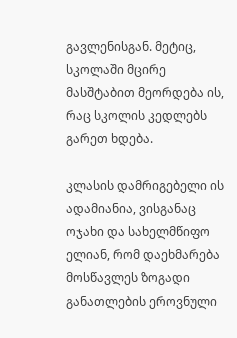გავლენისგან. მეტიც, სკოლაში მცირე მასშტაბით მეორდება ის, რაც სკოლის კედლებს გარეთ ხდება.

კლასის დამრიგებელი ის ადამიანია, ვისგანაც ოჯახი და სახელმწიფო ელიან, რომ დაეხმარება მოსწავლეს ზოგადი განათლების ეროვნული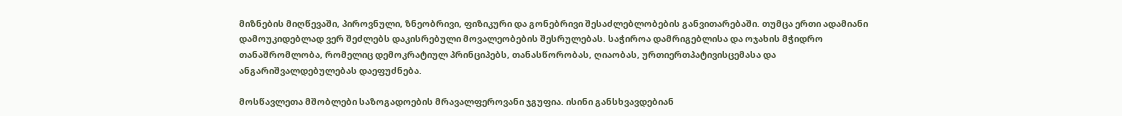მიზნების მიღწევაში, პიროვნული, ზნეობრივი, ფიზიკური და გონებრივი შესაძლებლობების განვითარებაში. თუმცა ერთი ადამიანი დამოუკიდებლად ვერ შეძლებს დაკისრებული მოვალეობების შესრულებას. საჭიროა დამრიგებლისა და ოჯახის მჭიდრო თანაშრომლობა, რომელიც დემოკრატიულ პრინციპებს, თანასწორობას, ღიაობას, ურთიერთპატივისცემასა და ანგარიშვალდებულებას დაეფუძნება.

მოსწავლეთა მშობლები საზოგადოების მრავალფეროვანი ჯგუფია. ისინი განსხვავდებიან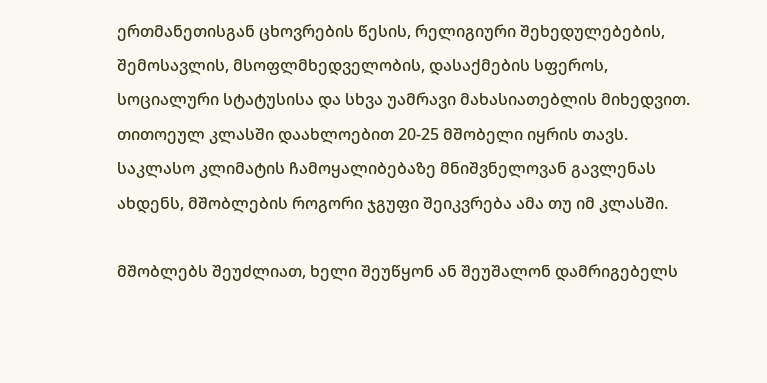ერთმანეთისგან ცხოვრების წესის, რელიგიური შეხედულებების, შემოსავლის, მსოფლმხედველობის, დასაქმების სფეროს, სოციალური სტატუსისა და სხვა უამრავი მახასიათებლის მიხედვით. თითოეულ კლასში დაახლოებით 20-25 მშობელი იყრის თავს. საკლასო კლიმატის ჩამოყალიბებაზე მნიშვნელოვან გავლენას ახდენს, მშობლების როგორი ჯგუფი შეიკვრება ამა თუ იმ კლასში.

მშობლებს შეუძლიათ, ხელი შეუწყონ ან შეუშალონ დამრიგებელს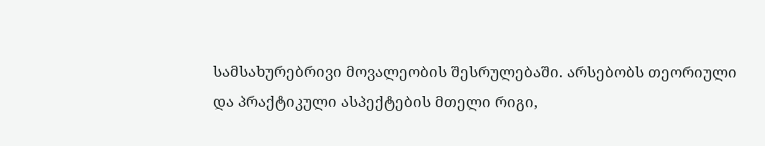სამსახურებრივი მოვალეობის შესრულებაში. არსებობს თეორიული და პრაქტიკული ასპექტების მთელი რიგი,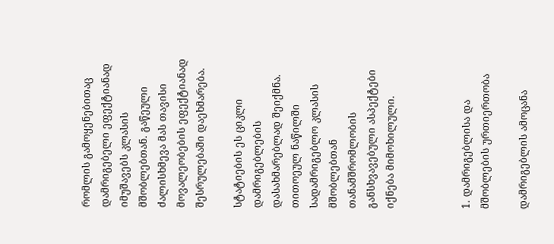რომლის გამოყენებითაც დამრიგებელი ეფექტიანად იმუშავებს კლასის მშობლებთან. გაწეული ძალისხმევა მას თავისი მოვალეობების ეფექტიანად შესრულებაში დაეხმარება.

სტატიების ეს ციკლი დამრიგებლების დასახმარებლად შეიქმნა. თითოეულ ნაწილში სადამრიგებლო კლასის მშობლებთან თანამშრომლობის განსხვავებული ასპექტები იქნება მიმოხილული.



1. დამრიგებლისა და მშობლების ურთიერთობა

დამრიგებლის ამოცანა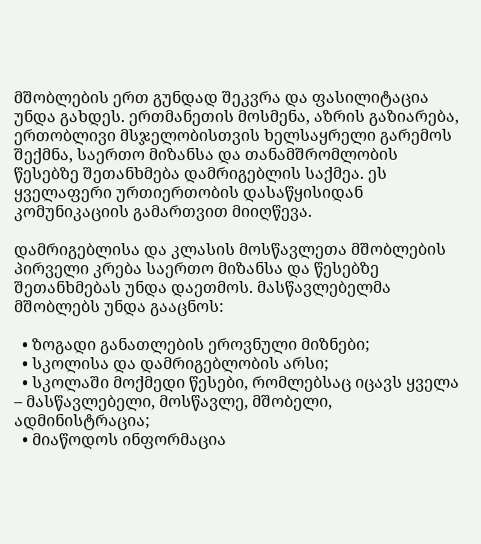მშობლების ერთ გუნდად შეკვრა და ფასილიტაცია უნდა გახდეს. ერთმანეთის მოსმენა, აზრის გაზიარება, ერთობლივი მსჯელობისთვის ხელსაყრელი გარემოს შექმნა, საერთო მიზანსა და თანამშრომლობის წესებზე შეთანხმება დამრიგებლის საქმეა. ეს ყველაფერი ურთიერთობის დასაწყისიდან კომუნიკაციის გამართვით მიიღწევა.

დამრიგებლისა და კლასის მოსწავლეთა მშობლების პირველი კრება საერთო მიზანსა და წესებზე შეთანხმებას უნდა დაეთმოს. მასწავლებელმა მშობლებს უნდა გააცნოს:

  • ზოგადი განათლების ეროვნული მიზნები;
  • სკოლისა და დამრიგებლობის არსი;
  • სკოლაში მოქმედი წესები, რომლებსაც იცავს ყველა – მასწავლებელი, მოსწავლე, მშობელი, ადმინისტრაცია;
  • მიაწოდოს ინფორმაცია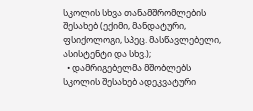სკოლის სხვა თანამშრომლების შესახებ (ექიმი, მანდატური, ფსიქოლოგი, სპეც. მასწავლებელი, ასისტენტი და სხვ.);
  • დამრიგებელმა მშობლებს სკოლის შესახებ ადეკვატური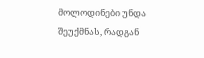მოლოდინები უნდა შეუქმნას, რადგან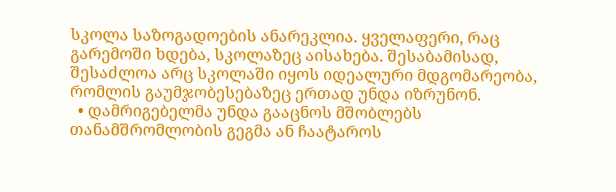სკოლა საზოგადოების ანარეკლია. ყველაფერი, რაც გარემოში ხდება, სკოლაზეც აისახება. შესაბამისად, შესაძლოა არც სკოლაში იყოს იდეალური მდგომარეობა, რომლის გაუმჯობესებაზეც ერთად უნდა იზრუნონ.
  • დამრიგებელმა უნდა გააცნოს მშობლებს თანამშრომლობის გეგმა ან ჩაატაროს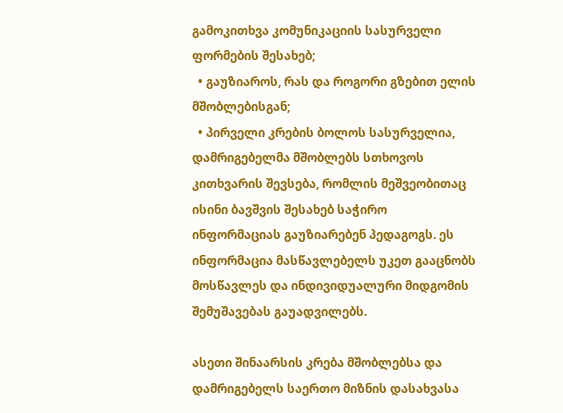გამოკითხვა კომუნიკაციის სასურველი ფორმების შესახებ;
  • გაუზიაროს, რას და როგორი გზებით ელის მშობლებისგან;
  • პირველი კრების ბოლოს სასურველია, დამრიგებელმა მშობლებს სთხოვოს კითხვარის შევსება, რომლის მეშვეობითაც ისინი ბავშვის შესახებ საჭირო ინფორმაციას გაუზიარებენ პედაგოგს. ეს ინფორმაცია მასწავლებელს უკეთ გააცნობს მოსწავლეს და ინდივიდუალური მიდგომის შემუშავებას გაუადვილებს.

ასეთი შინაარსის კრება მშობლებსა და დამრიგებელს საერთო მიზნის დასახვასა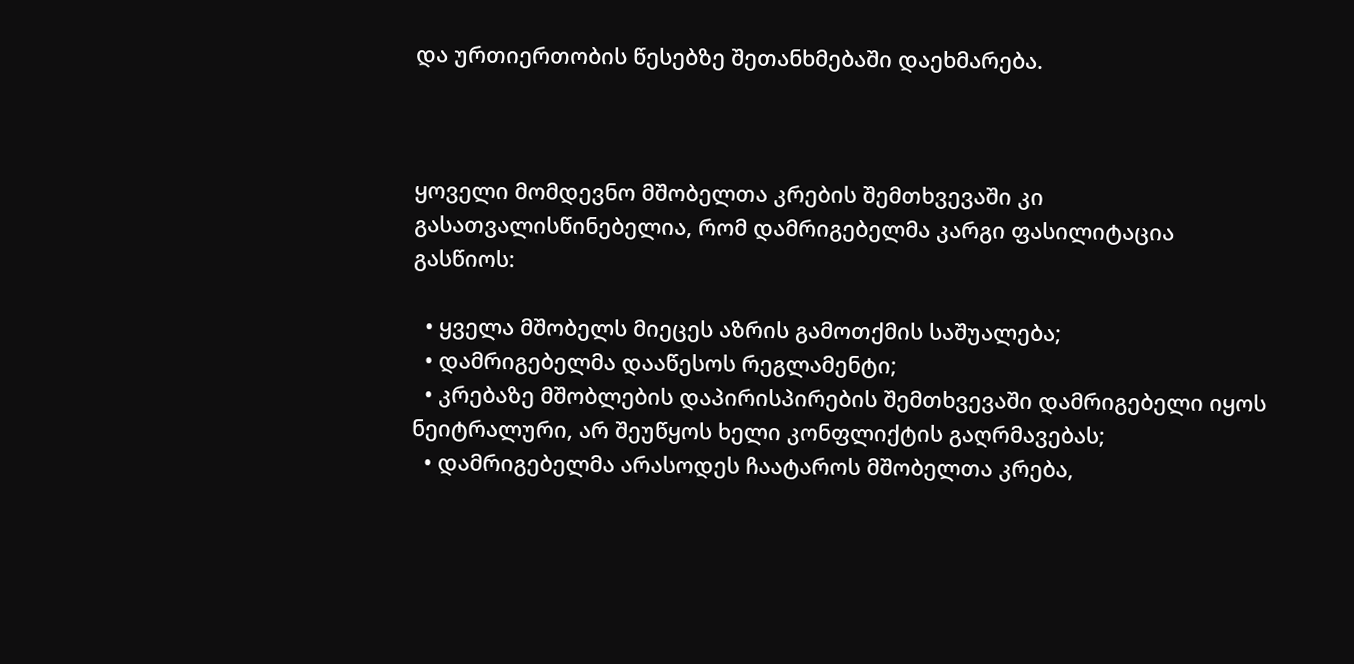და ურთიერთობის წესებზე შეთანხმებაში დაეხმარება.



ყოველი მომდევნო მშობელთა კრების შემთხვევაში კი გასათვალისწინებელია, რომ დამრიგებელმა კარგი ფასილიტაცია გასწიოს:

  • ყველა მშობელს მიეცეს აზრის გამოთქმის საშუალება;
  • დამრიგებელმა დააწესოს რეგლამენტი;
  • კრებაზე მშობლების დაპირისპირების შემთხვევაში დამრიგებელი იყოს ნეიტრალური, არ შეუწყოს ხელი კონფლიქტის გაღრმავებას;
  • დამრიგებელმა არასოდეს ჩაატაროს მშობელთა კრება,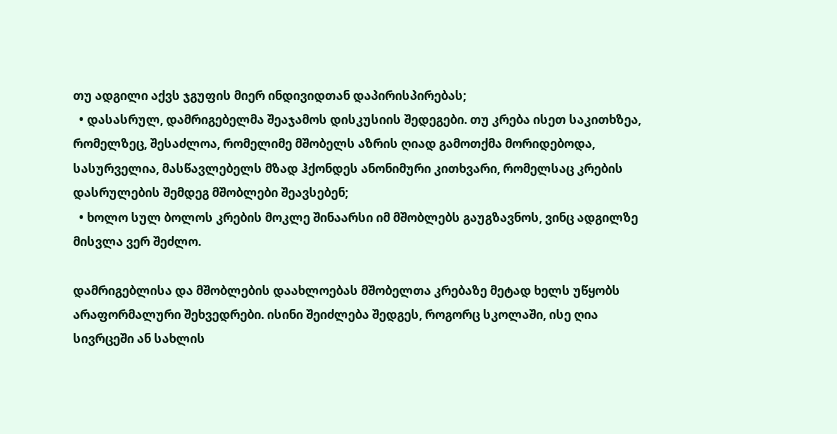თუ ადგილი აქვს ჯგუფის მიერ ინდივიდთან დაპირისპირებას;
  • დასასრულ, დამრიგებელმა შეაჯამოს დისკუსიის შედეგები. თუ კრება ისეთ საკითხზეა, რომელზეც, შესაძლოა, რომელიმე მშობელს აზრის ღიად გამოთქმა მორიდებოდა, სასურველია, მასწავლებელს მზად ჰქონდეს ანონიმური კითხვარი, რომელსაც კრების დასრულების შემდეგ მშობლები შეავსებენ;
  • ხოლო სულ ბოლოს კრების მოკლე შინაარსი იმ მშობლებს გაუგზავნოს, ვინც ადგილზე მისვლა ვერ შეძლო.

დამრიგებლისა და მშობლების დაახლოებას მშობელთა კრებაზე მეტად ხელს უწყობს არაფორმალური შეხვედრები. ისინი შეიძლება შედგეს, როგორც სკოლაში, ისე ღია სივრცეში ან სახლის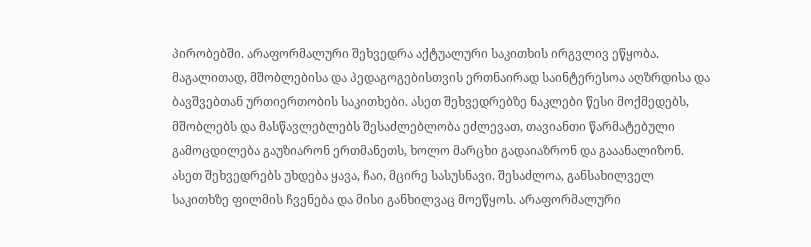პირობებში. არაფორმალური შეხვედრა აქტუალური საკითხის ირგვლივ ეწყობა. მაგალითად, მშობლებისა და პედაგოგებისთვის ერთნაირად საინტერესოა აღზრდისა და ბავშვებთან ურთიერთობის საკითხები. ასეთ შეხვედრებზე ნაკლები წესი მოქმედებს, მშობლებს და მასწავლებლებს შესაძლებლობა ეძლევათ, თავიანთი წარმატებული გამოცდილება გაუზიარონ ერთმანეთს, ხოლო მარცხი გადაიაზრონ და გააანალიზონ. ასეთ შეხვედრებს უხდება ყავა, ჩაი, მცირე სასუსნავი. შესაძლოა, განსახილველ საკითხზე ფილმის ჩვენება და მისი განხილვაც მოეწყოს. არაფორმალური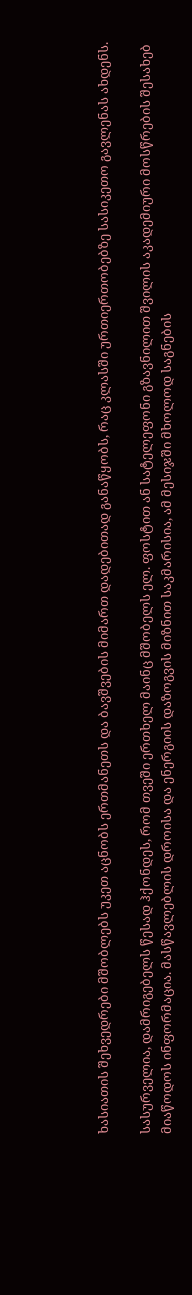ხასიათის შეხვედრები მშობლებს უკეთ აცნობს ერთმანეთს და ბავშვების მიმართ დადებითად განაწყობს, რაც კლასში ურთიერთობებზე სასიკეთო გავლენას ახდენს.

სასურველია, დამრიგებელს წესად ჰქონდეს, რომ თვეში ერთხელ მაინც მშობელს ელ. ფოსტით ან სატელეფონი გზავნილით შვილის აკადემიური მოსწრების შესახებ მიაწოდოს ინფორმაცია. მასწავლებლის დროისა და ენერგიის დაზოგვის მიზნით საკმარისია, ამ მესიჯში მხოლოდ საგნების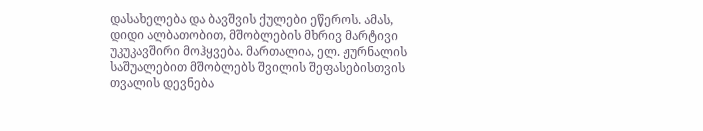დასახელება და ბავშვის ქულები ეწეროს. ამას, დიდი ალბათობით, მშობლების მხრივ მარტივი უკუკავშირი მოჰყვება. მართალია, ელ. ჟურნალის საშუალებით მშობლებს შვილის შეფასებისთვის თვალის დევნება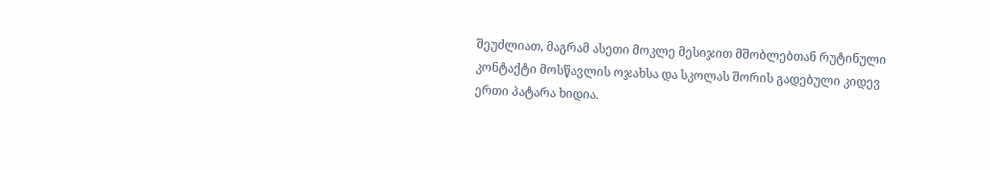შეუძლიათ, მაგრამ ასეთი მოკლე მესიჯით მშობლებთან რუტინული კონტაქტი მოსწავლის ოჯახსა და სკოლას შორის გადებული კიდევ ერთი პატარა ხიდია.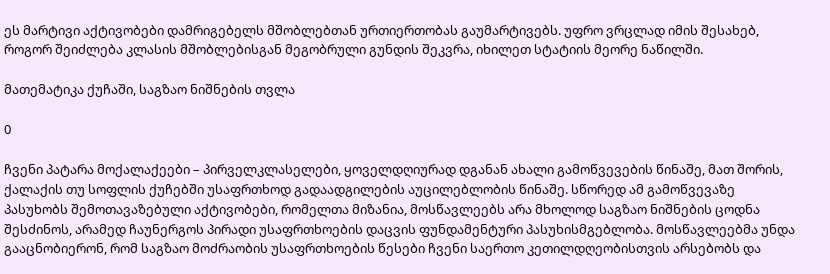ეს მარტივი აქტივობები დამრიგებელს მშობლებთან ურთიერთობას გაუმარტივებს. უფრო ვრცლად იმის შესახებ, როგორ შეიძლება კლასის მშობლებისგან მეგობრული გუნდის შეკვრა, იხილეთ სტატიის მეორე ნაწილში.

მათემატიკა ქუჩაში, საგზაო ნიშნების თვლა

0

ჩვენი პატარა მოქალაქეები – პირველკლასელები, ყოველდღიურად დგანან ახალი გამოწვევების წინაშე, მათ შორის, ქალაქის თუ სოფლის ქუჩებში უსაფრთხოდ გადაადგილების აუცილებლობის წინაშე. სწორედ ამ გამოწვევაზე პასუხობს შემოთავაზებული აქტივობები, რომელთა მიზანია, მოსწავლეებს არა მხოლოდ საგზაო ნიშნების ცოდნა შესძინოს, არამედ ჩაუნერგოს პირადი უსაფრთხოების დაცვის ფუნდამენტური პასუხისმგებლობა. მოსწავლეებმა უნდა გააცნობიერონ, რომ საგზაო მოძრაობის უსაფრთხოების წესები ჩვენი საერთო კეთილდღეობისთვის არსებობს და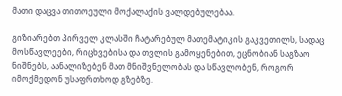მათი დაცვა თითოეული მოქალაქის ვალდებულებაა.

გიზიარებთ პირველ კლასში ჩატარებულ მათემატიკის გაკვეთილს, სადაც მოსწავლეები, რიცხვებისა და თვლის გამოყენებით, ეცნობიან საგზაო ნიშნებს, აანალიზებენ მათ მნიშვნელობას და სწავლობენ, როგორ იმოქმედონ უსაფრთხოდ გზებზე.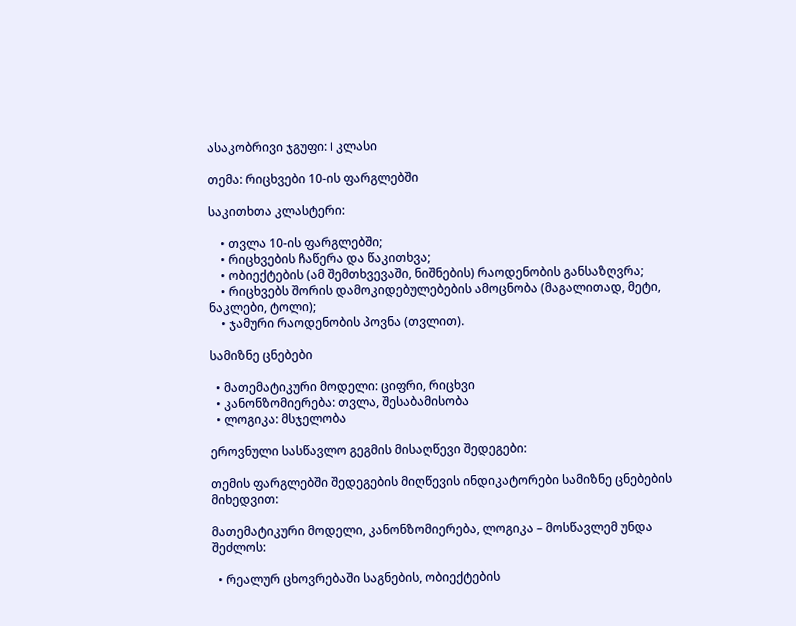ასაკობრივი ჯგუფი: I კლასი

თემა: რიცხვები 10-ის ფარგლებში

საკითხთა კლასტერი:

    • თვლა 10-ის ფარგლებში;
    • რიცხვების ჩაწერა და წაკითხვა;
    • ობიექტების (ამ შემთხვევაში, ნიშნების) რაოდენობის განსაზღვრა;
    • რიცხვებს შორის დამოკიდებულებების ამოცნობა (მაგალითად, მეტი, ნაკლები, ტოლი);
    • ჯამური რაოდენობის პოვნა (თვლით).

სამიზნე ცნებები

  • მათემატიკური მოდელი: ციფრი, რიცხვი
  • კანონზომიერება: თვლა, შესაბამისობა
  • ლოგიკა: მსჯელობა

ეროვნული სასწავლო გეგმის მისაღწევი შედეგები:

თემის ფარგლებში შედეგების მიღწევის ინდიკატორები სამიზნე ცნებების მიხედვით:

მათემატიკური მოდელი, კანონზომიერება, ლოგიკა – მოსწავლემ უნდა შეძლოს:

  • რეალურ ცხოვრებაში საგნების, ობიექტების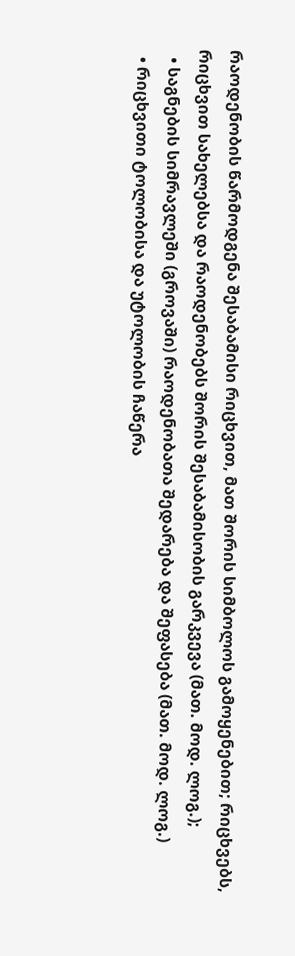რაოდენობის წარმოდგენა შესაბამისი რიცხვით, მათ შორის სიმბოლოს გამოყენებით; რიცხვებს, რიცხვით სახელებსა და რაოდენობებს შორის შესაბამისობის გარკვევა (მათ. მოდ. ლოგ.);
  • საგნების სიმრავლეში (გროვაში) რაოდენობათა შედარება და შეფასება (მათ. მოდ. ლოგ.)
  • რიცხვითი ტოლობისა და უტოლობის ჩაწერა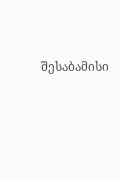შესაბამისი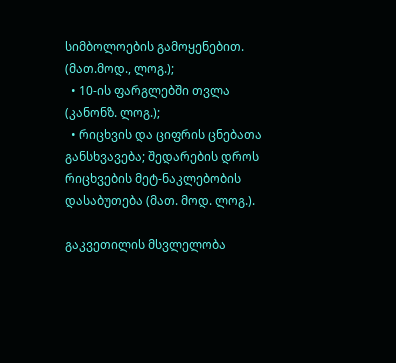სიმბოლოების გამოყენებით. (მათ.მოდ., ლოგ.);
  • 10-ის ფარგლებში თვლა (კანონზ. ლოგ.);
  • რიცხვის და ციფრის ცნებათა განსხვავება; შედარების დროს რიცხვების მეტ-ნაკლებობის დასაბუთება (მათ. მოდ. ლოგ.).

გაკვეთილის მსვლელობა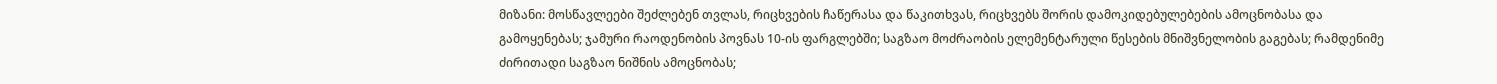მიზანი: მოსწავლეები შეძლებენ თვლას, რიცხვების ჩაწერასა და წაკითხვას, რიცხვებს შორის დამოკიდებულებების ამოცნობასა და გამოყენებას; ჯამური რაოდენობის პოვნას 10-ის ფარგლებში; საგზაო მოძრაობის ელემენტარული წესების მნიშვნელობის გაგებას; რამდენიმე ძირითადი საგზაო ნიშნის ამოცნობას;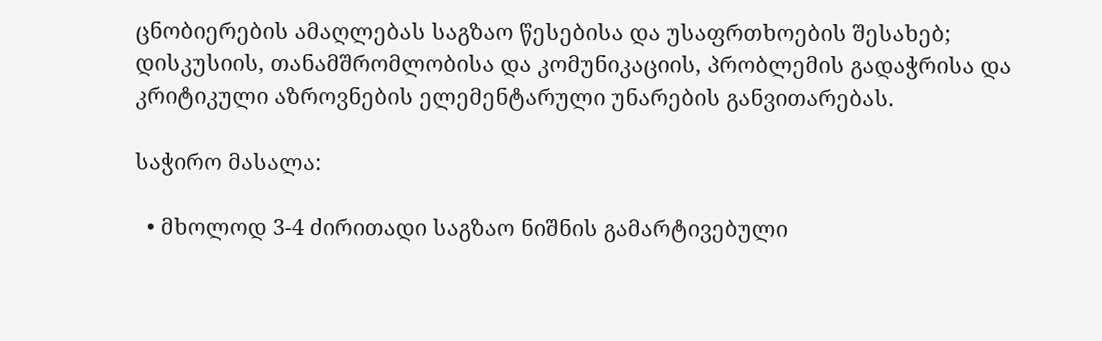ცნობიერების ამაღლებას საგზაო წესებისა და უსაფრთხოების შესახებ; დისკუსიის, თანამშრომლობისა და კომუნიკაციის, პრობლემის გადაჭრისა და კრიტიკული აზროვნების ელემენტარული უნარების განვითარებას.

საჭირო მასალა:

  • მხოლოდ 3-4 ძირითადი საგზაო ნიშნის გამარტივებული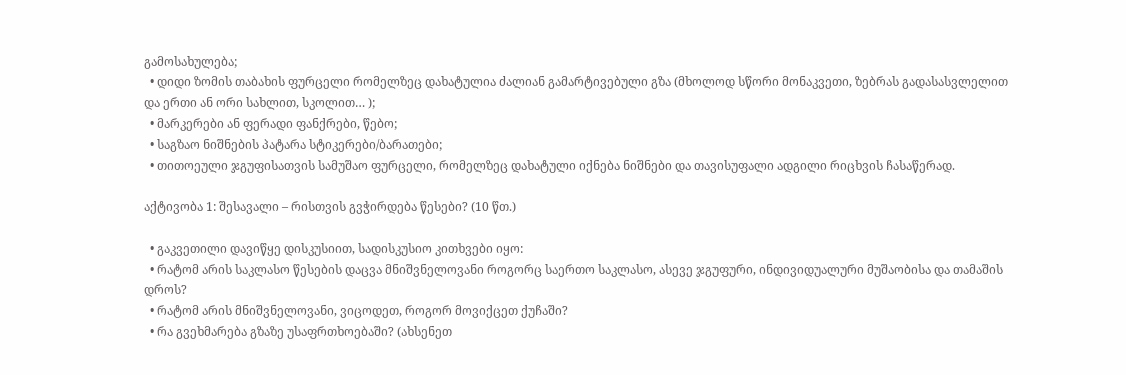გამოსახულება;
  • დიდი ზომის თაბახის ფურცელი რომელზეც დახატულია ძალიან გამარტივებული გზა (მხოლოდ სწორი მონაკვეთი, ზებრას გადასასვლელით და ერთი ან ორი სახლით, სკოლით… );
  • მარკერები ან ფერადი ფანქრები, წებო;
  • საგზაო ნიშნების პატარა სტიკერები/ბარათები;
  • თითოეული ჯგუფისათვის სამუშაო ფურცელი, რომელზეც დახატული იქნება ნიშნები და თავისუფალი ადგილი რიცხვის ჩასაწერად.

აქტივობა 1: შესავალი – რისთვის გვჭირდება წესები? (10 წთ.)

  • გაკვეთილი დავიწყე დისკუსიით, სადისკუსიო კითხვები იყო:
  • რატომ არის საკლასო წესების დაცვა მნიშვნელოვანი როგორც საერთო საკლასო, ასევე ჯგუფური, ინდივიდუალური მუშაობისა და თამაშის დროს?
  • რატომ არის მნიშვნელოვანი, ვიცოდეთ, როგორ მოვიქცეთ ქუჩაში?
  • რა გვეხმარება გზაზე უსაფრთხოებაში? (ახსენეთ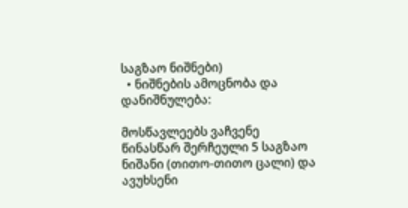საგზაო ნიშნები)
  • ნიშნების ამოცნობა და დანიშნულება:

მოსწავლეებს ვაჩვენე წინასწარ შერჩეული 5 საგზაო ნიშანი (თითო-თითო ცალი) და ავუხსენი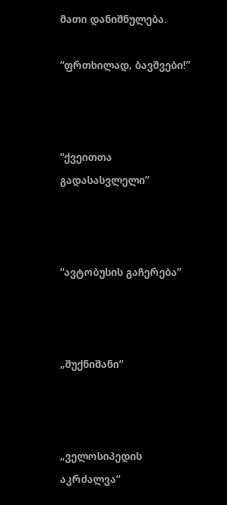მათი დანიშნულება.

“ფრთხილად, ბავშვები!”



“ქვეითთა გადასასვლელი”



“ავტობუსის გაჩერება”



„შუქნიშანი“



„ველოსიპედის აკრძალვა“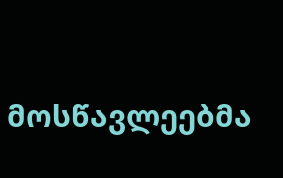მოსწავლეებმა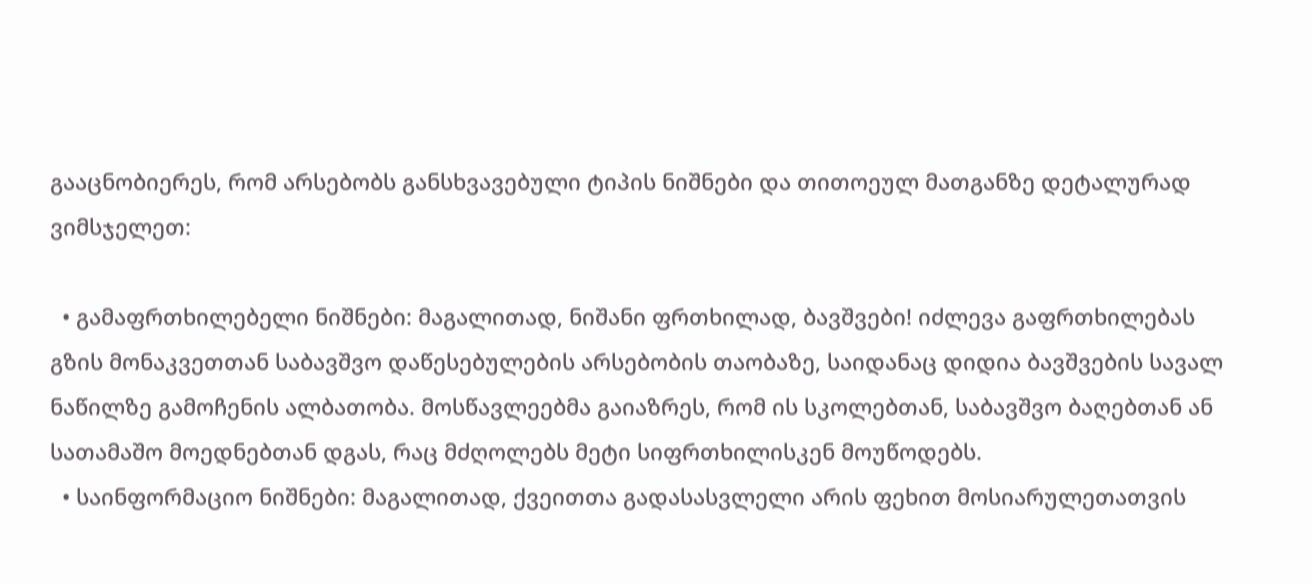გააცნობიერეს, რომ არსებობს განსხვავებული ტიპის ნიშნები და თითოეულ მათგანზე დეტალურად ვიმსჯელეთ:

  • გამაფრთხილებელი ნიშნები: მაგალითად, ნიშანი ფრთხილად, ბავშვები! იძლევა გაფრთხილებას გზის მონაკვეთთან საბავშვო დაწესებულების არსებობის თაობაზე, საიდანაც დიდია ბავშვების სავალ ნაწილზე გამოჩენის ალბათობა. მოსწავლეებმა გაიაზრეს, რომ ის სკოლებთან, საბავშვო ბაღებთან ან სათამაშო მოედნებთან დგას, რაც მძღოლებს მეტი სიფრთხილისკენ მოუწოდებს.
  • საინფორმაციო ნიშნები: მაგალითად, ქვეითთა გადასასვლელი არის ფეხით მოსიარულეთათვის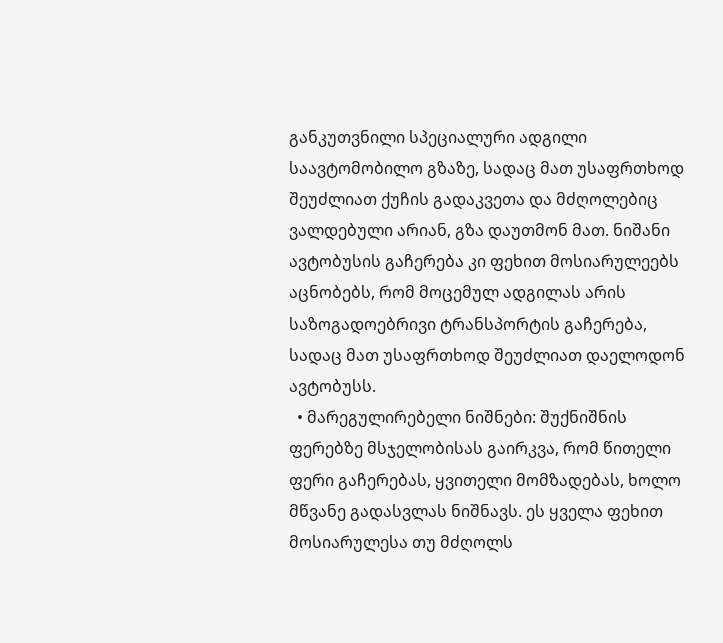განკუთვნილი სპეციალური ადგილი საავტომობილო გზაზე, სადაც მათ უსაფრთხოდ შეუძლიათ ქუჩის გადაკვეთა და მძღოლებიც ვალდებული არიან, გზა დაუთმონ მათ. ნიშანი ავტობუსის გაჩერება კი ფეხით მოსიარულეებს აცნობებს, რომ მოცემულ ადგილას არის საზოგადოებრივი ტრანსპორტის გაჩერება, სადაც მათ უსაფრთხოდ შეუძლიათ დაელოდონ ავტობუსს.
  • მარეგულირებელი ნიშნები: შუქნიშნის ფერებზე მსჯელობისას გაირკვა, რომ წითელი ფერი გაჩერებას, ყვითელი მომზადებას, ხოლო მწვანე გადასვლას ნიშნავს. ეს ყველა ფეხით მოსიარულესა თუ მძღოლს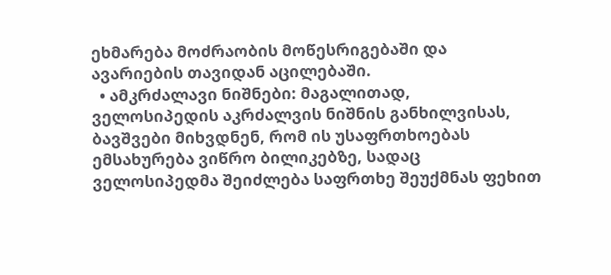ეხმარება მოძრაობის მოწესრიგებაში და ავარიების თავიდან აცილებაში.
  • ამკრძალავი ნიშნები: მაგალითად, ველოსიპედის აკრძალვის ნიშნის განხილვისას, ბავშვები მიხვდნენ, რომ ის უსაფრთხოებას ემსახურება ვიწრო ბილიკებზე, სადაც ველოსიპედმა შეიძლება საფრთხე შეუქმნას ფეხით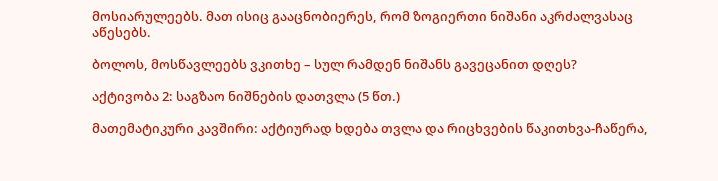მოსიარულეებს. მათ ისიც გააცნობიერეს, რომ ზოგიერთი ნიშანი აკრძალვასაც აწესებს.

ბოლოს, მოსწავლეებს ვკითხე – სულ რამდენ ნიშანს გავეცანით დღეს?

აქტივობა 2: საგზაო ნიშნების დათვლა (5 წთ.)

მათემატიკური კავშირი: აქტიურად ხდება თვლა და რიცხვების წაკითხვა-ჩაწერა,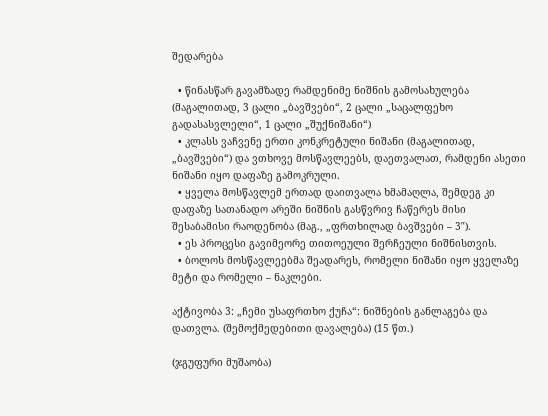შედარება

  • წინასწარ გავამზადე რამდენიმე ნიშნის გამოსახულება (მაგალითად, 3 ცალი „ბავშვები“, 2 ცალი „საცალფეხო გადასასვლელი“, 1 ცალი „შუქნიშანი“)
  • კლასს ვაჩვენე ერთი კონკრეტული ნიშანი (მაგალითად, „ბავშვები“) და ვთხოვე მოსწავლეებს, დაეთვალათ, რამდენი ასეთი ნიშანი იყო დაფაზე გამოკრული.
  • ყველა მოსწავლემ ერთად დაითვალა ხმამაღლა, შემდეგ კი დაფაზე სათანადო არეში ნიშნის გასწვრივ ჩაწერეს მისი შესაბამისი რაოდენობა (მაგ., „ფრთხილად ბავშვები – 3″).
  • ეს პროცესი გავიმეორე თითოეული შერჩეული ნიშნისთვის.
  • ბოლოს მოსწავლეებმა შეადარეს, რომელი ნიშანი იყო ყველაზე მეტი და რომელი – ნაკლები.

აქტივობა 3: „ჩემი უსაფრთხო ქუჩა“: ნიშნების განლაგება და დათვლა. (შემოქმედებითი დავალება) (15 წთ.)

(ჯგუფური მუშაობა)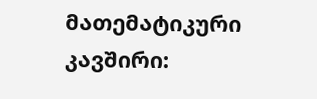მათემატიკური კავშირი: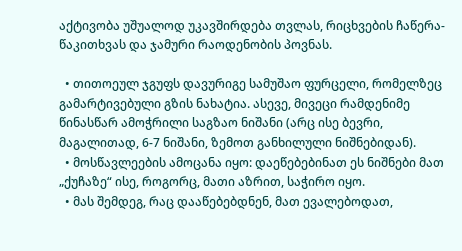აქტივობა უშუალოდ უკავშირდება თვლას, რიცხვების ჩაწერა-წაკითხვას და ჯამური რაოდენობის პოვნას.

  • თითოეულ ჯგუფს დავურიგე სამუშაო ფურცელი, რომელზეც გამარტივებული გზის ნახატია. ასევე, მივეცი რამდენიმე წინასწარ ამოჭრილი საგზაო ნიშანი (არც ისე ბევრი, მაგალითად, 6-7 ნიშანი, ზემოთ განხილული ნიშნებიდან).
  • მოსწავლეების ამოცანა იყო: დაეწებებინათ ეს ნიშნები მათ „ქუჩაზე“ ისე, როგორც, მათი აზრით, საჭირო იყო.
  • მას შემდეგ, რაც დააწებებდნენ, მათ ევალებოდათ,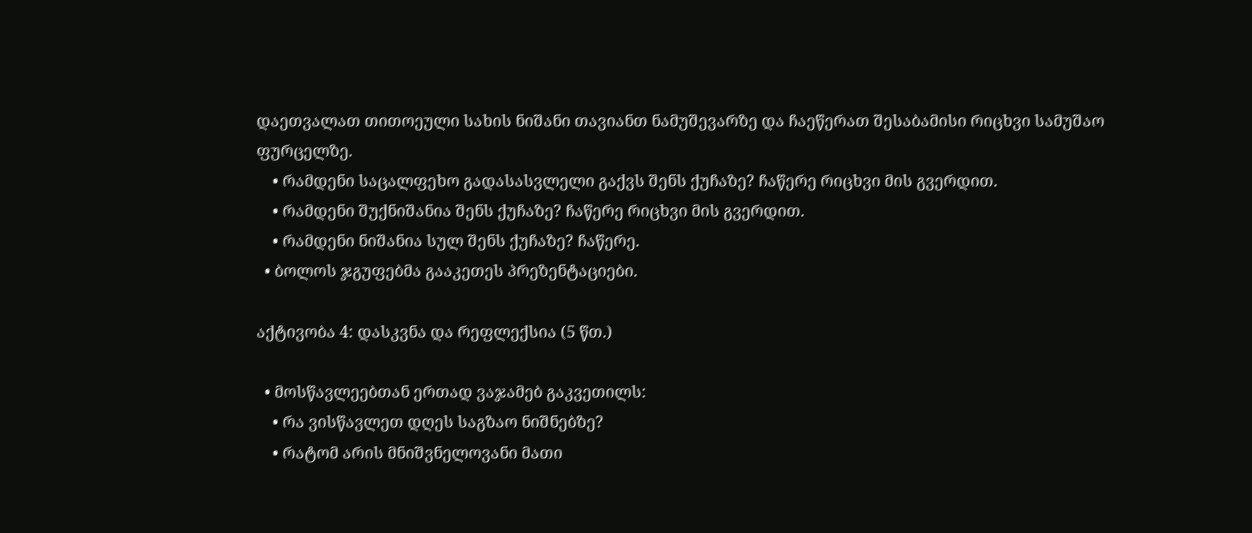დაეთვალათ თითოეული სახის ნიშანი თავიანთ ნამუშევარზე და ჩაეწერათ შესაბამისი რიცხვი სამუშაო ფურცელზე.
    • რამდენი საცალფეხო გადასასვლელი გაქვს შენს ქუჩაზე? ჩაწერე რიცხვი მის გვერდით.
    • რამდენი შუქნიშანია შენს ქუჩაზე? ჩაწერე რიცხვი მის გვერდით.
    • რამდენი ნიშანია სულ შენს ქუჩაზე? ჩაწერე.
  • ბოლოს ჯგუფებმა გააკეთეს პრეზენტაციები.

აქტივობა 4: დასკვნა და რეფლექსია (5 წთ.)

  • მოსწავლეებთან ერთად ვაჯამებ გაკვეთილს:
    • რა ვისწავლეთ დღეს საგზაო ნიშნებზე?
    • რატომ არის მნიშვნელოვანი მათი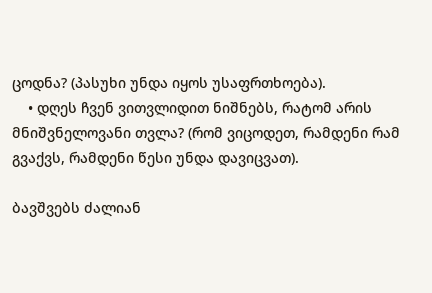ცოდნა? (პასუხი უნდა იყოს უსაფრთხოება).
    • დღეს ჩვენ ვითვლიდით ნიშნებს, რატომ არის მნიშვნელოვანი თვლა? (რომ ვიცოდეთ, რამდენი რამ გვაქვს, რამდენი წესი უნდა დავიცვათ).

ბავშვებს ძალიან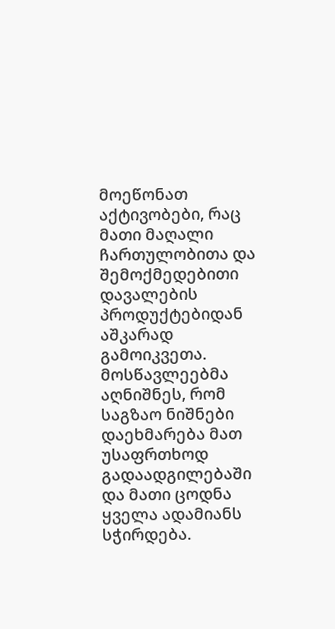მოეწონათ აქტივობები, რაც მათი მაღალი ჩართულობითა და შემოქმედებითი დავალების პროდუქტებიდან აშკარად გამოიკვეთა. მოსწავლეებმა აღნიშნეს, რომ საგზაო ნიშნები დაეხმარება მათ უსაფრთხოდ გადაადგილებაში და მათი ცოდნა ყველა ადამიანს სჭირდება.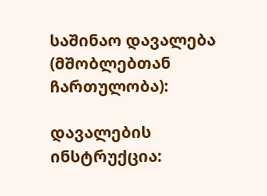საშინაო დავალება (მშობლებთან ჩართულობა):

დავალების ინსტრუქცია: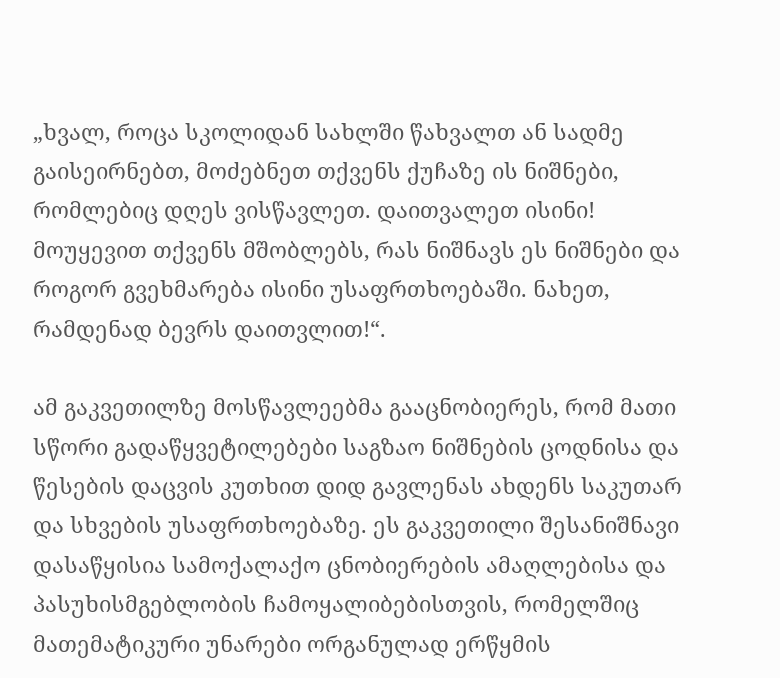„ხვალ, როცა სკოლიდან სახლში წახვალთ ან სადმე გაისეირნებთ, მოძებნეთ თქვენს ქუჩაზე ის ნიშნები, რომლებიც დღეს ვისწავლეთ. დაითვალეთ ისინი! მოუყევით თქვენს მშობლებს, რას ნიშნავს ეს ნიშნები და როგორ გვეხმარება ისინი უსაფრთხოებაში. ნახეთ, რამდენად ბევრს დაითვლით!“.

ამ გაკვეთილზე მოსწავლეებმა გააცნობიერეს, რომ მათი სწორი გადაწყვეტილებები საგზაო ნიშნების ცოდნისა და წესების დაცვის კუთხით დიდ გავლენას ახდენს საკუთარ და სხვების უსაფრთხოებაზე. ეს გაკვეთილი შესანიშნავი დასაწყისია სამოქალაქო ცნობიერების ამაღლებისა და პასუხისმგებლობის ჩამოყალიბებისთვის, რომელშიც მათემატიკური უნარები ორგანულად ერწყმის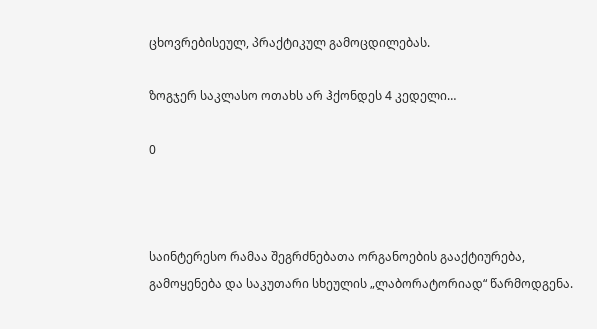ცხოვრებისეულ, პრაქტიკულ გამოცდილებას.

ზოგჯერ საკლასო ოთახს არ ჰქონდეს 4 კედელი…

0



საინტერესო რამაა შეგრძნებათა ორგანოების გააქტიურება, გამოყენება და საკუთარი სხეულის „ლაბორატორიად“ წარმოდგენა.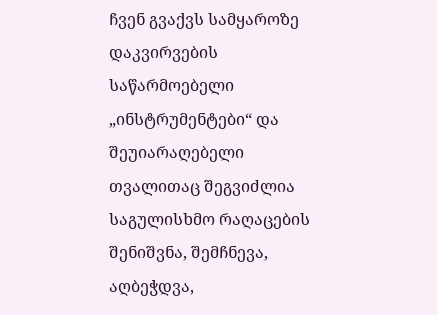ჩვენ გვაქვს სამყაროზე დაკვირვების საწარმოებელი „ინსტრუმენტები“ და შეუიარაღებელი თვალითაც შეგვიძლია საგულისხმო რაღაცების შენიშვნა, შემჩნევა, აღბეჭდვა,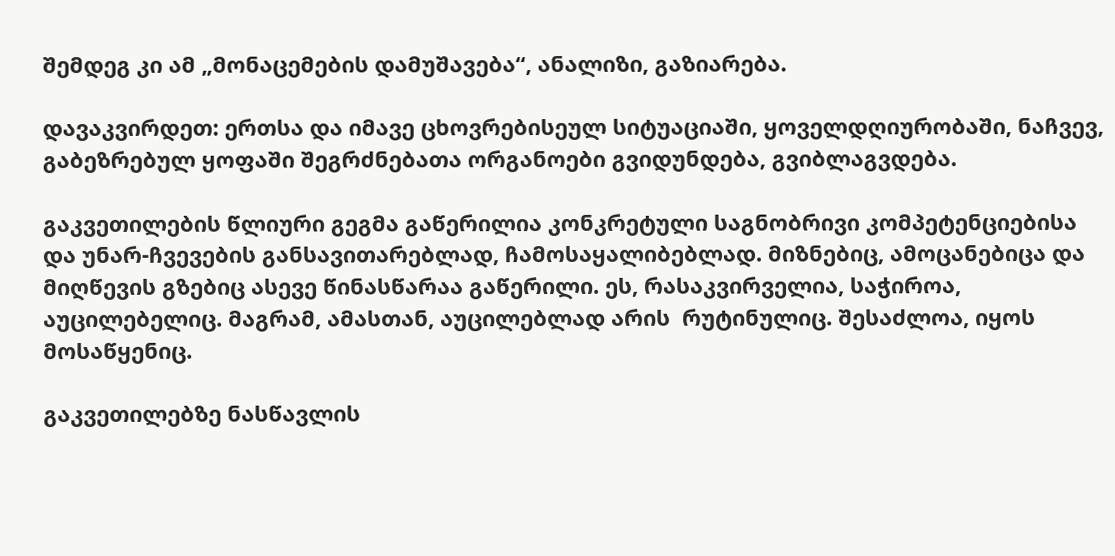შემდეგ კი ამ „მონაცემების დამუშავება“, ანალიზი, გაზიარება.

დავაკვირდეთ: ერთსა და იმავე ცხოვრებისეულ სიტუაციაში, ყოველდღიურობაში, ნაჩვევ, გაბეზრებულ ყოფაში შეგრძნებათა ორგანოები გვიდუნდება, გვიბლაგვდება.

გაკვეთილების წლიური გეგმა გაწერილია კონკრეტული საგნობრივი კომპეტენციებისა და უნარ-ჩვევების განსავითარებლად, ჩამოსაყალიბებლად. მიზნებიც, ამოცანებიცა და მიღწევის გზებიც ასევე წინასწარაა გაწერილი. ეს, რასაკვირველია, საჭიროა, აუცილებელიც. მაგრამ, ამასთან, აუცილებლად არის  რუტინულიც. შესაძლოა, იყოს მოსაწყენიც.

გაკვეთილებზე ნასწავლის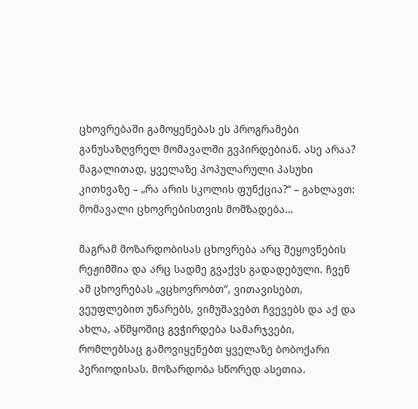ცხოვრებაში გამოყენებას ეს პროგრამები განუსაზღვრელ მომავალში გვპირდებიან. ასე არაა? მაგალითად, ყველაზე პოპულარული პასუხი კითხვაზე – „რა არის სკოლის ფუნქცია?“ – გახლავთ: მომავალი ცხოვრებისთვის მომზადება…

მაგრამ მოზარდობისას ცხოვრება არც შეყოვნების რეჟიმშია და არც სადმე გვაქვს გადადებული. ჩვენ ამ ცხოვრებას „ვცხოვრობთ“, ვითავისებთ, ვეუფლებით უნარებს, ვიმუშავებთ ჩვევებს და აქ და ახლა, აწმყოშიც გვჭირდება სამარჯვები, რომლებსაც გამოვიყენებთ ყველაზე ბობოქარი  პერიოდისას. მოზარდობა სწორედ ასეთია.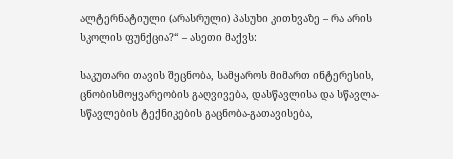ალტერნატიული (არასრული) პასუხი კითხვაზე – რა არის სკოლის ფუნქცია?“ – ასეთი მაქვს:

საკუთარი თავის შეცნობა, სამყაროს მიმართ ინტერესის, ცნობისმოყვარეობის გაღვივება, დასწავლისა და სწავლა-სწავლების ტექნიკების გაცნობა-გათავისება,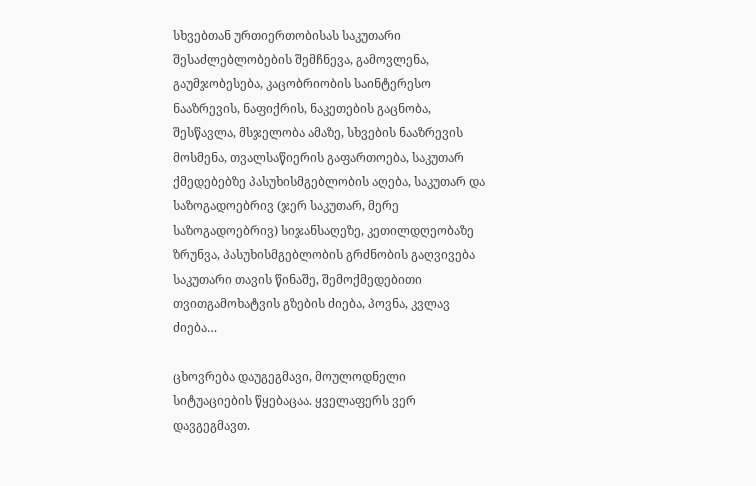სხვებთან ურთიერთობისას საკუთარი შესაძლებლობების შემჩნევა, გამოვლენა, გაუმჯობესება, კაცობრიობის საინტერესო ნააზრევის, ნაფიქრის, ნაკეთების გაცნობა, შესწავლა, მსჯელობა ამაზე, სხვების ნააზრევის მოსმენა, თვალსაწიერის გაფართოება, საკუთარ ქმედებებზე პასუხისმგებლობის აღება, საკუთარ და საზოგადოებრივ (ჯერ საკუთარ, მერე საზოგადოებრივ) სიჯანსაღეზე, კეთილდღეობაზე ზრუნვა, პასუხისმგებლობის გრძნობის გაღვივება საკუთარი თავის წინაშე, შემოქმედებითი თვითგამოხატვის გზების ძიება, პოვნა, კვლავ ძიება…

ცხოვრება დაუგეგმავი, მოულოდნელი სიტუაციების წყებაცაა. ყველაფერს ვერ დავგეგმავთ.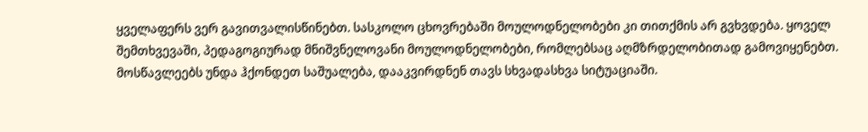ყველაფერს ვერ გავითვალისწინებთ. სასკოლო ცხოვრებაში მოულოდნელობები კი თითქმის არ გვხვდება. ყოველ შემთხვევაში, პედაგოგიურად მნიშვნელოვანი მოულოდნელობები, რომლებსაც აღმზრდელობითად გამოვიყენებთ. მოსწავლეებს უნდა ჰქონდეთ საშუალება, დააკვირდნენ თავს სხვადასხვა სიტუაციაში.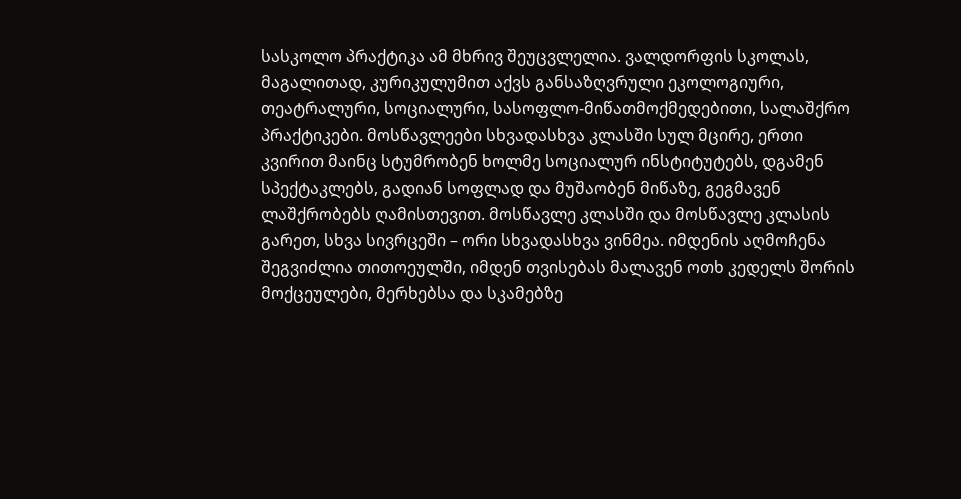სასკოლო პრაქტიკა ამ მხრივ შეუცვლელია. ვალდორფის სკოლას, მაგალითად, კურიკულუმით აქვს განსაზღვრული ეკოლოგიური, თეატრალური, სოციალური, სასოფლო-მიწათმოქმედებითი, სალაშქრო პრაქტიკები. მოსწავლეები სხვადასხვა კლასში სულ მცირე, ერთი კვირით მაინც სტუმრობენ ხოლმე სოციალურ ინსტიტუტებს, დგამენ სპექტაკლებს, გადიან სოფლად და მუშაობენ მიწაზე, გეგმავენ ლაშქრობებს ღამისთევით. მოსწავლე კლასში და მოსწავლე კლასის გარეთ, სხვა სივრცეში – ორი სხვადასხვა ვინმეა. იმდენის აღმოჩენა შეგვიძლია თითოეულში, იმდენ თვისებას მალავენ ოთხ კედელს შორის მოქცეულები, მერხებსა და სკამებზე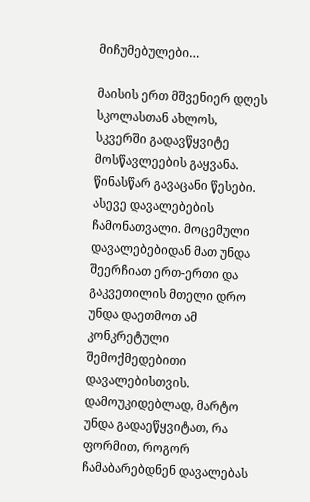მიჩუმებულები…

მაისის ერთ მშვენიერ დღეს სკოლასთან ახლოს, სკვერში გადავწყვიტე მოსწავლეების გაყვანა. წინასწარ გავაცანი წესები. ასევე დავალებების ჩამონათვალი. მოცემული დავალებებიდან მათ უნდა შეერჩიათ ერთ-ერთი და გაკვეთილის მთელი დრო უნდა დაეთმოთ ამ კონკრეტული შემოქმედებითი დავალებისთვის. დამოუკიდებლად, მარტო უნდა გადაეწყვიტათ, რა ფორმით, როგორ ჩამაბარებდნენ დავალებას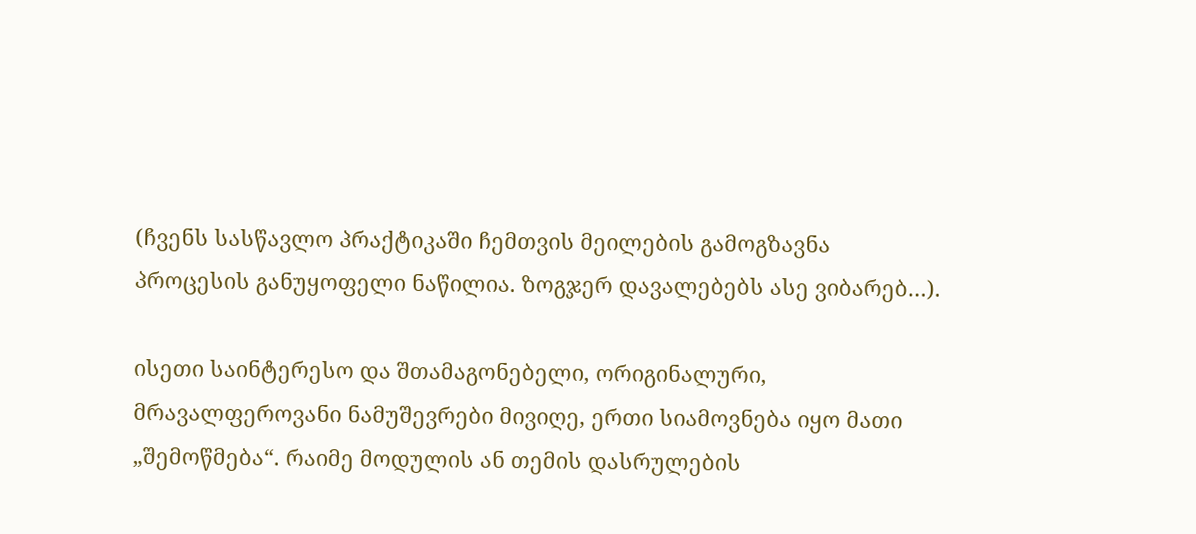(ჩვენს სასწავლო პრაქტიკაში ჩემთვის მეილების გამოგზავნა პროცესის განუყოფელი ნაწილია. ზოგჯერ დავალებებს ასე ვიბარებ…).

ისეთი საინტერესო და შთამაგონებელი, ორიგინალური, მრავალფეროვანი ნამუშევრები მივიღე, ერთი სიამოვნება იყო მათი „შემოწმება“. რაიმე მოდულის ან თემის დასრულების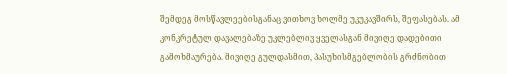შემდეგ მოსწავლეებისგანაც ვითხოვ ხოლმე უკუკავშირს, შეფასებას. ამ კონკრეტულ დავალებაზე უკლებლივ ყველასგან მივიღე დადებითი გამოხმაურება. მივიღე გულდასმით, პასუხისმგებლობის გრძნობით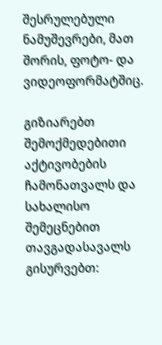შესრულებული ნამუშევრები, მათ შორის, ფოტო- და ვიდეოფორმატშიც.

გიზიარებთ შემოქმედებითი აქტივობების ჩამონათვალს და სახალისო შემეცნებით თავგადასავალს გისურვებთ: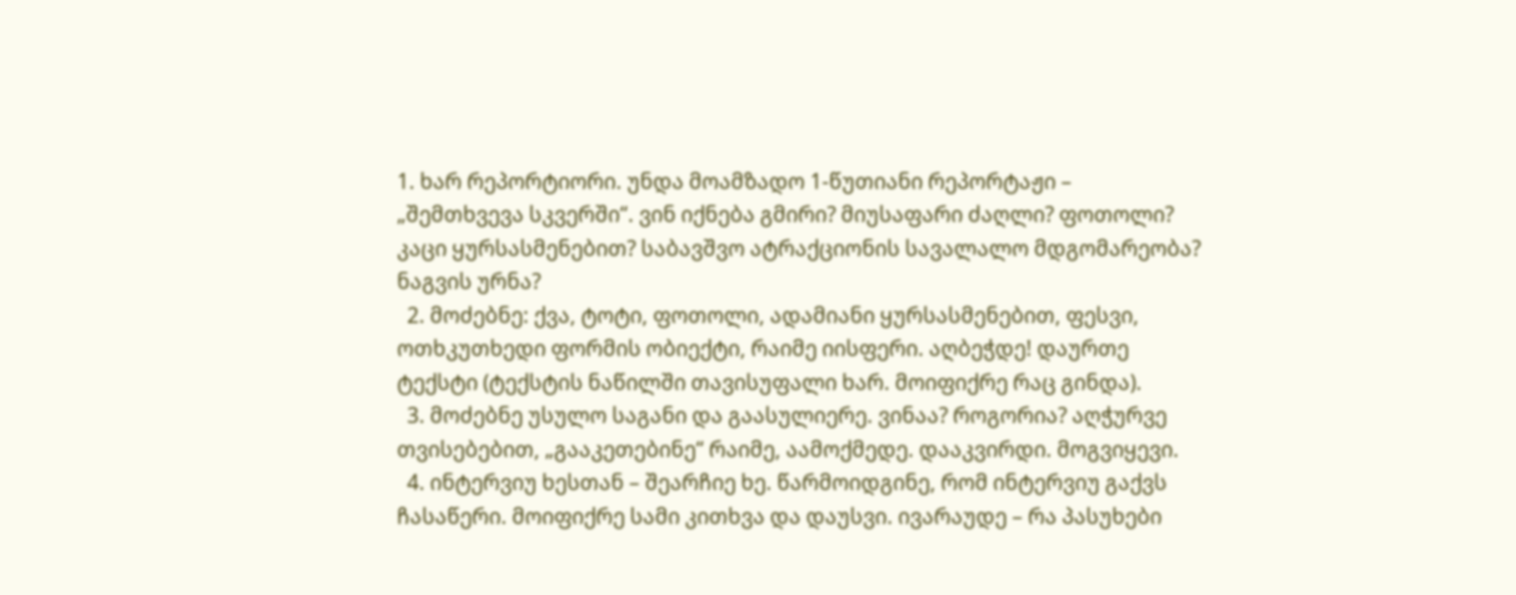1. ხარ რეპორტიორი. უნდა მოამზადო 1-წუთიანი რეპორტაჟი – „შემთხვევა სკვერში“. ვინ იქნება გმირი? მიუსაფარი ძაღლი? ფოთოლი? კაცი ყურსასმენებით? საბავშვო ატრაქციონის სავალალო მდგომარეობა? ნაგვის ურნა?
  2. მოძებნე: ქვა, ტოტი, ფოთოლი, ადამიანი ყურსასმენებით, ფესვი, ოთხკუთხედი ფორმის ობიექტი, რაიმე იისფერი. აღბეჭდე! დაურთე ტექსტი (ტექსტის ნაწილში თავისუფალი ხარ. მოიფიქრე რაც გინდა).
  3. მოძებნე უსულო საგანი და გაასულიერე. ვინაა? როგორია? აღჭურვე თვისებებით, „გააკეთებინე“ რაიმე, აამოქმედე. დააკვირდი. მოგვიყევი.
  4. ინტერვიუ ხესთან – შეარჩიე ხე. წარმოიდგინე, რომ ინტერვიუ გაქვს ჩასაწერი. მოიფიქრე სამი კითხვა და დაუსვი. ივარაუდე – რა პასუხები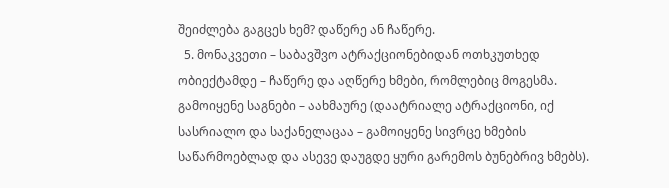შეიძლება გაგცეს ხემ? დაწერე ან ჩაწერე.
  5. მონაკვეთი – საბავშვო ატრაქციონებიდან ოთხკუთხედ ობიექტამდე – ჩაწერე და აღწერე ხმები, რომლებიც მოგესმა. გამოიყენე საგნები – აახმაურე (დაატრიალე ატრაქციონი, იქ სასრიალო და საქანელაცაა – გამოიყენე სივრცე ხმების საწარმოებლად და ასევე დაუგდე ყური გარემოს ბუნებრივ ხმებს).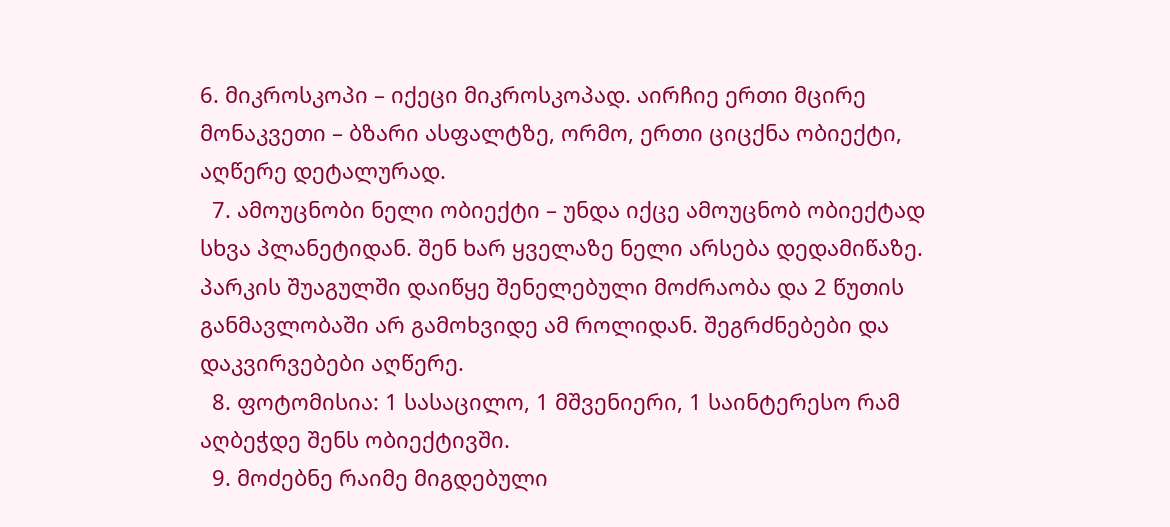6. მიკროსკოპი – იქეცი მიკროსკოპად. აირჩიე ერთი მცირე მონაკვეთი – ბზარი ასფალტზე, ორმო, ერთი ციცქნა ობიექტი, აღწერე დეტალურად.
  7. ამოუცნობი ნელი ობიექტი – უნდა იქცე ამოუცნობ ობიექტად სხვა პლანეტიდან. შენ ხარ ყველაზე ნელი არსება დედამიწაზე. პარკის შუაგულში დაიწყე შენელებული მოძრაობა და 2 წუთის განმავლობაში არ გამოხვიდე ამ როლიდან. შეგრძნებები და დაკვირვებები აღწერე.
  8. ფოტომისია: 1 სასაცილო, 1 მშვენიერი, 1 საინტერესო რამ აღბეჭდე შენს ობიექტივში.
  9. მოძებნე რაიმე მიგდებული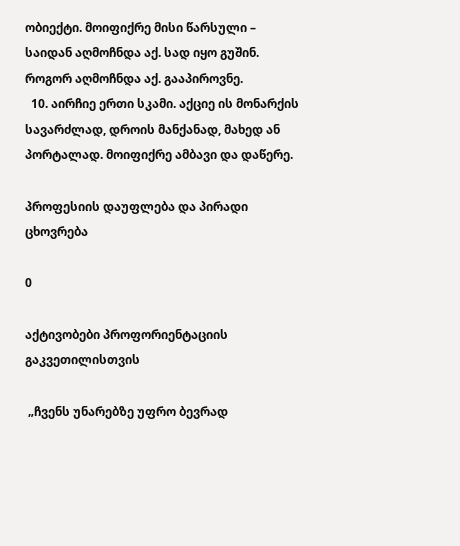ობიექტი. მოიფიქრე მისი წარსული – საიდან აღმოჩნდა აქ. სად იყო გუშინ. როგორ აღმოჩნდა აქ. გააპიროვნე.
  10. აირჩიე ერთი სკამი. აქციე ის მონარქის სავარძლად, დროის მანქანად, მახედ ან პორტალად. მოიფიქრე ამბავი და დაწერე.

პროფესიის დაუფლება და პირადი ცხოვრება

0

აქტივობები პროფორიენტაციის გაკვეთილისთვის

 „ჩვენს უნარებზე უფრო ბევრად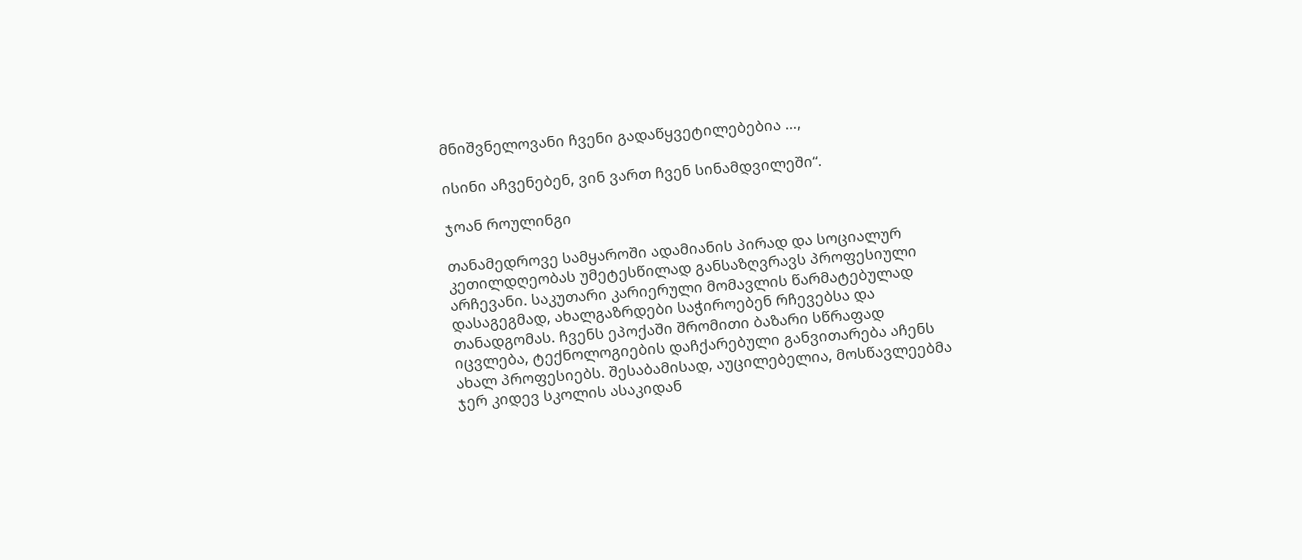მნიშვნელოვანი ჩვენი გადაწყვეტილებებია …,

ისინი აჩვენებენ, ვინ ვართ ჩვენ სინამდვილეში“.

ჯოან როულინგი

თანამედროვე სამყაროში ადამიანის პირად და სოციალურ კეთილდღეობას უმეტესწილად განსაზღვრავს პროფესიული არჩევანი. საკუთარი კარიერული მომავლის წარმატებულად დასაგეგმად, ახალგაზრდები საჭიროებენ რჩევებსა და თანადგომას. ჩვენს ეპოქაში შრომითი ბაზარი სწრაფად იცვლება, ტექნოლოგიების დაჩქარებული განვითარება აჩენს ახალ პროფესიებს. შესაბამისად, აუცილებელია, მოსწავლეებმა ჯერ კიდევ სკოლის ასაკიდან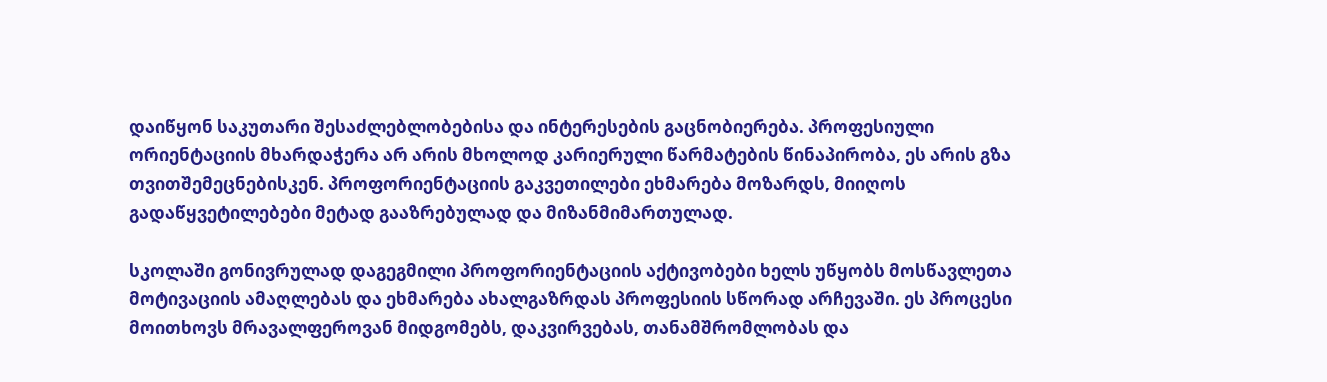დაიწყონ საკუთარი შესაძლებლობებისა და ინტერესების გაცნობიერება. პროფესიული ორიენტაციის მხარდაჭერა არ არის მხოლოდ კარიერული წარმატების წინაპირობა, ეს არის გზა თვითშემეცნებისკენ. პროფორიენტაციის გაკვეთილები ეხმარება მოზარდს, მიიღოს გადაწყვეტილებები მეტად გააზრებულად და მიზანმიმართულად.

სკოლაში გონივრულად დაგეგმილი პროფორიენტაციის აქტივობები ხელს უწყობს მოსწავლეთა მოტივაციის ამაღლებას და ეხმარება ახალგაზრდას პროფესიის სწორად არჩევაში. ეს პროცესი მოითხოვს მრავალფეროვან მიდგომებს, დაკვირვებას, თანამშრომლობას და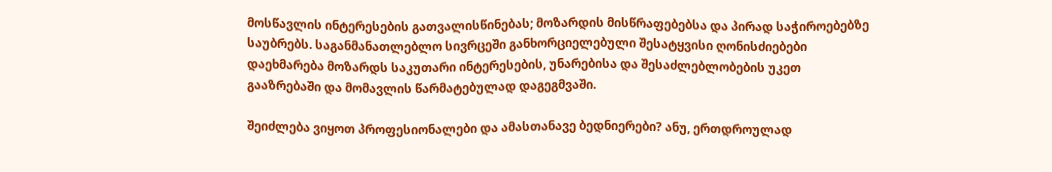მოსწავლის ინტერესების გათვალისწინებას; მოზარდის მისწრაფებებსა და პირად საჭიროებებზე საუბრებს. საგანმანათლებლო სივრცეში განხორციელებული შესატყვისი ღონისძიებები დაეხმარება მოზარდს საკუთარი ინტერესების, უნარებისა და შესაძლებლობების უკეთ გააზრებაში და მომავლის წარმატებულად დაგეგმვაში.

შეიძლება ვიყოთ პროფესიონალები და ამასთანავე ბედნიერები? ანუ, ერთდროულად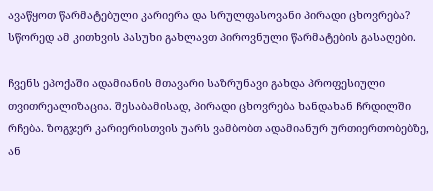ავაწყოთ წარმატებული კარიერა და სრულფასოვანი პირადი ცხოვრება? სწორედ ამ კითხვის პასუხი გახლავთ პიროვნული წარმატების გასაღები.

ჩვენს ეპოქაში ადამიანის მთავარი საზრუნავი გახდა პროფესიული თვითრეალიზაცია. შესაბამისად, პირადი ცხოვრება ხანდახან ჩრდილში რჩება. ზოგჯერ კარიერისთვის უარს ვამბობთ ადამიანურ ურთიერთობებზე, ან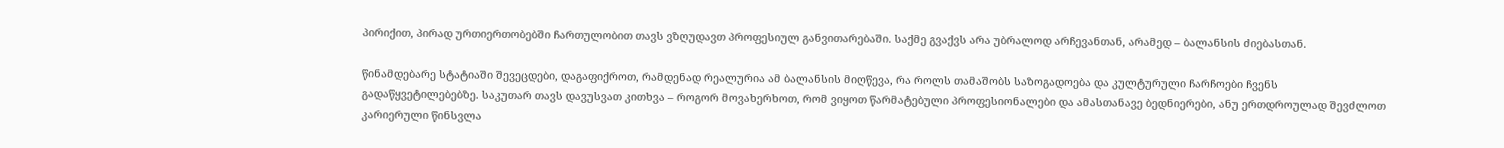პირიქით, პირად ურთიერთობებში ჩართულობით თავს ვზღუდავთ პროფესიულ განვითარებაში. საქმე გვაქვს არა უბრალოდ არჩევანთან, არამედ – ბალანსის ძიებასთან.

წინამდებარე სტატიაში შევეცდები, დაგაფიქროთ, რამდენად რეალურია ამ ბალანსის მიღწევა, რა როლს თამაშობს საზოგადოება და კულტურული ჩარჩოები ჩვენს გადაწყვეტილებებზე. საკუთარ თავს დავუსვათ კითხვა – როგორ მოვახერხოთ, რომ ვიყოთ წარმატებული პროფესიონალები და ამასთანავე ბედნიერები, ანუ ერთდროულად შევძლოთ კარიერული წინსვლა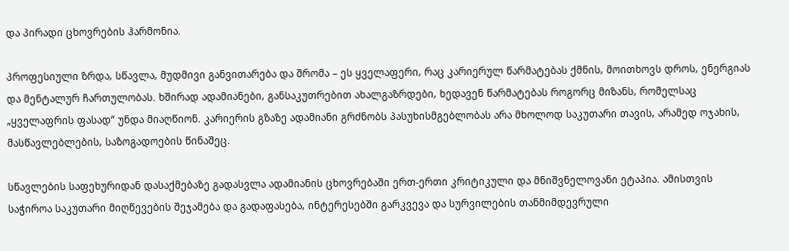და პირადი ცხოვრების ჰარმონია.

პროფესიული ზრდა, სწავლა, მუდმივი განვითარება და შრომა – ეს ყველაფერი, რაც კარიერულ წარმატებას ქმნის, მოითხოვს დროს, ენერგიას და მენტალურ ჩართულობას. ხშირად ადამიანები, განსაკუთრებით ახალგაზრდები, ხედავენ წარმატებას როგორც მიზანს, რომელსაც „ყველაფრის ფასად“ უნდა მიაღწიონ. კარიერის გზაზე ადამიანი გრძნობს პასუხისმგებლობას არა მხოლოდ საკუთარი თავის, არამედ ოჯახის, მასწავლებლების, საზოგადოების წინაშეც.

სწავლების საფეხურიდან დასაქმებაზე გადასვლა ადამიანის ცხოვრებაში ერთ-ერთი კრიტიკული და მნიშვნელოვანი ეტაპია. ამისთვის საჭიროა საკუთარი მიღწევების შეჯამება და გადაფასება, ინტერესებში გარკვევა და სურვილების თანმიმდევრული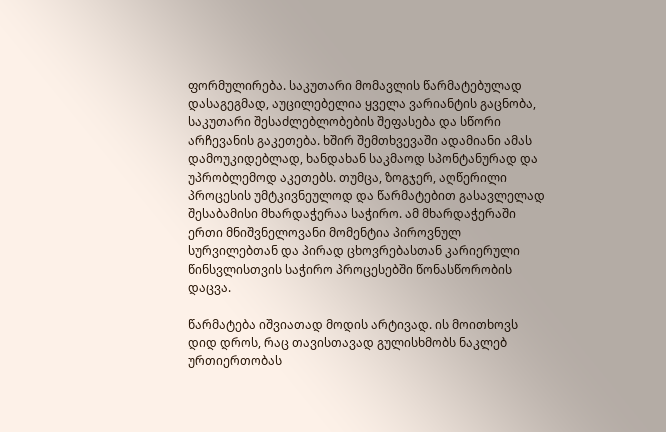ფორმულირება. საკუთარი მომავლის წარმატებულად დასაგეგმად, აუცილებელია ყველა ვარიანტის გაცნობა, საკუთარი შესაძლებლობების შეფასება და სწორი არჩევანის გაკეთება. ხშირ შემთხვევაში ადამიანი ამას დამოუკიდებლად, ხანდახან საკმაოდ სპონტანურად და უპრობლემოდ აკეთებს. თუმცა, ზოგჯერ, აღწერილი პროცესის უმტკივნეულოდ და წარმატებით გასავლელად შესაბამისი მხარდაჭერაა საჭირო. ამ მხარდაჭერაში ერთი მნიშვნელოვანი მომენტია პიროვნულ სურვილებთან და პირად ცხოვრებასთან კარიერული წინსვლისთვის საჭირო პროცესებში წონასწორობის დაცვა.

წარმატება იშვიათად მოდის არტივად. ის მოითხოვს დიდ დროს, რაც თავისთავად გულისხმობს ნაკლებ ურთიერთობას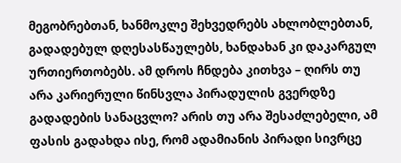მეგობრებთან, ხანმოკლე შეხვედრებს ახლობლებთან, გადადებულ დღესასწაულებს, ხანდახან კი დაკარგულ ურთიერთობებს. ამ დროს ჩნდება კითხვა – ღირს თუ არა კარიერული წინსვლა პირადულის გვერდზე გადადების სანაცვლო? არის თუ არა შესაძლებელი, ამ ფასის გადახდა ისე, რომ ადამიანის პირადი სივრცე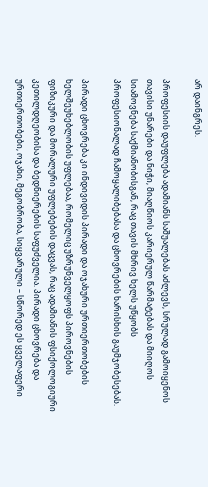არ დაინგრეს.

პროფესიის დაუფლება ადამიანს საშუალებას აძლევს, სრულად გამოიყენოს თავისი უნარები და ნიჭი, მიაღწიოს კარიერულ წარმატებას და მიიღოს სიამოვნება საქმიანობისგან, რაც თავის მხრივ ხელს უწყობს პროფესიონალად ჩამოყალიბებასა და ცხოვრების ხარისხის გაუმჯობესებას.

პირადი ცხოვრება კი ინდივიდის პირადი და ოჯახური ურთიერთობების ხელშეუხებლობის უფლებაა, რომელიც უზრუნველყოფს პიროვნების ფიზიკური და მორალური უფლებების დაცვას, რაც ადამიანის ფსიქოლოგიური კეთილდღეობისა და ბედნიერების საფუძველია. პირადი ცხოვრება და ურთიერთობები, ოჯახი, მეგობრობა, სიყვარული – სწორედ ეს ყველაფერი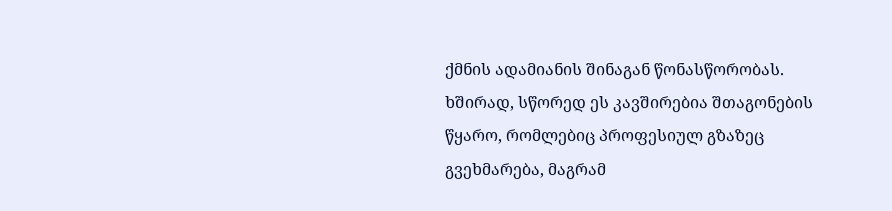ქმნის ადამიანის შინაგან წონასწორობას. ხშირად, სწორედ ეს კავშირებია შთაგონების წყარო, რომლებიც პროფესიულ გზაზეც გვეხმარება, მაგრამ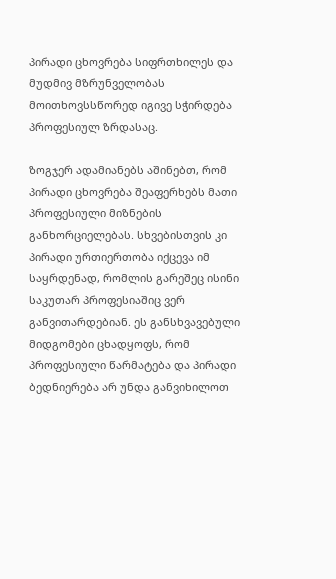პირადი ცხოვრება სიფრთხილეს და მუდმივ მზრუნველობას მოითხოვსსწორედ იგივე სჭირდება პროფესიულ ზრდასაც.

ზოგჯერ ადამიანებს აშინებთ, რომ პირადი ცხოვრება შეაფერხებს მათი პროფესიული მიზნების განხორციელებას. სხვებისთვის კი პირადი ურთიერთობა იქცევა იმ საყრდენად, რომლის გარეშეც ისინი საკუთარ პროფესიაშიც ვერ განვითარდებიან. ეს განსხვავებული მიდგომები ცხადყოფს, რომ პროფესიული წარმატება და პირადი ბედნიერება არ უნდა განვიხილოთ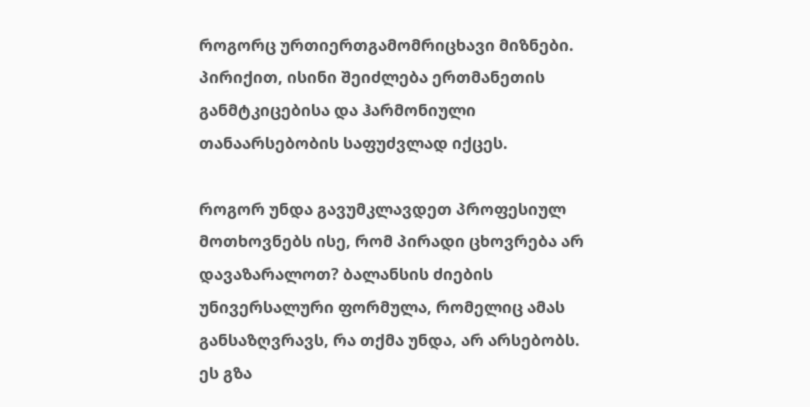როგორც ურთიერთგამომრიცხავი მიზნები. პირიქით, ისინი შეიძლება ერთმანეთის განმტკიცებისა და ჰარმონიული თანაარსებობის საფუძვლად იქცეს.

როგორ უნდა გავუმკლავდეთ პროფესიულ მოთხოვნებს ისე, რომ პირადი ცხოვრება არ დავაზარალოთ? ბალანსის ძიების უნივერსალური ფორმულა, რომელიც ამას განსაზღვრავს, რა თქმა უნდა, არ არსებობს. ეს გზა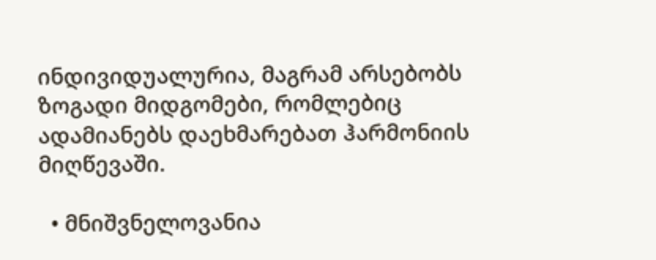ინდივიდუალურია, მაგრამ არსებობს ზოგადი მიდგომები, რომლებიც ადამიანებს დაეხმარებათ ჰარმონიის მიღწევაში.

  • მნიშვნელოვანია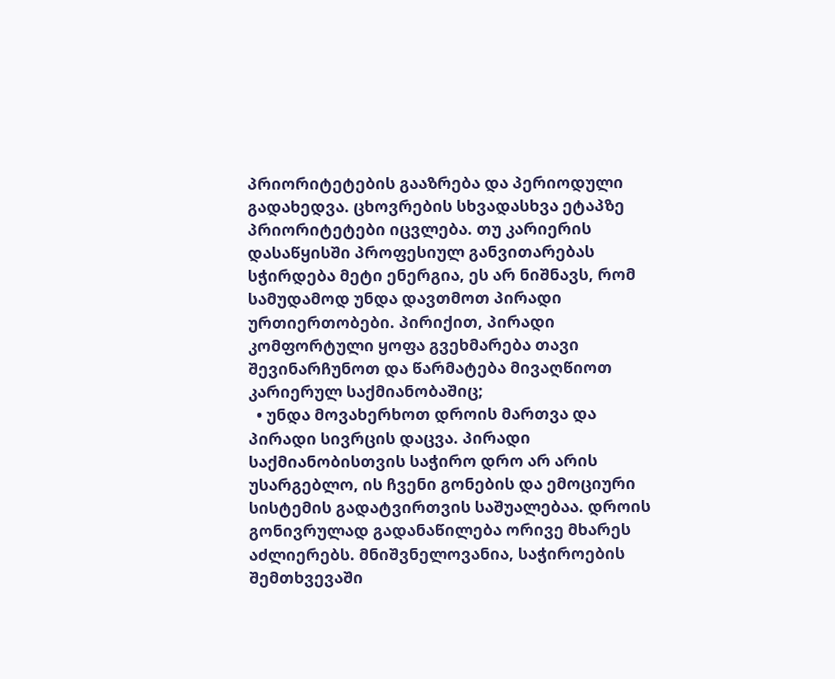პრიორიტეტების გააზრება და პერიოდული გადახედვა. ცხოვრების სხვადასხვა ეტაპზე პრიორიტეტები იცვლება. თუ კარიერის დასაწყისში პროფესიულ განვითარებას სჭირდება მეტი ენერგია, ეს არ ნიშნავს, რომ სამუდამოდ უნდა დავთმოთ პირადი ურთიერთობები. პირიქით, პირადი კომფორტული ყოფა გვეხმარება თავი შევინარჩუნოთ და წარმატება მივაღწიოთ კარიერულ საქმიანობაშიც;
  • უნდა მოვახერხოთ დროის მართვა და პირადი სივრცის დაცვა. პირადი საქმიანობისთვის საჭირო დრო არ არის უსარგებლო, ის ჩვენი გონების და ემოციური სისტემის გადატვირთვის საშუალებაა. დროის გონივრულად გადანაწილება ორივე მხარეს აძლიერებს. მნიშვნელოვანია, საჭიროების შემთხვევაში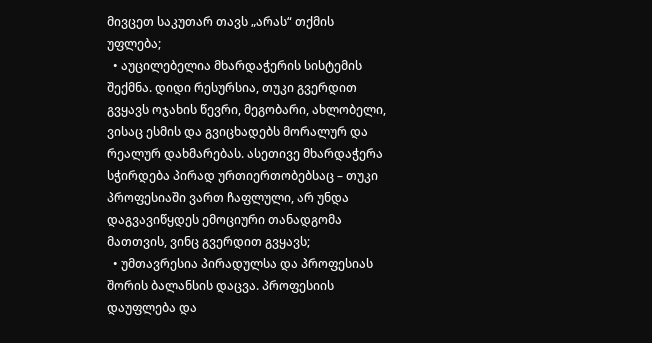მივცეთ საკუთარ თავს „არას“ თქმის უფლება;
  • აუცილებელია მხარდაჭერის სისტემის შექმნა. დიდი რესურსია, თუკი გვერდით გვყავს ოჯახის წევრი, მეგობარი, ახლობელი, ვისაც ესმის და გვიცხადებს მორალურ და რეალურ დახმარებას. ასეთივე მხარდაჭერა სჭირდება პირად ურთიერთობებსაც – თუკი პროფესიაში ვართ ჩაფლული, არ უნდა დაგვავიწყდეს ემოციური თანადგომა მათთვის, ვინც გვერდით გვყავს;
  • უმთავრესია პირადულსა და პროფესიას შორის ბალანსის დაცვა. პროფესიის დაუფლება და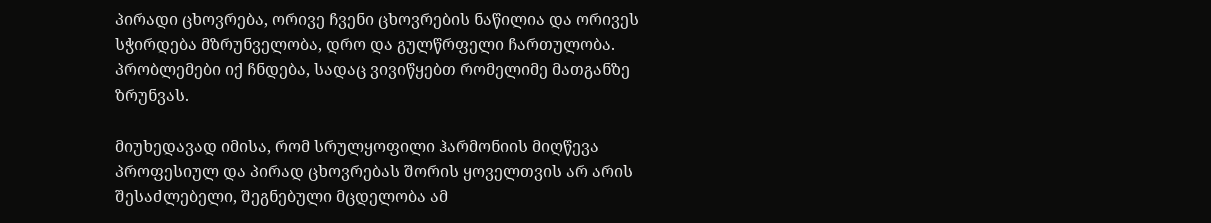პირადი ცხოვრება, ორივე ჩვენი ცხოვრების ნაწილია და ორივეს სჭირდება მზრუნველობა, დრო და გულწრფელი ჩართულობა. პრობლემები იქ ჩნდება, სადაც ვივიწყებთ რომელიმე მათგანზე ზრუნვას.

მიუხედავად იმისა, რომ სრულყოფილი ჰარმონიის მიღწევა პროფესიულ და პირად ცხოვრებას შორის ყოველთვის არ არის შესაძლებელი, შეგნებული მცდელობა ამ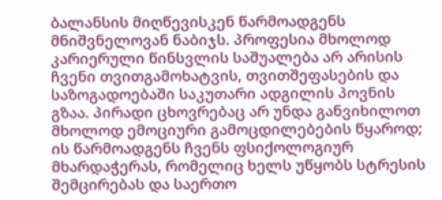ბალანსის მიღწევისკენ წარმოადგენს მნიშვნელოვან ნაბიჯს. პროფესია მხოლოდ კარიერული წინსვლის საშუალება არ არისის ჩვენი თვითგამოხატვის, თვითშეფასების და საზოგადოებაში საკუთარი ადგილის პოვნის გზაა. პირადი ცხოვრებაც არ უნდა განვიხილოთ მხოლოდ ემოციური გამოცდილებების წყაროდ; ის წარმოადგენს ჩვენს ფსიქოლოგიურ მხარდაჭერას, რომელიც ხელს უწყობს სტრესის შემცირებას და საერთო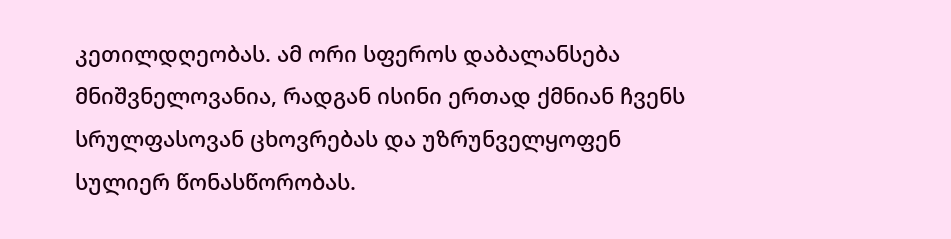კეთილდღეობას. ამ ორი სფეროს დაბალანსება მნიშვნელოვანია, რადგან ისინი ერთად ქმნიან ჩვენს სრულფასოვან ცხოვრებას და უზრუნველყოფენ სულიერ წონასწორობას.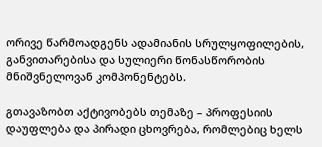ორივე წარმოადგენს ადამიანის სრულყოფილების, განვითარებისა და სულიერი წონასწორობის მნიშვნელოვან კომპონენტებს.

გთავაზობთ აქტივობებს თემაზე – პროფესიის დაუფლება და პირადი ცხოვრება, რომლებიც ხელს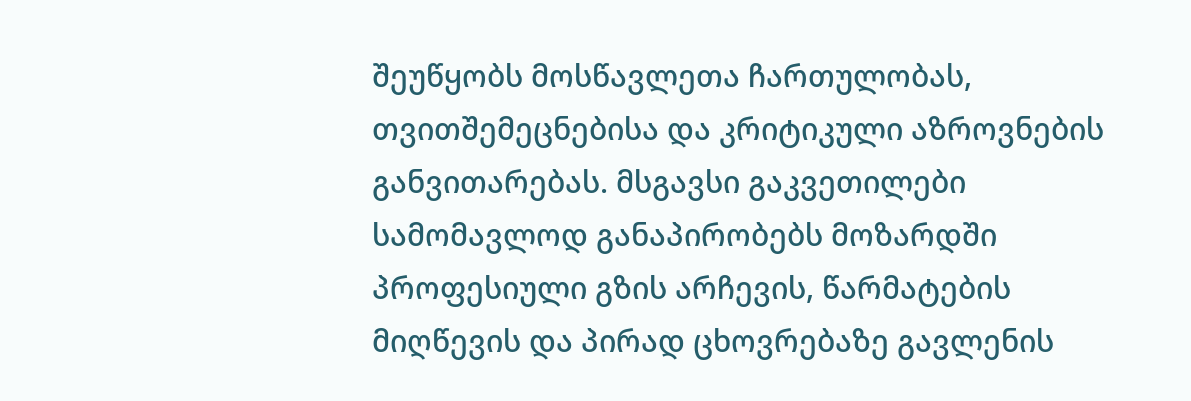შეუწყობს მოსწავლეთა ჩართულობას, თვითშემეცნებისა და კრიტიკული აზროვნების განვითარებას. მსგავსი გაკვეთილები სამომავლოდ განაპირობებს მოზარდში პროფესიული გზის არჩევის, წარმატების მიღწევის და პირად ცხოვრებაზე გავლენის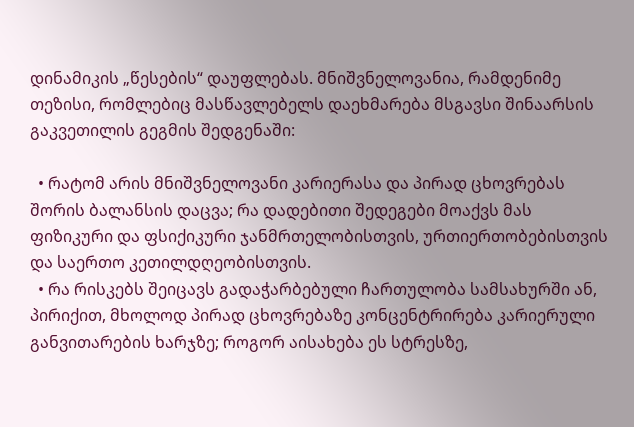დინამიკის „წესების“ დაუფლებას. მნიშვნელოვანია, რამდენიმე თეზისი, რომლებიც მასწავლებელს დაეხმარება მსგავსი შინაარსის გაკვეთილის გეგმის შედგენაში:

  • რატომ არის მნიშვნელოვანი კარიერასა და პირად ცხოვრებას შორის ბალანსის დაცვა; რა დადებითი შედეგები მოაქვს მას ფიზიკური და ფსიქიკური ჯანმრთელობისთვის, ურთიერთობებისთვის და საერთო კეთილდღეობისთვის.
  • რა რისკებს შეიცავს გადაჭარბებული ჩართულობა სამსახურში ან, პირიქით, მხოლოდ პირად ცხოვრებაზე კონცენტრირება კარიერული განვითარების ხარჯზე; როგორ აისახება ეს სტრესზე,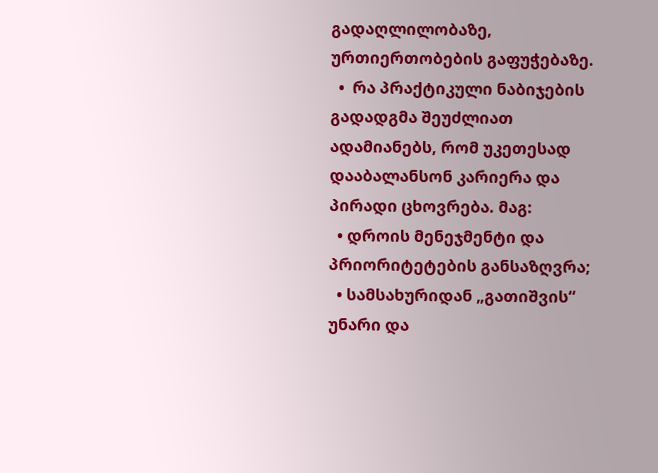გადაღლილობაზე, ურთიერთობების გაფუჭებაზე.
  •  რა პრაქტიკული ნაბიჯების გადადგმა შეუძლიათ ადამიანებს, რომ უკეთესად დააბალანსონ კარიერა და პირადი ცხოვრება. მაგ:
  • დროის მენეჯმენტი და პრიორიტეტების განსაზღვრა;
  • სამსახურიდან „გათიშვის“ უნარი და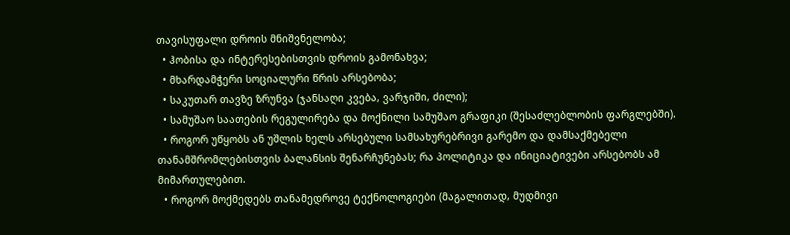თავისუფალი დროის მნიშვნელობა;
  • ჰობისა და ინტერესებისთვის დროის გამონახვა;
  • მხარდამჭერი სოციალური წრის არსებობა;
  • საკუთარ თავზე ზრუნვა (ჯანსაღი კვება, ვარჯიში, ძილი);
  • სამუშაო საათების რეგულირება და მოქნილი სამუშაო გრაფიკი (შესაძლებლობის ფარგლებში).
  • როგორ უწყობს ან უშლის ხელს არსებული სამსახურებრივი გარემო და დამსაქმებელი თანამშრომლებისთვის ბალანსის შენარჩუნებას; რა პოლიტიკა და ინიციატივები არსებობს ამ მიმართულებით.
  • როგორ მოქმედებს თანამედროვე ტექნოლოგიები (მაგალითად, მუდმივი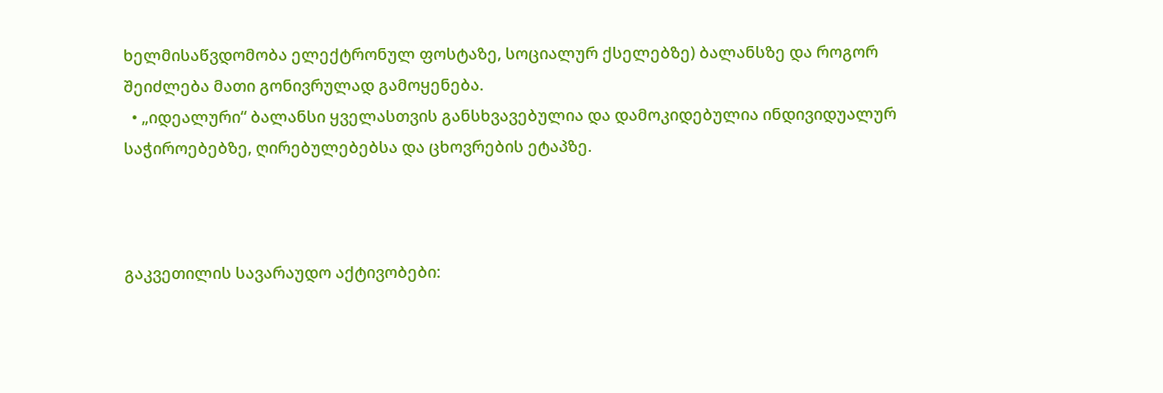ხელმისაწვდომობა ელექტრონულ ფოსტაზე, სოციალურ ქსელებზე) ბალანსზე და როგორ შეიძლება მათი გონივრულად გამოყენება.
  • „იდეალური“ ბალანსი ყველასთვის განსხვავებულია და დამოკიდებულია ინდივიდუალურ საჭიროებებზე, ღირებულებებსა და ცხოვრების ეტაპზე.



გაკვეთილის სავარაუდო აქტივობები: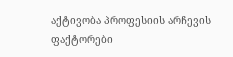აქტივობა პროფესიის არჩევის ფაქტორები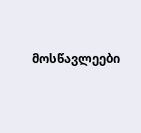მოსწავლეები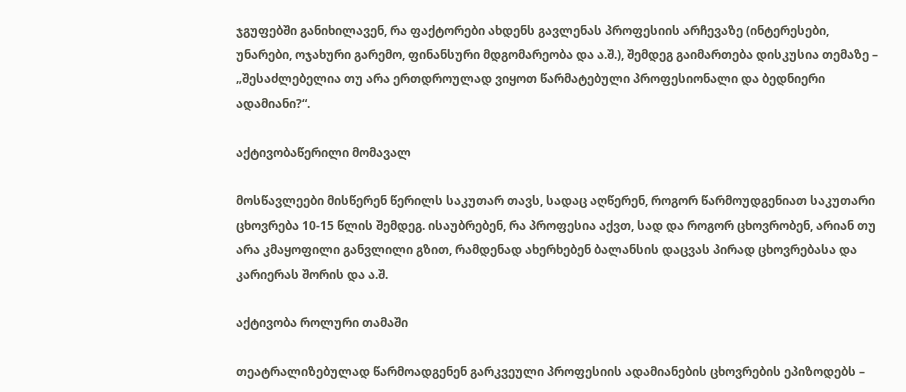ჯგუფებში განიხილავენ, რა ფაქტორები ახდენს გავლენას პროფესიის არჩევაზე (ინტერესები, უნარები, ოჯახური გარემო, ფინანსური მდგომარეობა და ა.შ.), შემდეგ გაიმართება დისკუსია თემაზე – „შესაძლებელია თუ არა ერთდროულად ვიყოთ წარმატებული პროფესიონალი და ბედნიერი ადამიანი?“.

აქტივობაწერილი მომავალ

მოსწავლეები მისწერენ წერილს საკუთარ თავს, სადაც აღწერენ, როგორ წარმოუდგენიათ საკუთარი ცხოვრება 10-15 წლის შემდეგ. ისაუბრებენ, რა პროფესია აქვთ, სად და როგორ ცხოვრობენ, არიან თუ არა კმაყოფილი განვლილი გზით, რამდენად ახერხებენ ბალანსის დაცვას პირად ცხოვრებასა და კარიერას შორის და ა.შ.

აქტივობა როლური თამაში

თეატრალიზებულად წარმოადგენენ გარკვეული პროფესიის ადამიანების ცხოვრების ეპიზოდებს –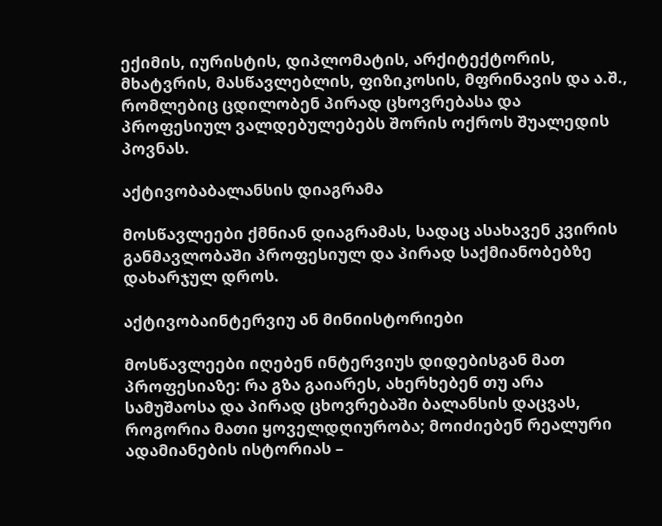ექიმის, იურისტის, დიპლომატის, არქიტექტორის, მხატვრის, მასწავლებლის, ფიზიკოსის, მფრინავის და ა.შ., რომლებიც ცდილობენ პირად ცხოვრებასა და პროფესიულ ვალდებულებებს შორის ოქროს შუალედის პოვნას.

აქტივობაბალანსის დიაგრამა

მოსწავლეები ქმნიან დიაგრამას, სადაც ასახავენ კვირის განმავლობაში პროფესიულ და პირად საქმიანობებზე დახარჯულ დროს.

აქტივობაინტერვიუ ან მინიისტორიები

მოსწავლეები იღებენ ინტერვიუს დიდებისგან მათ პროფესიაზე: რა გზა გაიარეს, ახერხებენ თუ არა სამუშაოსა და პირად ცხოვრებაში ბალანსის დაცვას, როგორია მათი ყოველდღიურობა; მოიძიებენ რეალური ადამიანების ისტორიას –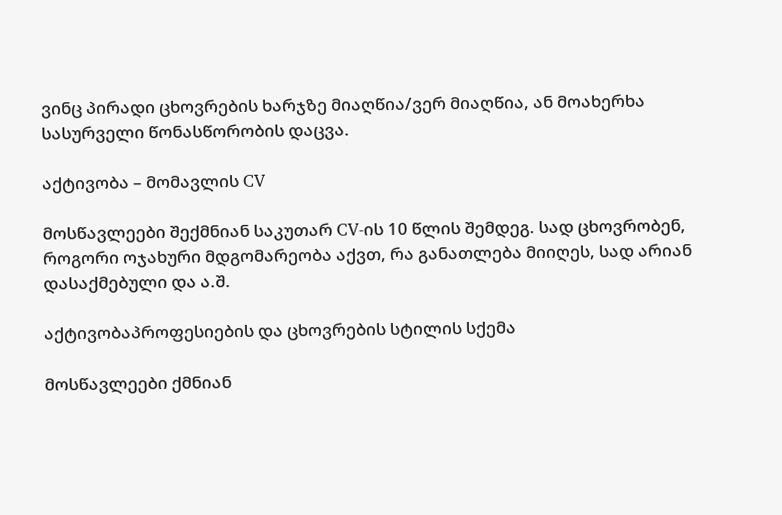ვინც პირადი ცხოვრების ხარჯზე მიაღწია/ვერ მიაღწია, ან მოახერხა სასურველი წონასწორობის დაცვა.

აქტივობა – მომავლის CV

მოსწავლეები შექმნიან საკუთარ CV-ის 10 წლის შემდეგ. სად ცხოვრობენ, როგორი ოჯახური მდგომარეობა აქვთ, რა განათლება მიიღეს, სად არიან დასაქმებული და ა.შ.

აქტივობაპროფესიების და ცხოვრების სტილის სქემა

მოსწავლეები ქმნიან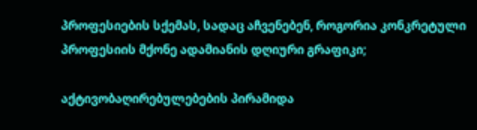პროფესიების სქემას, სადაც აჩვენებენ, როგორია კონკრეტული პროფესიის მქონე ადამიანის დღიური გრაფიკი;

აქტივობაღირებულებების პირამიდა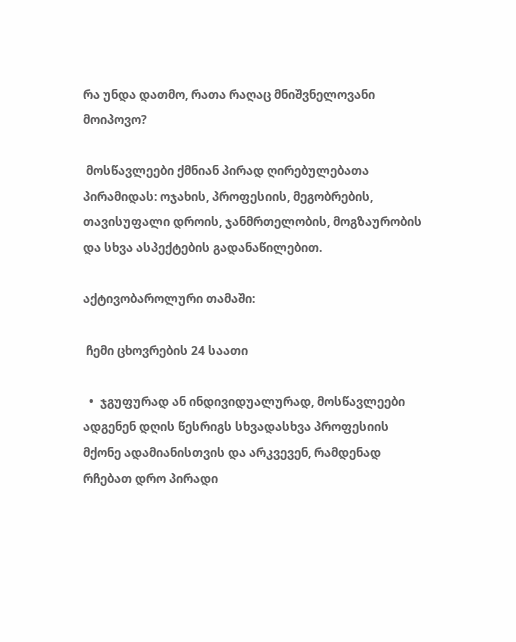რა უნდა დათმო, რათა რაღაც მნიშვნელოვანი მოიპოვო?

 მოსწავლეები ქმნიან პირად ღირებულებათა პირამიდას: ოჯახის, პროფესიის, მეგობრების, თავისუფალი დროის, ჯანმრთელობის, მოგზაურობის და სხვა ასპექტების გადანაწილებით.

აქტივობაროლური თამაში:

 ჩემი ცხოვრების 24 საათი

  •  ჯგუფურად ან ინდივიდუალურად, მოსწავლეები ადგენენ დღის წესრიგს სხვადასხვა პროფესიის მქონე ადამიანისთვის და არკვევენ, რამდენად რჩებათ დრო პირადი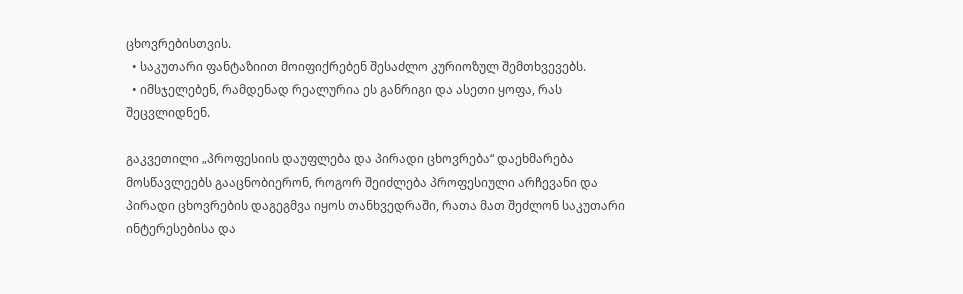ცხოვრებისთვის.
  • საკუთარი ფანტაზიით მოიფიქრებენ შესაძლო კურიოზულ შემთხვევებს.
  • იმსჯელებენ, რამდენად რეალურია ეს განრიგი და ასეთი ყოფა, რას შეცვლიდნენ.

გაკვეთილი „პროფესიის დაუფლება და პირადი ცხოვრება“ დაეხმარება მოსწავლეებს გააცნობიერონ, როგორ შეიძლება პროფესიული არჩევანი და პირადი ცხოვრების დაგეგმვა იყოს თანხვედრაში, რათა მათ შეძლონ საკუთარი ინტერესებისა და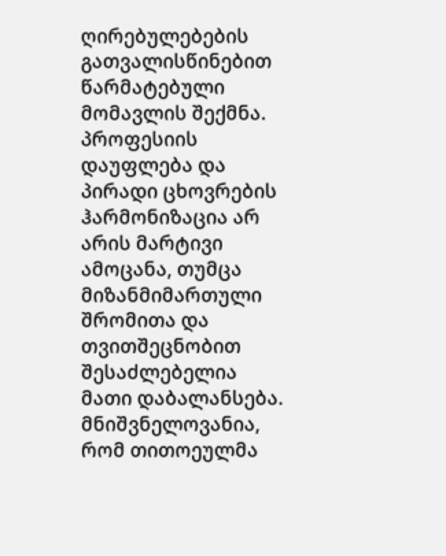ღირებულებების გათვალისწინებით წარმატებული მომავლის შექმნა. პროფესიის დაუფლება და პირადი ცხოვრების ჰარმონიზაცია არ არის მარტივი ამოცანა, თუმცა მიზანმიმართული შრომითა და თვითშეცნობით შესაძლებელია მათი დაბალანსება. მნიშვნელოვანია, რომ თითოეულმა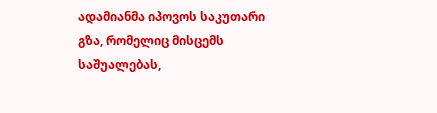ადამიანმა იპოვოს საკუთარი გზა, რომელიც მისცემს საშუალებას,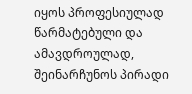იყოს პროფესიულად წარმატებული და ამავდროულად, შეინარჩუნოს პირადი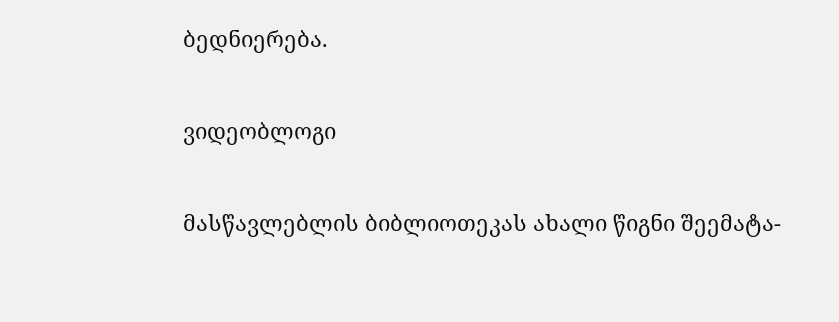ბედნიერება.

ვიდეობლოგი

მასწავლებლის ბიბლიოთეკას ახალი წიგნი შეემატა-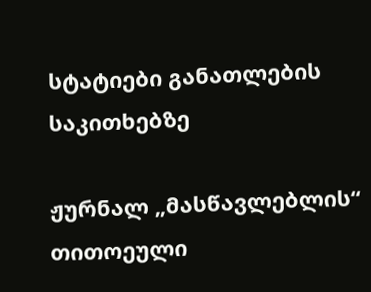სტატიები განათლების საკითხებზე

ჟურნალ „მასწავლებლის“ თითოეული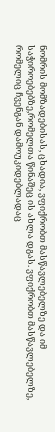ნომრის მომზადებისას, ცხადია, ვფიქრობთ მასწავლებელზე და იმ საჭიროებებზე,რომელთა წინაშეც ის ახლა დგას. ვფიქრობთ მასწავლებელზე, რომელიც ჩვენგან დამოუკიდებლადაც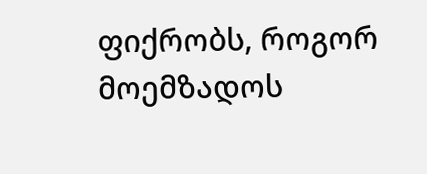ფიქრობს, როგორ მოემზადოს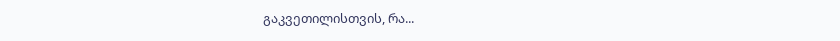გაკვეთილისთვის, რა...